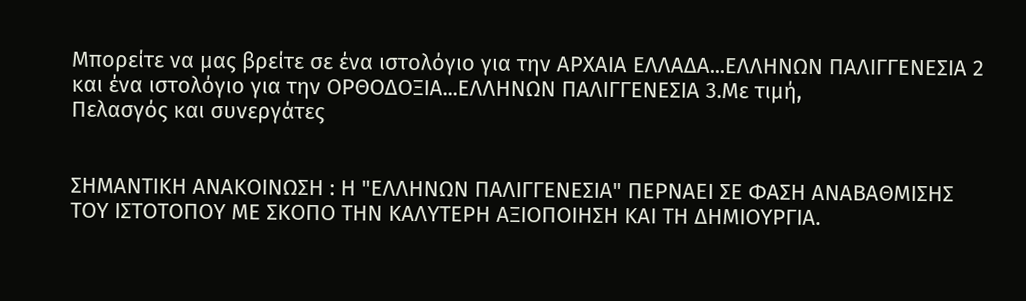Μπορείτε να μας βρείτε σε ένα ιστολόγιο για την ΑΡΧΑΙΑ ΕΛΛΑΔΑ...ΕΛΛΗΝΩΝ ΠΑΛΙΓΓΕΝΕΣΙΑ 2 και ένα ιστολόγιο για την ΟΡΘΟΔΟΞΙΑ...ΕΛΛΗΝΩΝ ΠΑΛΙΓΓΕΝΕΣΙΑ 3.Με τιμή,
Πελασγός και συνεργάτες


ΣΗΜΑΝΤΙΚΗ ΑΝΑΚΟΙΝΩΣΗ : Η "ΕΛΛΗΝΩΝ ΠΑΛΙΓΓΕΝΕΣΙΑ" ΠΕΡΝΑΕΙ ΣΕ ΦΑΣΗ ΑΝΑΒΑΘΜΙΣΗΣ ΤΟΥ ΙΣΤΟΤΟΠΟΥ ΜΕ ΣΚΟΠΟ ΤΗΝ ΚΑΛΥΤΕΡΗ ΑΞΙΟΠΟΙΗΣΗ ΚΑΙ ΤΗ ΔΗΜΙΟΥΡΓΙΑ.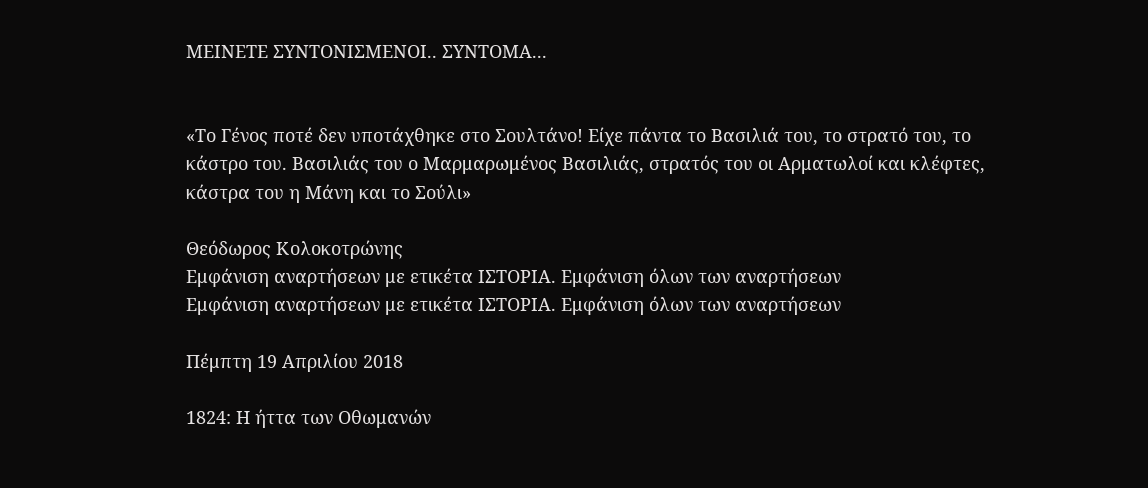ΜΕΙΝΕΤΕ ΣΥΝΤΟΝΙΣΜΕΝΟΙ.. ΣΥΝΤΟΜΑ...


«Το Γένος ποτέ δεν υποτάχθηκε στο Σουλτάνο! Είχε πάντα το Βασιλιά του, το στρατό του, το κάστρο του. Βασιλιάς του ο Μαρμαρωμένος Βασιλιάς, στρατός του οι Αρματωλοί και κλέφτες, κάστρα του η Μάνη και το Σούλι»

Θεόδωρος Κολοκοτρώνης
Εμφάνιση αναρτήσεων με ετικέτα ΙΣΤΟΡΙΑ. Εμφάνιση όλων των αναρτήσεων
Εμφάνιση αναρτήσεων με ετικέτα ΙΣΤΟΡΙΑ. Εμφάνιση όλων των αναρτήσεων

Πέμπτη 19 Απριλίου 2018

1824: Η ήττα των Οθωμανών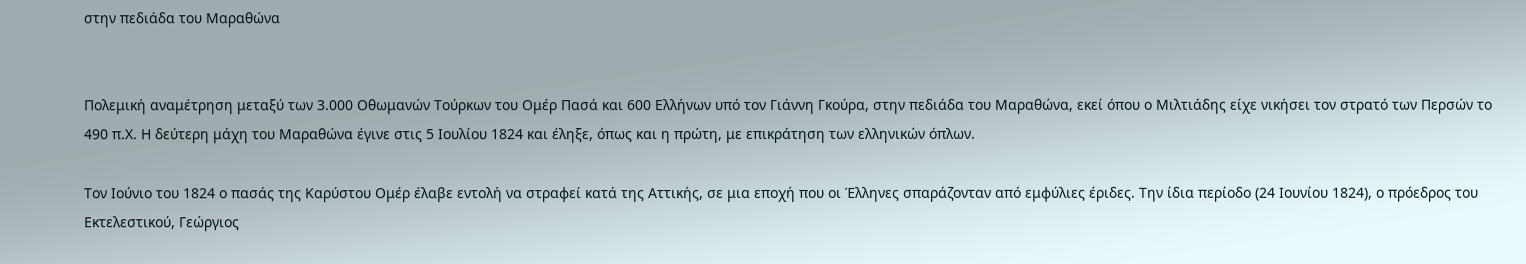στην πεδιάδα του Μαραθώνα


Πολεμική αναμέτρηση μεταξύ των 3.000 Οθωμανών Τούρκων του Ομέρ Πασά και 600 Ελλήνων υπό τον Γιάννη Γκούρα, στην πεδιάδα του Μαραθώνα, εκεί όπου ο Μιλτιάδης είχε νικήσει τον στρατό των Περσών το 490 π.Χ. Η δεύτερη μάχη του Μαραθώνα έγινε στις 5 Ιουλίου 1824 και έληξε, όπως και η πρώτη, με επικράτηση των ελληνικών όπλων.

Τον Ιούνιο του 1824 ο πασάς της Καρύστου Ομέρ έλαβε εντολή να στραφεί κατά της Αττικής, σε μια εποχή που οι Έλληνες σπαράζονταν από εμφύλιες έριδες. Την ίδια περίοδο (24 Ιουνίου 1824), ο πρόεδρος του Εκτελεστικού, Γεώργιος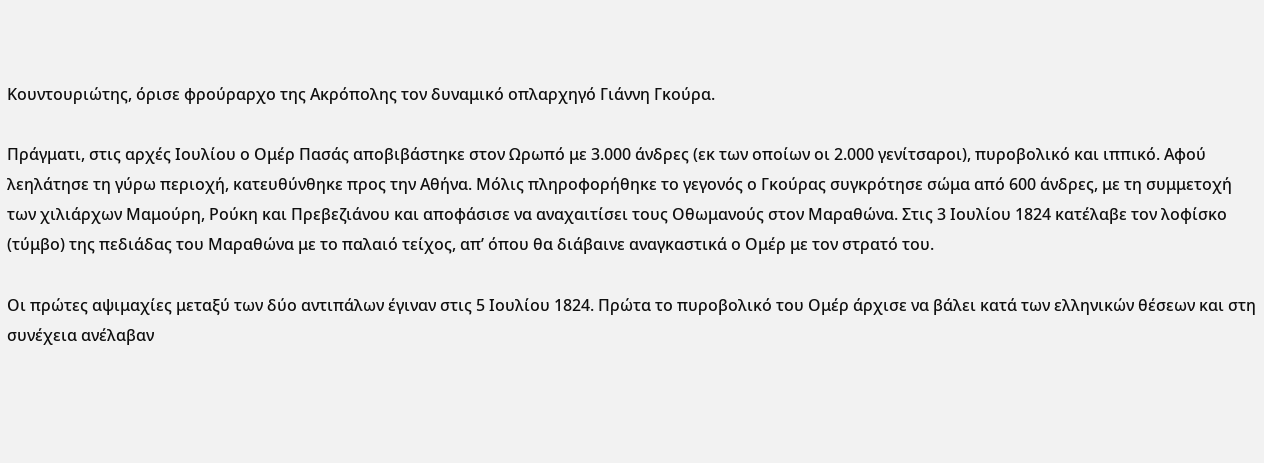Κουντουριώτης, όρισε φρούραρχο της Ακρόπολης τον δυναμικό οπλαρχηγό Γιάννη Γκούρα.

Πράγματι, στις αρχές Ιουλίου ο Ομέρ Πασάς αποβιβάστηκε στον Ωρωπό με 3.000 άνδρες (εκ των οποίων οι 2.000 γενίτσαροι), πυροβολικό και ιππικό. Αφού λεηλάτησε τη γύρω περιοχή, κατευθύνθηκε προς την Αθήνα. Μόλις πληροφορήθηκε το γεγονός ο Γκούρας συγκρότησε σώμα από 600 άνδρες, με τη συμμετοχή των χιλιάρχων Μαμούρη, Ρούκη και Πρεβεζιάνου και αποφάσισε να αναχαιτίσει τους Οθωμανούς στον Μαραθώνα. Στις 3 Ιουλίου 1824 κατέλαβε τον λοφίσκο (τύμβο) της πεδιάδας του Μαραθώνα με το παλαιό τείχος, απ’ όπου θα διάβαινε αναγκαστικά ο Ομέρ με τον στρατό του.

Οι πρώτες αψιμαχίες μεταξύ των δύο αντιπάλων έγιναν στις 5 Ιουλίου 1824. Πρώτα το πυροβολικό του Ομέρ άρχισε να βάλει κατά των ελληνικών θέσεων και στη συνέχεια ανέλαβαν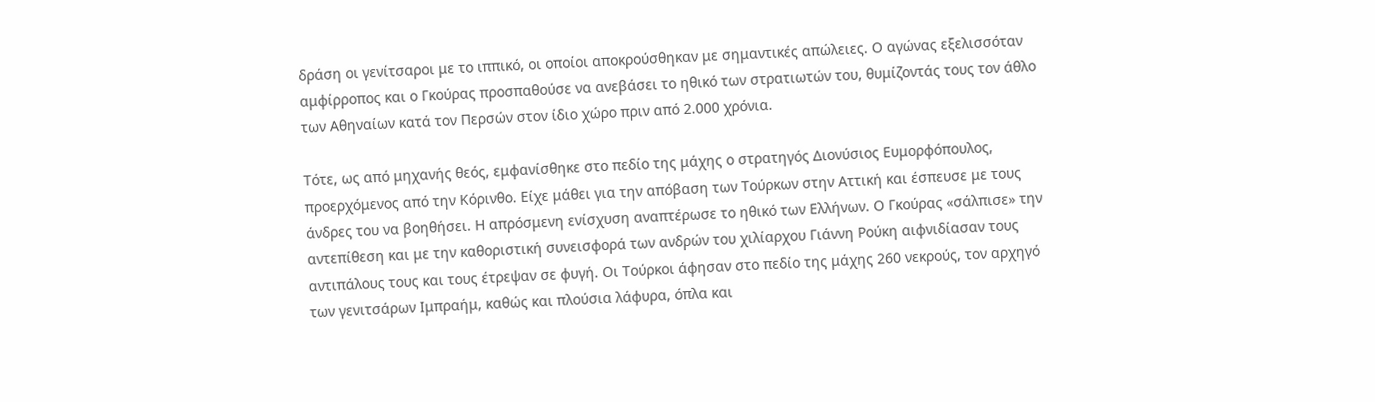δράση οι γενίτσαροι με το ιππικό, οι οποίοι αποκρούσθηκαν με σημαντικές απώλειες. Ο αγώνας εξελισσόταν αμφίρροπος και ο Γκούρας προσπαθούσε να ανεβάσει το ηθικό των στρατιωτών του, θυμίζοντάς τους τον άθλο των Αθηναίων κατά τον Περσών στον ίδιο χώρο πριν από 2.000 χρόνια.

Τότε, ως από μηχανής θεός, εμφανίσθηκε στο πεδίο της μάχης ο στρατηγός Διονύσιος Ευμορφόπουλος, προερχόμενος από την Κόρινθο. Είχε μάθει για την απόβαση των Τούρκων στην Αττική και έσπευσε με τους άνδρες του να βοηθήσει. Η απρόσμενη ενίσχυση αναπτέρωσε το ηθικό των Ελλήνων. Ο Γκούρας «σάλπισε» την αντεπίθεση και με την καθοριστική συνεισφορά των ανδρών του χιλίαρχου Γιάννη Ρούκη αιφνιδίασαν τους αντιπάλους τους και τους έτρεψαν σε φυγή. Οι Τούρκοι άφησαν στο πεδίο της μάχης 260 νεκρούς, τον αρχηγό των γενιτσάρων Ιμπραήμ, καθώς και πλούσια λάφυρα, όπλα και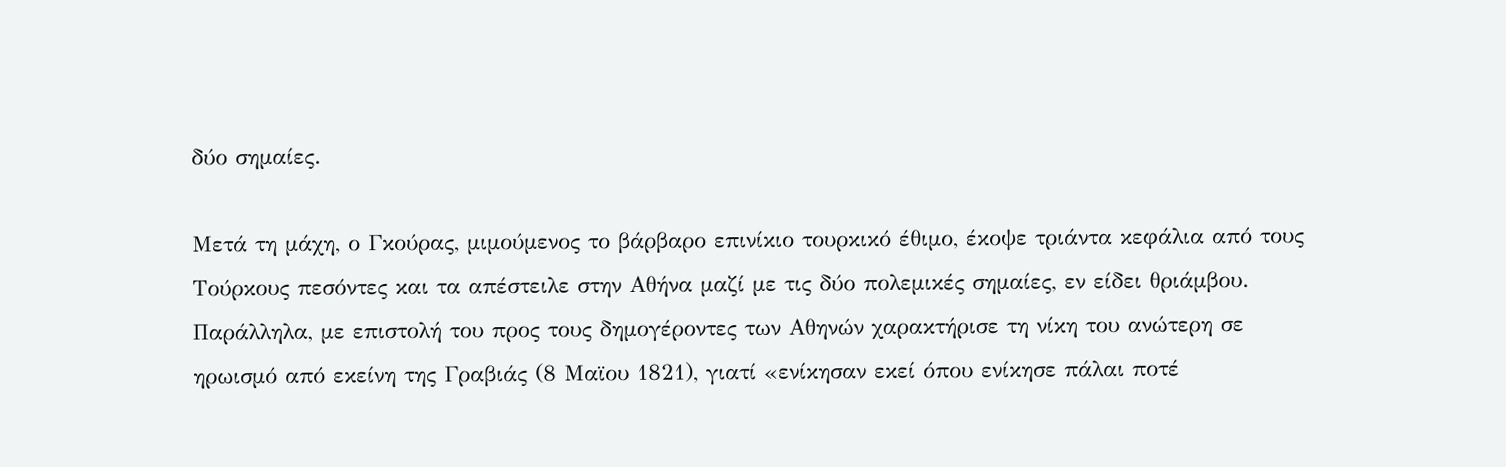δύο σημαίες.

Μετά τη μάχη, ο Γκούρας, μιμούμενος το βάρβαρο επινίκιο τουρκικό έθιμο, έκοψε τριάντα κεφάλια από τους Τούρκους πεσόντες και τα απέστειλε στην Αθήνα μαζί με τις δύο πολεμικές σημαίες, εν είδει θριάμβου. Παράλληλα, με επιστολή του προς τους δημογέροντες των Αθηνών χαρακτήρισε τη νίκη του ανώτερη σε ηρωισμό από εκείνη της Γραβιάς (8 Μαϊου 1821), γιατί «ενίκησαν εκεί όπου ενίκησε πάλαι ποτέ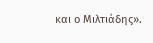και ο Μιλτιάδης».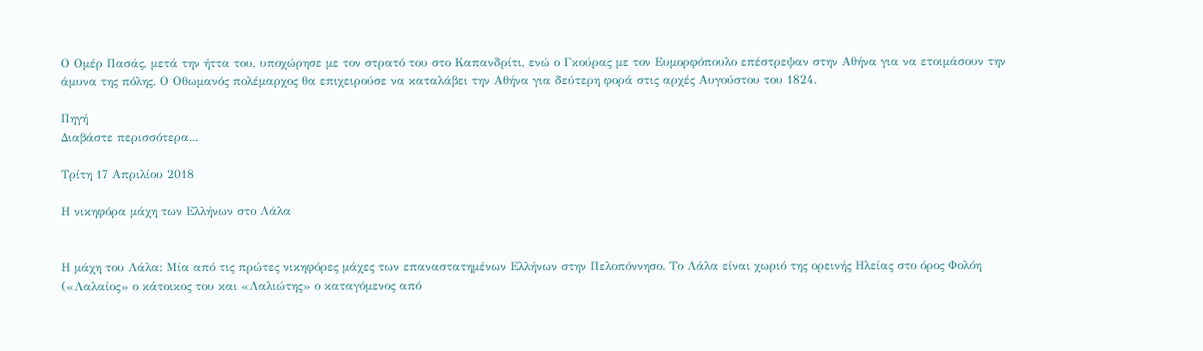Ο Ομέρ Πασάς, μετά την ήττα του, υποχώρησε με τον στρατό του στο Καπανδρίτι, ενώ ο Γκούρας με τον Ευμορφόπουλο επέστρεψαν στην Αθήνα για να ετοιμάσουν την άμυνα της πόλης. Ο Οθωμανός πολέμαρχος θα επιχειρούσε να καταλάβει την Αθήνα για δεύτερη φορά στις αρχές Αυγούστου του 1824.

Πηγή
Διαβάστε περισσότερα...

Τρίτη 17 Απριλίου 2018

Η νικηφόρα μάχη των Ελλήνων στο Λάλα


Η μάχη του Λάλα: Μία από τις πρώτες νικηφόρες μάχες των επαναστατημένων Ελλήνων στην Πελοπόννησο. Το Λάλα είναι χωριό της ορεινής Ηλείας στο όρος Φολόη («Λαλαίος» ο κάτοικος του και «Λαλιώτης» ο καταγόμενος από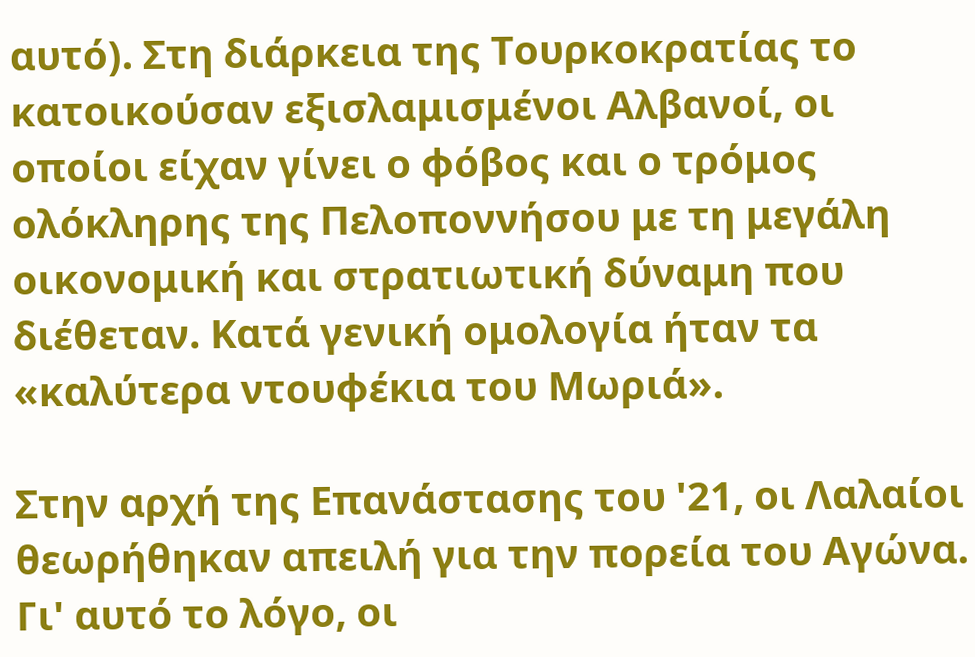αυτό). Στη διάρκεια της Τουρκοκρατίας το κατοικούσαν εξισλαμισμένοι Αλβανοί, οι οποίοι είχαν γίνει ο φόβος και ο τρόμος ολόκληρης της Πελοποννήσου με τη μεγάλη οικονομική και στρατιωτική δύναμη που διέθεταν. Κατά γενική ομολογία ήταν τα «καλύτερα ντουφέκια του Μωριά».

Στην αρχή της Επανάστασης του '21, οι Λαλαίοι θεωρήθηκαν απειλή για την πορεία του Αγώνα. Γι' αυτό το λόγο, οι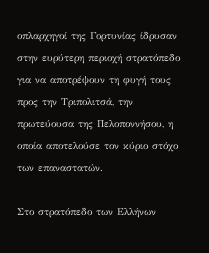οπλαρχηγοί της Γορτυνίας ίδρυσαν στην ευρύτερη περιοχή στρατόπεδο για να αποτρέψουν τη φυγή τους προς την Τριπολιτσά, την πρωτεύουσα της Πελοποννήσου, η οποία αποτελούσε τον κύριο στόχο των επαναστατών.

Στο στρατόπεδο των Ελλήνων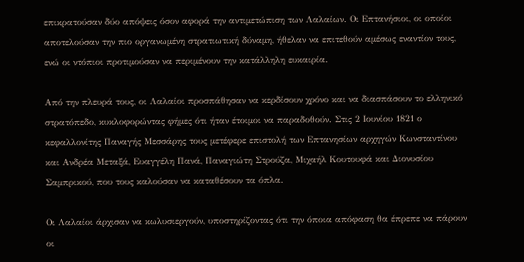επικρατούσαν δύο απόψεις όσον αφορά την αντιμετώπιση των Λαλαίων. Οι Επτανήσιοι, οι οποίοι αποτελούσαν την πιο οργανωμένη στρατιωτική δύναμη, ήθελαν να επιτεθούν αμέσως εναντίον τους, ενώ οι ντόπιοι προτιμούσαν να περιμένουν την κατάλληλη ευκαιρία.

Από την πλευρά τους, οι Λαλαίοι προσπάθησαν να κερδίσουν χρόνο και να διασπάσουν το ελληνικό στρατόπεδο, κυκλοφορώντας φήμες ότι ήταν έτοιμοι να παραδοθούν. Στις 2 Ιουνίου 1821 ο κεφαλλονίτης Παναγής Μεσσάρης τους μετέφερε επιστολή των Επτανησίων αρχηγών Κωνσταντίνου και Ανδρέα Μεταξά, Ευαγγέλη Πανά, Παναγιώτη Στρούζα, Μιχαήλ Κουτουφά και Διονυσίου Σαμπρικού, που τους καλούσαν να καταθέσουν τα όπλα.

Οι Λαλαίοι άρχισαν να κωλυσιεργούν, υποστηρίζοντας ότι την όποια απόφαση θα έπρεπε να πάρουν οι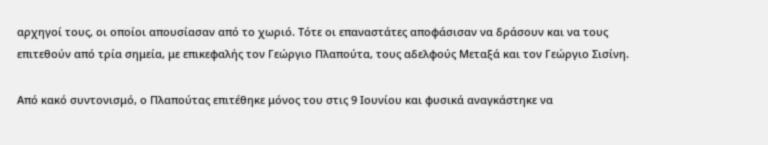αρχηγοί τους, οι οποίοι απουσίασαν από το χωριό. Τότε οι επαναστάτες αποφάσισαν να δράσουν και να τους επιτεθούν από τρία σημεία, με επικεφαλής τον Γεώργιο Πλαπούτα, τους αδελφούς Μεταξά και τον Γεώργιο Σισίνη.

Από κακό συντονισμό, ο Πλαπούτας επιτέθηκε μόνος του στις 9 Ιουνίου και φυσικά αναγκάστηκε να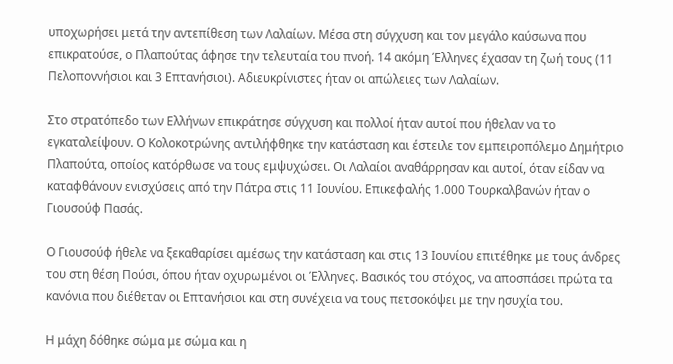υποχωρήσει μετά την αντεπίθεση των Λαλαίων. Μέσα στη σύγχυση και τον μεγάλο καύσωνα που επικρατούσε, ο Πλαπούτας άφησε την τελευταία του πνοή. 14 ακόμη Έλληνες έχασαν τη ζωή τους (11 Πελοποννήσιοι και 3 Επτανήσιοι). Αδιευκρίνιστες ήταν οι απώλειες των Λαλαίων.

Στο στρατόπεδο των Ελλήνων επικράτησε σύγχυση και πολλοί ήταν αυτοί που ήθελαν να το εγκαταλείψουν. Ο Κολοκοτρώνης αντιλήφθηκε την κατάσταση και έστειλε τον εμπειροπόλεμο Δημήτριο Πλαπούτα, οποίος κατόρθωσε να τους εμψυχώσει. Οι Λαλαίοι αναθάρρησαν και αυτοί, όταν είδαν να καταφθάνουν ενισχύσεις από την Πάτρα στις 11 Ιουνίου. Επικεφαλής 1.000 Τουρκαλβανών ήταν ο Γιουσούφ Πασάς.

Ο Γιουσούφ ήθελε να ξεκαθαρίσει αμέσως την κατάσταση και στις 13 Ιουνίου επιτέθηκε με τους άνδρες του στη θέση Πούσι, όπου ήταν οχυρωμένοι οι Έλληνες. Βασικός του στόχος, να αποσπάσει πρώτα τα κανόνια που διέθεταν οι Επτανήσιοι και στη συνέχεια να τους πετσοκόψει με την ησυχία του.

Η μάχη δόθηκε σώμα με σώμα και η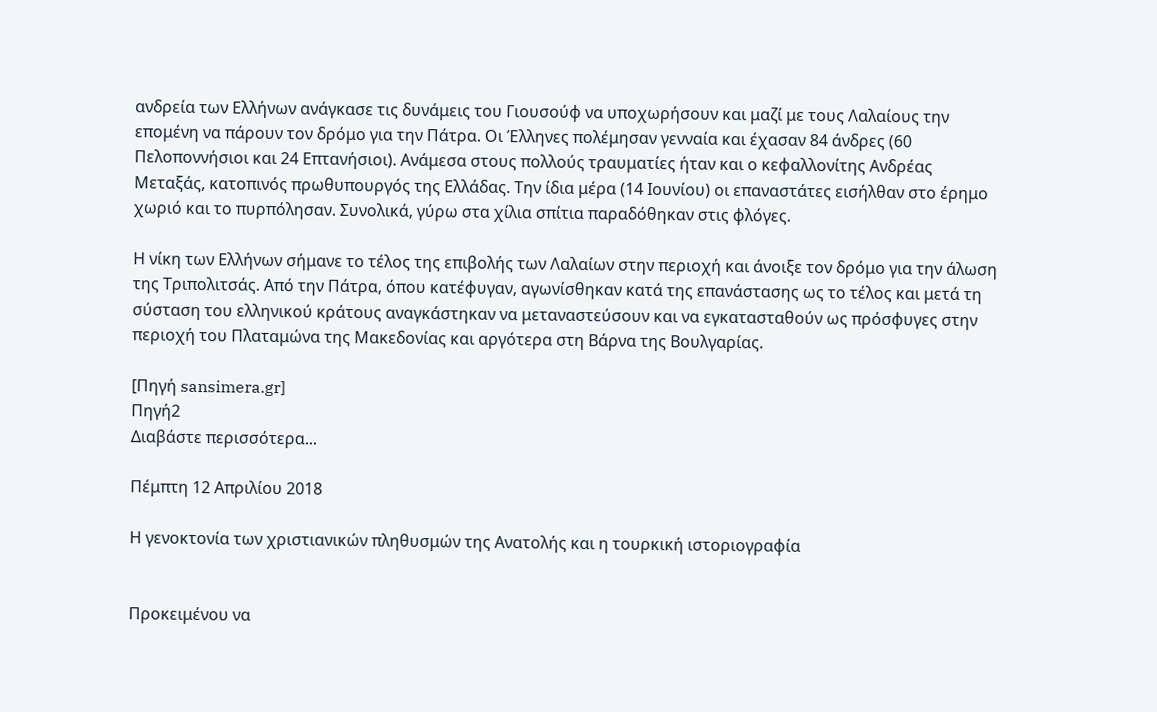ανδρεία των Ελλήνων ανάγκασε τις δυνάμεις του Γιουσούφ να υποχωρήσουν και μαζί με τους Λαλαίους την επομένη να πάρουν τον δρόμο για την Πάτρα. Οι Έλληνες πολέμησαν γενναία και έχασαν 84 άνδρες (60 Πελοποννήσιοι και 24 Επτανήσιοι). Ανάμεσα στους πολλούς τραυματίες ήταν και ο κεφαλλονίτης Ανδρέας Μεταξάς, κατοπινός πρωθυπουργός της Ελλάδας. Την ίδια μέρα (14 Ιουνίου) οι επαναστάτες εισήλθαν στο έρημο χωριό και το πυρπόλησαν. Συνολικά, γύρω στα χίλια σπίτια παραδόθηκαν στις φλόγες.

Η νίκη των Ελλήνων σήμανε το τέλος της επιβολής των Λαλαίων στην περιοχή και άνοιξε τον δρόμο για την άλωση της Τριπολιτσάς. Από την Πάτρα, όπου κατέφυγαν, αγωνίσθηκαν κατά της επανάστασης ως το τέλος και μετά τη σύσταση του ελληνικού κράτους αναγκάστηκαν να μεταναστεύσουν και να εγκατασταθούν ως πρόσφυγες στην περιοχή του Πλαταμώνα της Μακεδονίας και αργότερα στη Βάρνα της Βουλγαρίας.

[Πηγή sansimera.gr]
Πηγή2
Διαβάστε περισσότερα...

Πέμπτη 12 Απριλίου 2018

Η γενοκτονία των χριστιανικών πληθυσμών της Ανατολής και η τουρκική ιστοριογραφία


Προκειμένου να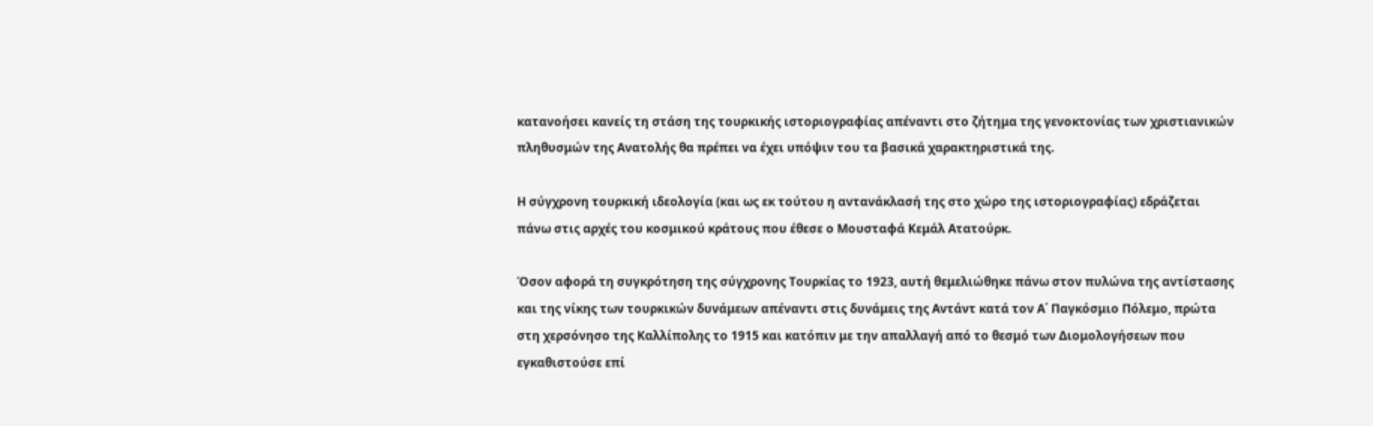κατανοήσει κανείς τη στάση της τουρκικής ιστοριογραφίας απέναντι στο ζήτημα της γενοκτονίας των χριστιανικών πληθυσμών της Ανατολής θα πρέπει να έχει υπόψιν του τα βασικά χαρακτηριστικά της.

Η σύγχρονη τουρκική ιδεολογία (και ως εκ τούτου η αντανάκλασή της στο χώρο της ιστοριογραφίας) εδράζεται πάνω στις αρχές του κοσμικού κράτους που έθεσε ο Μουσταφά Κεμάλ Ατατούρκ.

Όσον αφορά τη συγκρότηση της σύγχρονης Τουρκίας το 1923, αυτή θεμελιώθηκε πάνω στον πυλώνα της αντίστασης και της νίκης των τουρκικών δυνάμεων απέναντι στις δυνάμεις της Αντάντ κατά τον Α΄ Παγκόσμιο Πόλεμο, πρώτα στη χερσόνησο της Καλλίπολης το 1915 και κατόπιν με την απαλλαγή από το θεσμό των Διομολογήσεων που εγκαθιστούσε επί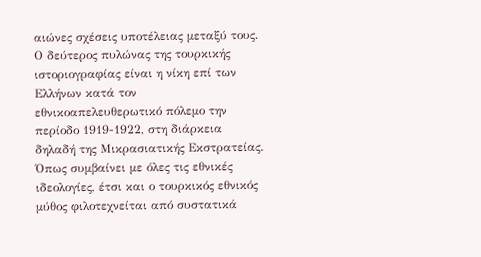αιώνες σχέσεις υποτέλειας μεταξύ τους. Ο δεύτερος πυλώνας της τουρκικής ιστοριογραφίας είναι η νίκη επί των Ελλήνων κατά τον εθνικοαπελευθερωτικό πόλεμο την περίοδο 1919-1922, στη διάρκεια δηλαδή της Μικρασιατικής Εκστρατείας. Όπως συμβαίνει με όλες τις εθνικές ιδεολογίες, έτσι και ο τουρκικός εθνικός μύθος φιλοτεχνείται από συστατικά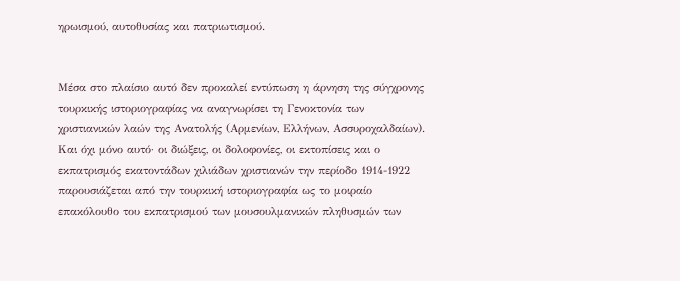ηρωισμού, αυτοθυσίας και πατριωτισμού.


Μέσα στο πλαίσιο αυτό δεν προκαλεί εντύπωση η άρνηση της σύγχρονης τουρκικής ιστοριογραφίας να αναγνωρίσει τη Γενοκτονία των χριστιανικών λαών της Ανατολής (Αρμενίων, Ελλήνων, Ασσυροχαλδαίων). Και όχι μόνο αυτό· οι διώξεις, οι δολοφονίες, οι εκτοπίσεις και ο εκπατρισμός εκατοντάδων χιλιάδων χριστιανών την περίοδο 1914-1922 παρουσιάζεται από την τουρκική ιστοριογραφία ως το μοιραίο επακόλουθο του εκπατρισμού των μουσουλμανικών πληθυσμών των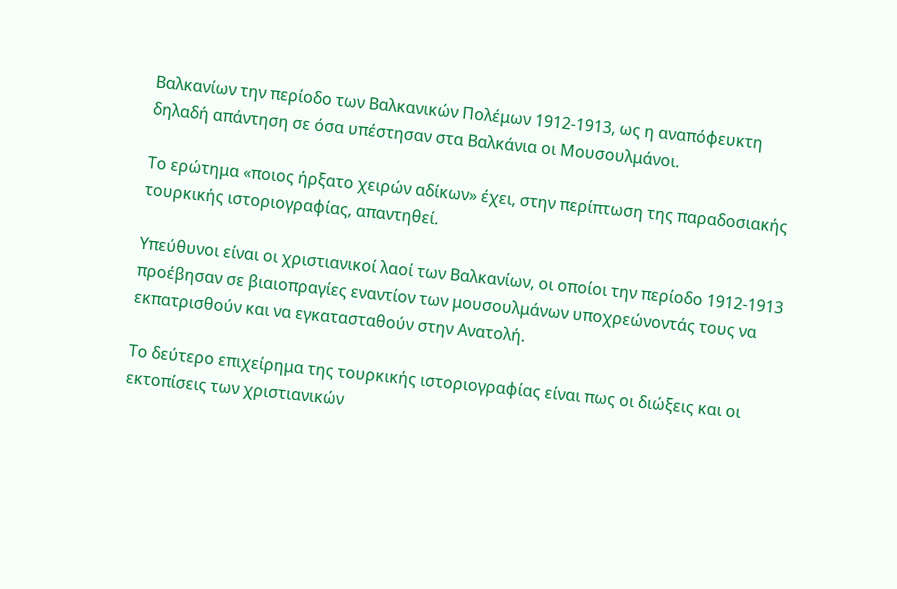Βαλκανίων την περίοδο των Βαλκανικών Πολέμων 1912-1913, ως η αναπόφευκτη δηλαδή απάντηση σε όσα υπέστησαν στα Βαλκάνια οι Μουσουλμάνοι.

Το ερώτημα «ποιος ήρξατο χειρών αδίκων» έχει, στην περίπτωση της παραδοσιακής τουρκικής ιστοριογραφίας, απαντηθεί.

Υπεύθυνοι είναι οι χριστιανικοί λαοί των Βαλκανίων, οι οποίοι την περίοδο 1912-1913 προέβησαν σε βιαιοπραγίες εναντίον των μουσουλμάνων υποχρεώνοντάς τους να εκπατρισθούν και να εγκατασταθούν στην Ανατολή.

Το δεύτερο επιχείρημα της τουρκικής ιστοριογραφίας είναι πως οι διώξεις και οι εκτοπίσεις των χριστιανικών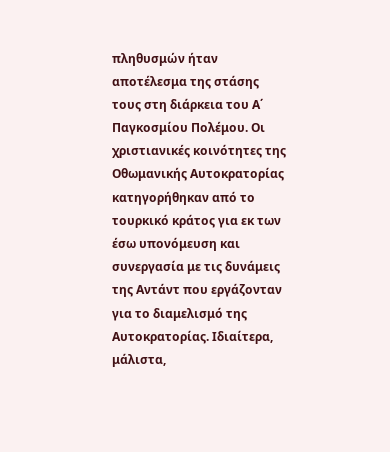πληθυσμών ήταν αποτέλεσμα της στάσης τους στη διάρκεια του Α΄ Παγκοσμίου Πολέμου. Οι χριστιανικές κοινότητες της Οθωμανικής Αυτοκρατορίας κατηγορήθηκαν από το τουρκικό κράτος για εκ των έσω υπονόμευση και συνεργασία με τις δυνάμεις της Αντάντ που εργάζονταν για το διαμελισμό της Αυτοκρατορίας. Ιδιαίτερα, μάλιστα,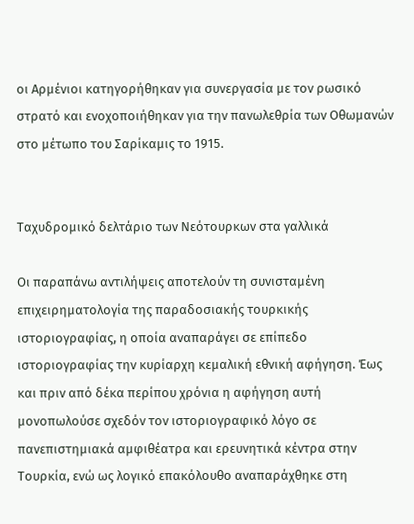οι Αρμένιοι κατηγορήθηκαν για συνεργασία με τον ρωσικό στρατό και ενοχοποιήθηκαν για την πανωλεθρία των Οθωμανών στο μέτωπο του Σαρίκαμις το 1915.


Ταχυδρομικό δελτάριο των Νεότουρκων στα γαλλικά

Οι παραπάνω αντιλήψεις αποτελούν τη συνισταμένη επιχειρηματολογία της παραδοσιακής τουρκικής ιστοριογραφίας, η οποία αναπαράγει σε επίπεδο ιστοριογραφίας την κυρίαρχη κεμαλική εθνική αφήγηση. Έως και πριν από δέκα περίπου χρόνια η αφήγηση αυτή μονοπωλούσε σχεδόν τον ιστοριογραφικό λόγο σε πανεπιστημιακά αμφιθέατρα και ερευνητικά κέντρα στην Τουρκία, ενώ ως λογικό επακόλουθο αναπαράχθηκε στη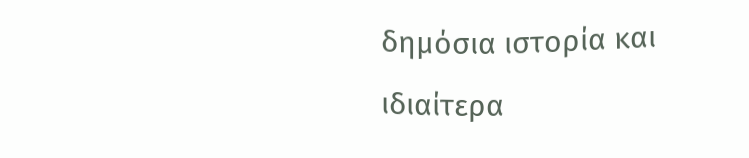δημόσια ιστορία και ιδιαίτερα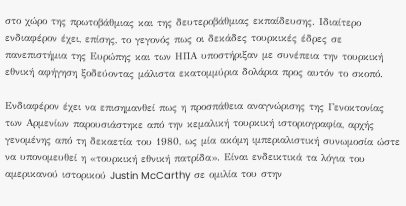στο χώρο της πρωτοβάθμιας και της δευτεροβάθμιας εκπαίδευσης. Ιδιαίτερο ενδιαφέρον έχει, επίσης, το γεγονός πως οι δεκάδες τουρκικές έδρες σε πανεπιστήμια της Ευρώπης και των ΗΠΑ υποστήριξαν με συνέπεια την τουρκική εθνική αφήγηση ξοδεύοντας μάλιστα εκατομμύρια δολάρια προς αυτόν το σκοπό.

Ενδιαφέρον έχει να επισημανθεί πως η προσπάθεια αναγνώρισης της Γενοκτονίας των Αρμενίων παρουσιάστηκε από την κεμαλική τουρκική ιστοριογραφία, αρχής γενομένης από τη δεκαετία του 1980, ως μία ακόμη ιμπεριαλιστική συνωμοσία ώστε να υπονομευθεί η «τουρκική εθνική πατρίδα». Είναι ενδεικτικά τα λόγια του αμερικανού ιστορικού Justin McCarthy σε ομιλία του στην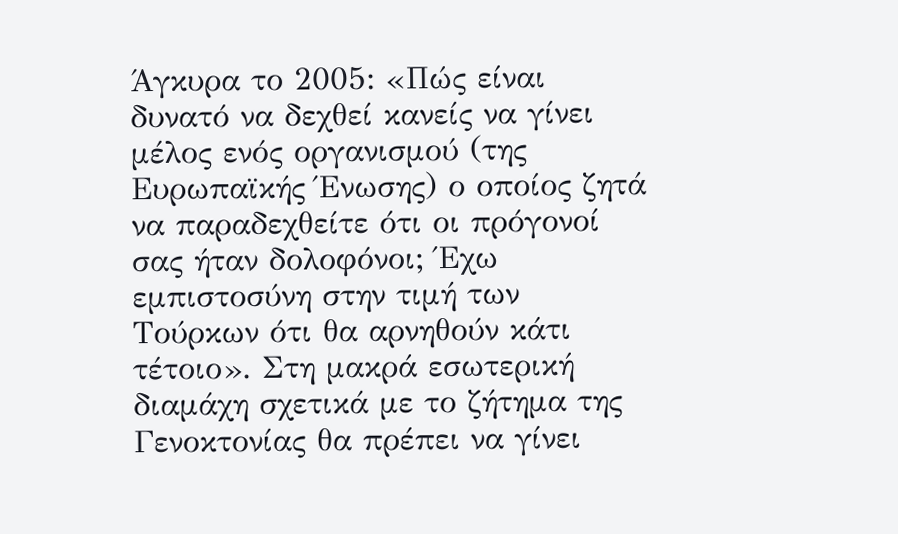Άγκυρα το 2005: «Πώς είναι δυνατό να δεχθεί κανείς να γίνει μέλος ενός οργανισμού (της Ευρωπαϊκής Ένωσης) ο οποίος ζητά να παραδεχθείτε ότι οι πρόγονοί σας ήταν δολοφόνοι; Έχω εμπιστοσύνη στην τιμή των Τούρκων ότι θα αρνηθούν κάτι τέτοιο». Στη μακρά εσωτερική διαμάχη σχετικά με το ζήτημα της Γενοκτονίας θα πρέπει να γίνει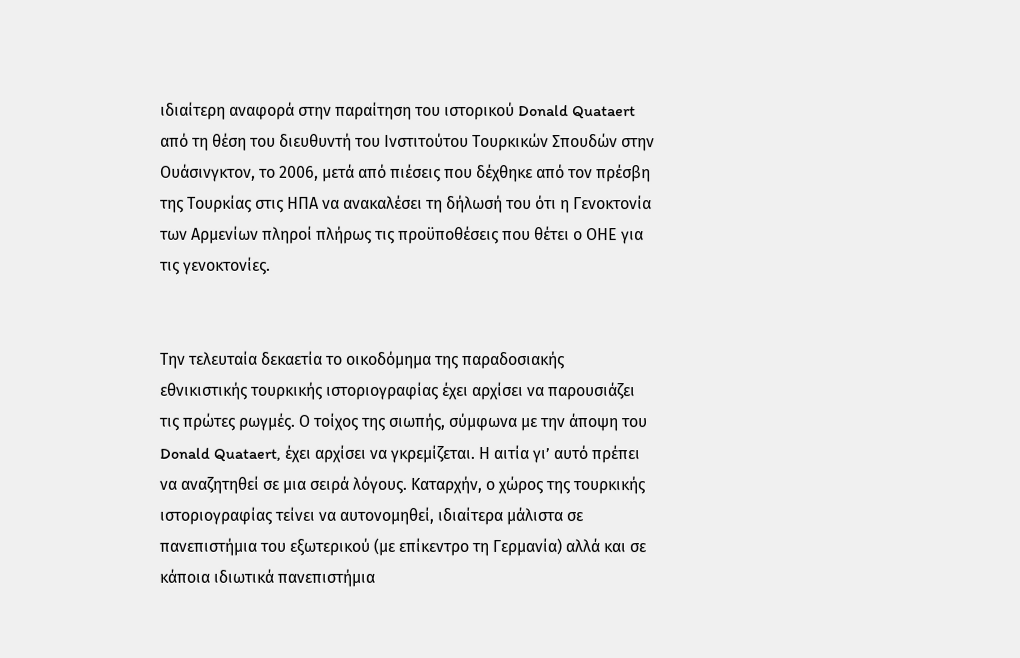ιδιαίτερη αναφορά στην παραίτηση του ιστορικού Donald Quataert από τη θέση του διευθυντή του Ινστιτούτου Τουρκικών Σπουδών στην Ουάσινγκτον, το 2006, μετά από πιέσεις που δέχθηκε από τον πρέσβη της Τουρκίας στις ΗΠΑ να ανακαλέσει τη δήλωσή του ότι η Γενοκτονία των Αρμενίων πληροί πλήρως τις προϋποθέσεις που θέτει ο ΟΗΕ για τις γενοκτονίες.


Tην τελευταία δεκαετία το οικοδόμημα της παραδοσιακής εθνικιστικής τουρκικής ιστοριογραφίας έχει αρχίσει να παρουσιάζει τις πρώτες ρωγμές. Ο τοίχος της σιωπής, σύμφωνα με την άποψη του Donald Quataert, έχει αρχίσει να γκρεμίζεται. Η αιτία γι’ αυτό πρέπει να αναζητηθεί σε μια σειρά λόγους. Καταρχήν, ο χώρος της τουρκικής ιστοριογραφίας τείνει να αυτονομηθεί, ιδιαίτερα μάλιστα σε πανεπιστήμια του εξωτερικού (με επίκεντρο τη Γερμανία) αλλά και σε κάποια ιδιωτικά πανεπιστήμια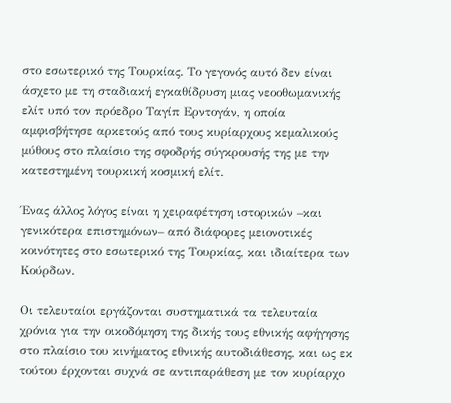στο εσωτερικό της Τουρκίας. Το γεγονός αυτό δεν είναι άσχετο με τη σταδιακή εγκαθίδρυση μιας νεοοθωμανικής ελίτ υπό τον πρόεδρο Ταγίπ Ερντογάν, η οποία αμφισβήτησε αρκετούς από τους κυρίαρχους κεμαλικούς μύθους στο πλαίσιο της σφοδρής σύγκρουσής της με την κατεστημένη τουρκική κοσμική ελίτ.

Ένας άλλος λόγος είναι η χειραφέτηση ιστορικών –και γενικότερα επιστημόνων– από διάφορες μειονοτικές κοινότητες στο εσωτερικό της Τουρκίας, και ιδιαίτερα των Κούρδων.

Οι τελευταίοι εργάζονται συστηματικά τα τελευταία χρόνια για την οικοδόμηση της δικής τους εθνικής αφήγησης στο πλαίσιο του κινήματος εθνικής αυτοδιάθεσης, και ως εκ τούτου έρχονται συχνά σε αντιπαράθεση με τον κυρίαρχο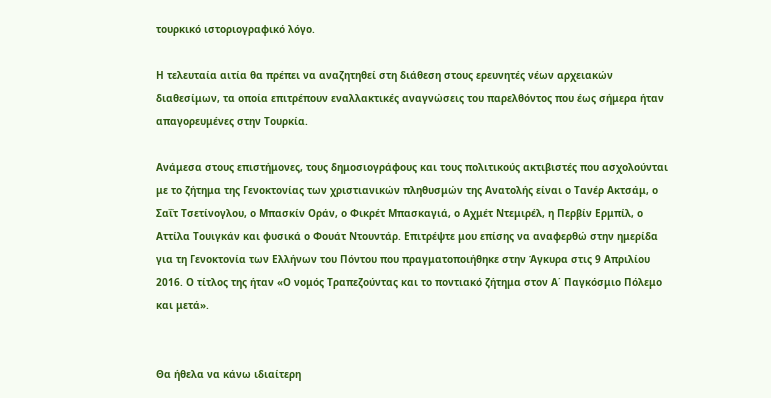τουρκικό ιστοριογραφικό λόγο.

Η τελευταία αιτία θα πρέπει να αναζητηθεί στη διάθεση στους ερευνητές νέων αρχειακών διαθεσίμων, τα οποία επιτρέπουν εναλλακτικές αναγνώσεις του παρελθόντος που έως σήμερα ήταν απαγορευμένες στην Τουρκία.

Ανάμεσα στους επιστήμονες, τους δημοσιογράφους και τους πολιτικούς ακτιβιστές που ασχολούνται με το ζήτημα της Γενοκτονίας των χριστιανικών πληθυσμών της Ανατολής είναι ο Τανέρ Ακτσάμ, ο Σαΐτ Τσετίνογλου, ο Μπασκίν Οράν, ο Φικρέτ Μπασκαγιά, ο Αχμέτ Ντεμιρέλ, η Περβίν Ερμπίλ, ο Αττίλα Τουιγκάν και φυσικά ο Φουάτ Ντουντάρ. Επιτρέψτε μου επίσης να αναφερθώ στην ημερίδα για τη Γενοκτονία των Ελλήνων του Πόντου που πραγματοποιήθηκε στην Άγκυρα στις 9 Απριλίου 2016. Ο τίτλος της ήταν «Ο νομός Τραπεζούντας και το ποντιακό ζήτημα στον Α΄ Παγκόσμιο Πόλεμο και μετά».


Θα ήθελα να κάνω ιδιαίτερη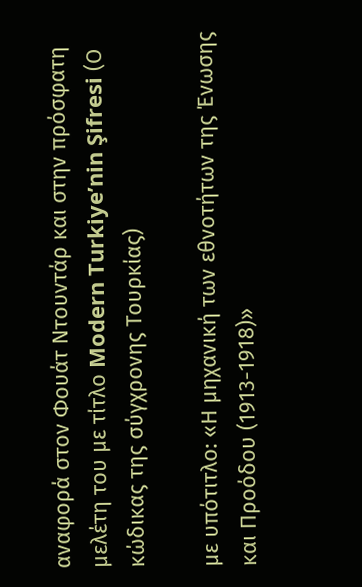αναφορά στον Φουάτ Ντουντάρ και στην πρόσφατη μελέτη του με τίτλο Modern Turkiye’nin Şifresi (Ο κώδικας της σύγχρονης Τουρκίας)

με υπότιτλο: «Η μηχανική των εθνοτήτων της Ένωσης και Προόδου (1913-1918)»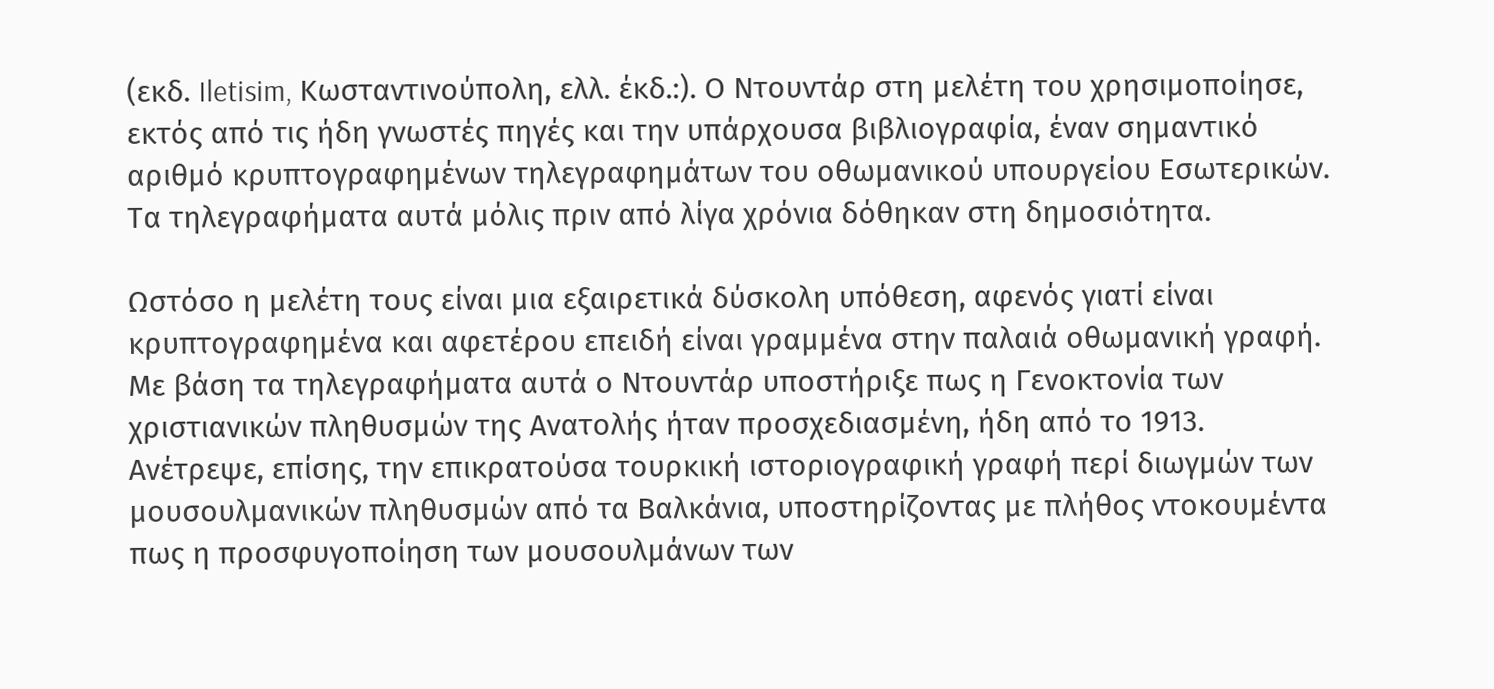(εκδ. Iletisim, Κωσταντινούπολη, ελλ. έκδ.:). Ο Ντουντάρ στη μελέτη του χρησιμοποίησε, εκτός από τις ήδη γνωστές πηγές και την υπάρχουσα βιβλιογραφία, έναν σημαντικό αριθμό κρυπτογραφημένων τηλεγραφημάτων του οθωμανικού υπουργείου Εσωτερικών. Τα τηλεγραφήματα αυτά μόλις πριν από λίγα χρόνια δόθηκαν στη δημοσιότητα.

Ωστόσο η μελέτη τους είναι μια εξαιρετικά δύσκολη υπόθεση, αφενός γιατί είναι κρυπτογραφημένα και αφετέρου επειδή είναι γραμμένα στην παλαιά οθωμανική γραφή. Με βάση τα τηλεγραφήματα αυτά ο Ντουντάρ υποστήριξε πως η Γενοκτονία των χριστιανικών πληθυσμών της Ανατολής ήταν προσχεδιασμένη, ήδη από το 1913. Ανέτρεψε, επίσης, την επικρατούσα τουρκική ιστοριογραφική γραφή περί διωγμών των μουσουλμανικών πληθυσμών από τα Βαλκάνια, υποστηρίζοντας με πλήθος ντοκουμέντα πως η προσφυγοποίηση των μουσουλμάνων των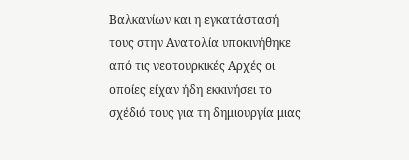Βαλκανίων και η εγκατάστασή τους στην Ανατολία υποκινήθηκε από τις νεοτουρκικές Αρχές οι οποίες είχαν ήδη εκκινήσει το σχέδιό τους για τη δημιουργία μιας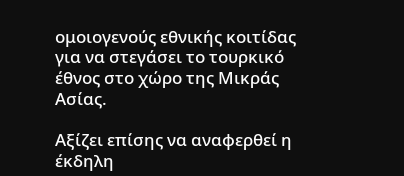ομοιογενούς εθνικής κοιτίδας για να στεγάσει το τουρκικό έθνος στο χώρο της Μικράς Ασίας.

Αξίζει επίσης να αναφερθεί η έκδηλη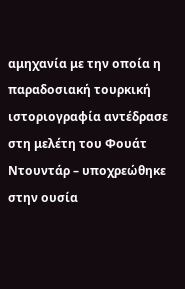αμηχανία με την οποία η παραδοσιακή τουρκική ιστοριογραφία αντέδρασε στη μελέτη του Φουάτ Ντουντάρ – υποχρεώθηκε στην ουσία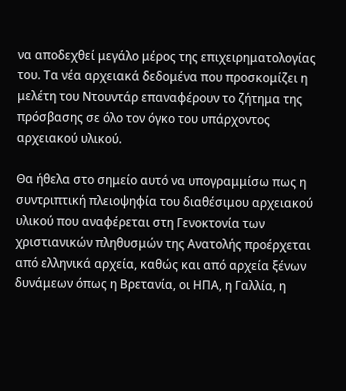να αποδεχθεί μεγάλο μέρος της επιχειρηματολογίας του. Τα νέα αρχειακά δεδομένα που προσκομίζει η μελέτη του Ντουντάρ επαναφέρουν το ζήτημα της πρόσβασης σε όλο τον όγκο του υπάρχοντος αρχειακού υλικού.

Θα ήθελα στο σημείο αυτό να υπογραμμίσω πως η συντριπτική πλειοψηφία του διαθέσιμου αρχειακού υλικού που αναφέρεται στη Γενοκτονία των χριστιανικών πληθυσμών της Ανατολής προέρχεται από ελληνικά αρχεία, καθώς και από αρχεία ξένων δυνάμεων όπως η Βρετανία, οι ΗΠΑ, η Γαλλία, η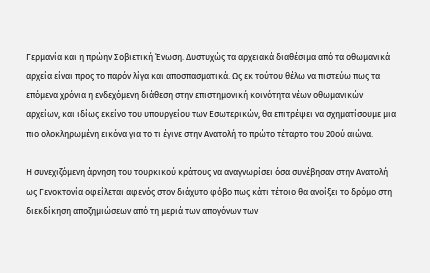Γερμανία και η πρώην Σοβιετική Ένωση. Δυστυχώς τα αρχειακά διαθέσιμα από τα οθωμανικά αρχεία είναι προς το παρόν λίγα και αποσπασματικά. Ως εκ τούτου θέλω να πιστεύω πως τα επόμενα χρόνια η ενδεχόμενη διάθεση στην επιστημονική κοινότητα νέων οθωμανικών αρχείων, και ιδίως εκείνο του υπουργείου των Εσωτερικών, θα επιτρέψει να σχηματίσουμε μια πιο ολοκληρωμένη εικόνα για το τι έγινε στην Ανατολή το πρώτο τέταρτο του 20ού αιώνα.

Η συνεχιζόμενη άρνηση του τουρκικού κράτους να αναγνωρίσει όσα συνέβησαν στην Ανατολή ως Γενοκτονία οφείλεται αφενός στον διάχυτο φόβο πως κάτι τέτοιο θα ανοίξει το δρόμο στη διεκδίκηση αποζημιώσεων από τη μεριά των απογόνων των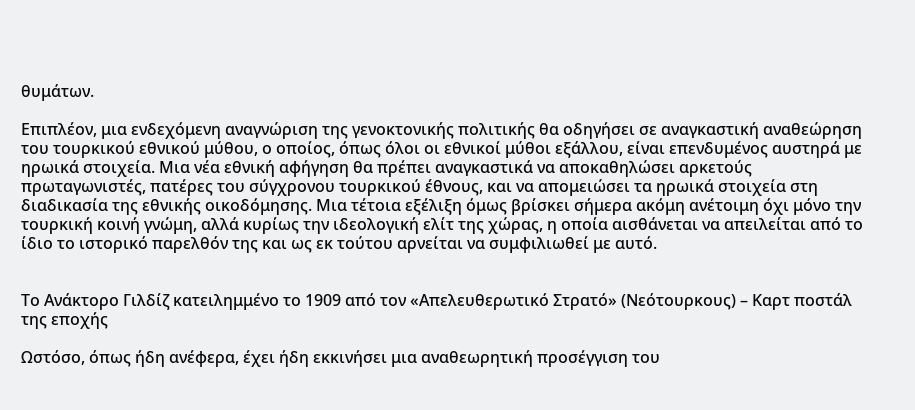θυμάτων.

Επιπλέον, μια ενδεχόμενη αναγνώριση της γενοκτονικής πολιτικής θα οδηγήσει σε αναγκαστική αναθεώρηση του τουρκικού εθνικού μύθου, ο οποίος, όπως όλοι οι εθνικοί μύθοι εξάλλου, είναι επενδυμένος αυστηρά με ηρωικά στοιχεία. Μια νέα εθνική αφήγηση θα πρέπει αναγκαστικά να αποκαθηλώσει αρκετούς πρωταγωνιστές, πατέρες του σύγχρονου τουρκικού έθνους, και να απομειώσει τα ηρωικά στοιχεία στη διαδικασία της εθνικής οικοδόμησης. Μια τέτοια εξέλιξη όμως βρίσκει σήμερα ακόμη ανέτοιμη όχι μόνο την τουρκική κοινή γνώμη, αλλά κυρίως την ιδεολογική ελίτ της χώρας, η οποία αισθάνεται να απειλείται από το ίδιο το ιστορικό παρελθόν της και ως εκ τούτου αρνείται να συμφιλιωθεί με αυτό.


Το Ανάκτορο Γιλδίζ κατειλημμένο το 1909 από τον «Απελευθερωτικό Στρατό» (Νεότουρκους) – Καρτ ποστάλ της εποχής

Ωστόσο, όπως ήδη ανέφερα, έχει ήδη εκκινήσει μια αναθεωρητική προσέγγιση του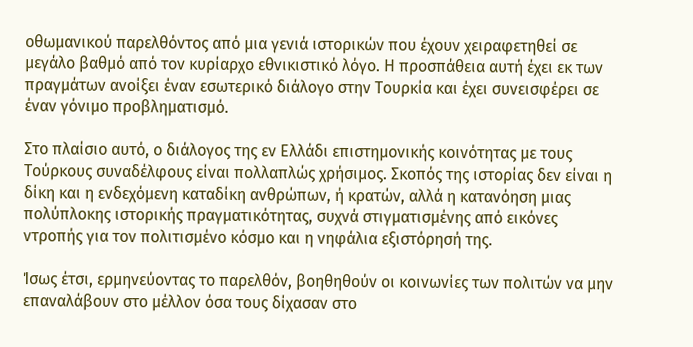οθωμανικού παρελθόντος από μια γενιά ιστορικών που έχουν χειραφετηθεί σε μεγάλο βαθμό από τον κυρίαρχο εθνικιστικό λόγο. Η προσπάθεια αυτή έχει εκ των πραγμάτων ανοίξει έναν εσωτερικό διάλογο στην Τουρκία και έχει συνεισφέρει σε έναν γόνιμο προβληματισμό.

Στο πλαίσιο αυτό, ο διάλογος της εν Ελλάδι επιστημονικής κοινότητας με τους Τούρκους συναδέλφους είναι πολλαπλώς χρήσιμος. Σκοπός της ιστορίας δεν είναι η δίκη και η ενδεχόμενη καταδίκη ανθρώπων, ή κρατών, αλλά η κατανόηση μιας πολύπλοκης ιστορικής πραγματικότητας, συχνά στιγματισμένης από εικόνες ντροπής για τον πολιτισμένο κόσμο και η νηφάλια εξιστόρησή της.

Ίσως έτσι, ερμηνεύοντας το παρελθόν, βοηθηθούν οι κοινωνίες των πολιτών να μην επαναλάβουν στο μέλλον όσα τους δίχασαν στο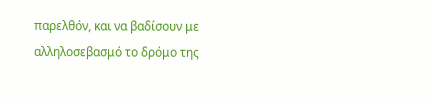παρελθόν, και να βαδίσουν με αλληλοσεβασμό το δρόμο της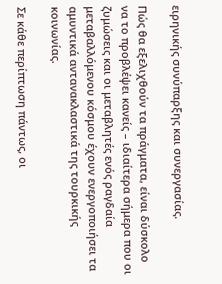ειρηνικής συνύπαρξης και συνεργασίας.

Πώς θα εξελιχθούν τα πράγματα, είναι δύσκολο να το προβλέψει κανείς – ιδιαίτερα σήμερα που οι ζυμώσεις και οι μεταβλητές ενός ραγδαία μεταβαλλόμενου κόσμου έχουν ενεργοποιήσει τα αμυντικά αντανακλαστικά της τουρκικής κοινωνίας.

Σε κάθε περίπτωση πάντως, οι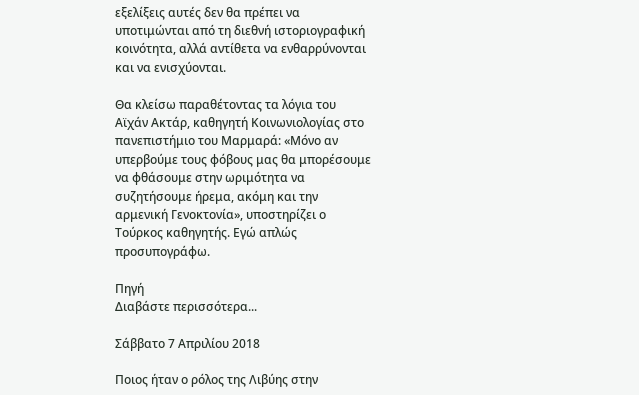εξελίξεις αυτές δεν θα πρέπει να υποτιμώνται από τη διεθνή ιστοριογραφική κοινότητα, αλλά αντίθετα να ενθαρρύνονται και να ενισχύονται.

Θα κλείσω παραθέτοντας τα λόγια του Αϊχάν Ακτάρ, καθηγητή Κοινωνιολογίας στο πανεπιστήμιο του Μαρμαρά: «Μόνο αν υπερβούμε τους φόβους μας θα μπορέσουμε να φθάσουμε στην ωριμότητα να συζητήσουμε ήρεμα, ακόμη και την αρμενική Γενοκτονία», υποστηρίζει ο Τούρκος καθηγητής. Εγώ απλώς προσυπογράφω.

Πηγή
Διαβάστε περισσότερα...

Σάββατο 7 Απριλίου 2018

Ποιος ήταν ο ρόλος της Λιβύης στην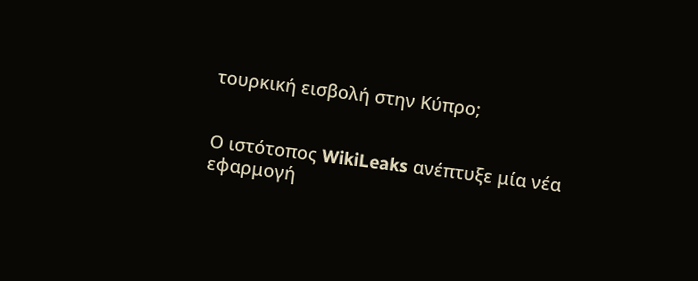τουρκική εισβολή στην Κύπρο;


Ο ιστότοπος WikiLeaks ανέπτυξε μία νέα εφαρμογή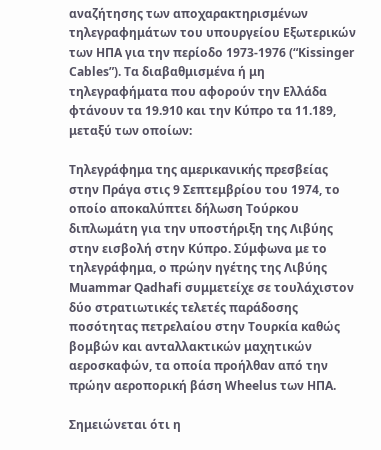αναζήτησης των αποχαρακτηρισμένων τηλεγραφημάτων του υπουργείου Εξωτερικών των ΗΠΑ για την περίοδο 1973-1976 (“Kissinger Cables”). Τα διαβαθμισμένα ή μη τηλεγραφήματα που αφορούν την Ελλάδα φτάνουν τα 19.910 και την Κύπρο τα 11.189, μεταξύ των οποίων:

Τηλεγράφημα της αμερικανικής πρεσβείας στην Πράγα στις 9 Σεπτεμβρίου του 1974, το οποίο αποκαλύπτει δήλωση Τούρκου διπλωμάτη για την υποστήριξη της Λιβύης στην εισβολή στην Κύπρο. Σύμφωνα με το τηλεγράφημα, ο πρώην ηγέτης της Λιβύης Muammar Qadhafi συμμετείχε σε τουλάχιστον δύο στρατιωτικές τελετές παράδοσης ποσότητας πετρελαίου στην Τουρκία καθώς βομβών και ανταλλακτικών μαχητικών αεροσκαφών, τα οποία προήλθαν από την πρώην αεροπορική βάση Wheelus των ΗΠΑ.

Σημειώνεται ότι η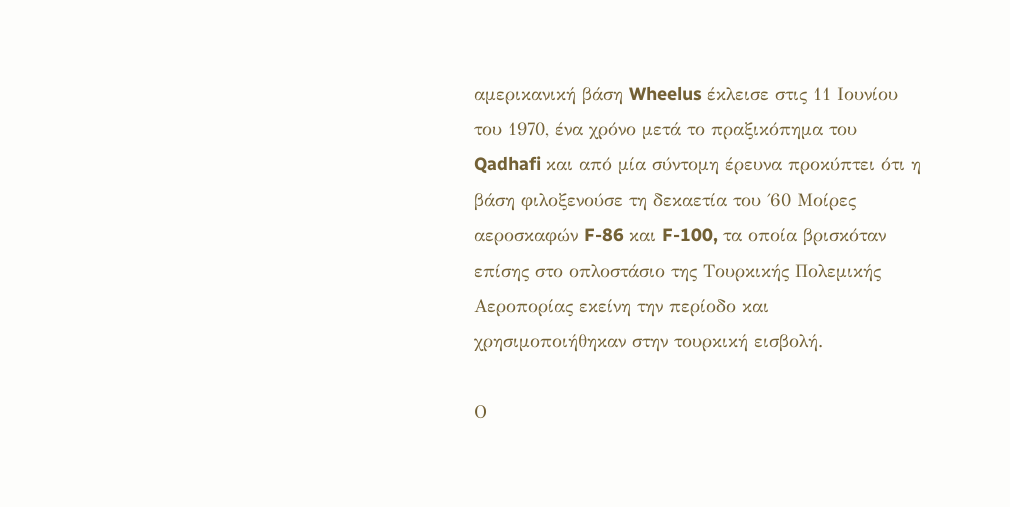αμερικανική βάση Wheelus έκλεισε στις 11 Ιουνίου του 1970, ένα χρόνο μετά το πραξικόπημα του Qadhafi και από μία σύντομη έρευνα προκύπτει ότι η βάση φιλοξενούσε τη δεκαετία του ΄60 Μοίρες αεροσκαφών F-86 και F-100, τα οποία βρισκόταν επίσης στο οπλοστάσιο της Τουρκικής Πολεμικής Αεροπορίας εκείνη την περίοδο και χρησιμοποιήθηκαν στην τουρκική εισβολή.

Ο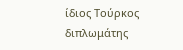ίδιος Τούρκος διπλωμάτης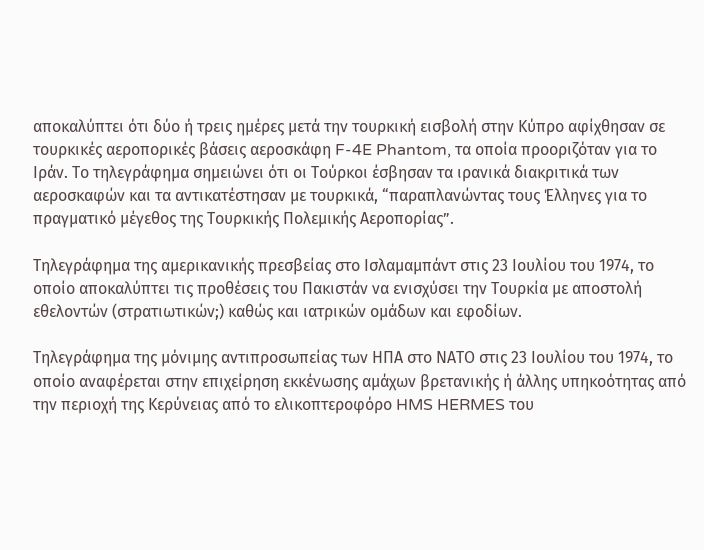αποκαλύπτει ότι δύο ή τρεις ημέρες μετά την τουρκική εισβολή στην Κύπρο αφίχθησαν σε τουρκικές αεροπορικές βάσεις αεροσκάφη F-4E Phantom, τα οποία προοριζόταν για το Ιράν. Το τηλεγράφημα σημειώνει ότι οι Τούρκοι έσβησαν τα ιρανικά διακριτικά των αεροσκαφών και τα αντικατέστησαν με τουρκικά, “παραπλανώντας τους Έλληνες για το πραγματικό μέγεθος της Τουρκικής Πολεμικής Αεροπορίας”.

Τηλεγράφημα της αμερικανικής πρεσβείας στο Ισλαμαμπάντ στις 23 Ιουλίου του 1974, το οποίο αποκαλύπτει τις προθέσεις του Πακιστάν να ενισχύσει την Τουρκία με αποστολή εθελοντών (στρατιωτικών;) καθώς και ιατρικών ομάδων και εφοδίων.

Τηλεγράφημα της μόνιμης αντιπροσωπείας των ΗΠΑ στο ΝΑΤΟ στις 23 Ιουλίου του 1974, το οποίο αναφέρεται στην επιχείρηση εκκένωσης αμάχων βρετανικής ή άλλης υπηκοότητας από την περιοχή της Κερύνειας από το ελικοπτεροφόρο HMS HERMES του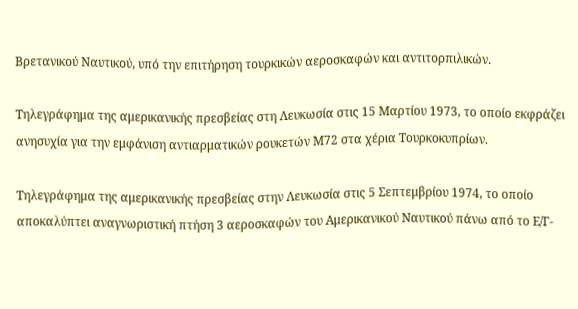Βρετανικού Ναυτικού, υπό την επιτήρηση τουρκικών αεροσκαφών και αντιτορπιλικών.

Τηλεγράφημα της αμερικανικής πρεσβείας στη Λευκωσία στις 15 Μαρτίου 1973, το οποίο εκφράζει ανησυχία για την εμφάνιση αντιαρματικών ρουκετών Μ72 στα χέρια Τουρκοκυπρίων.

Τηλεγράφημα της αμερικανικής πρεσβείας στην Λευκωσία στις 5 Σεπτεμβρίου 1974, το οποίο αποκαλύπτει αναγνωριστική πτήση 3 αεροσκαφών του Αμερικανικού Ναυτικού πάνω από το Ε/Γ-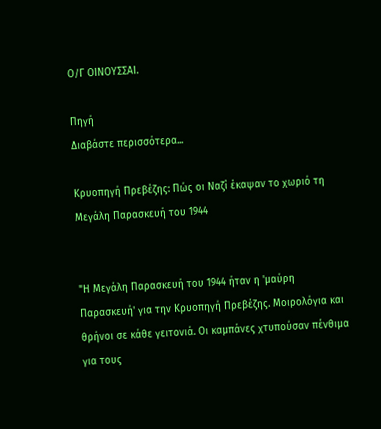Ο/Γ ΟΙΝΟΥΣΣΑΙ.

Πηγή
Διαβάστε περισσότερα...

Κρυοπηγή Πρεβέζης: Πώς οι Ναζί έκαψαν το χωριό τη Μεγάλη Παρασκευή του 1944


"Η Μεγάλη Παρασκευή του 1944 ήταν η 'μαύρη Παρασκευή' για την Κρυοπηγή Πρεβέζης. Μοιρολόγια και θρήνοι σε κάθε γειτονιά. Οι καμπάνες χτυπούσαν πένθιμα για τους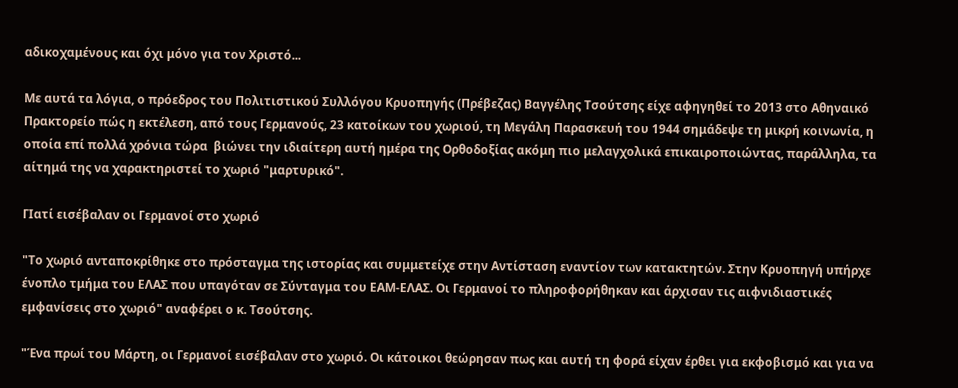αδικοχαμένους και όχι μόνο για τον Χριστό...

Με αυτά τα λόγια, ο πρόεδρος του Πολιτιστικού Συλλόγου Κρυοπηγής (Πρέβεζας) Βαγγέλης Τσούτσης είχε αφηγηθεί το 2013 στο Αθηναικό Πρακτορείο πώς η εκτέλεση, από τους Γερμανούς, 23 κατοίκων του χωριού, τη Μεγάλη Παρασκευή του 1944 σημάδεψε τη μικρή κοινωνία, η οποία επί πολλά χρόνια τώρα  βιώνει την ιδιαίτερη αυτή ημέρα της Ορθοδοξίας ακόμη πιο μελαγχολικά επικαιροποιώντας, παράλληλα, τα αίτημά της να χαρακτηριστεί το χωριό "μαρτυρικό".

ΓΙατί εισέβαλαν οι Γερμανοί στο χωριό

"Το χωριό ανταποκρίθηκε στο πρόσταγμα της ιστορίας και συμμετείχε στην Αντίσταση εναντίον των κατακτητών. Στην Κρυοπηγή υπήρχε ένοπλο τμήμα του ΕΛΑΣ που υπαγόταν σε Σύνταγμα του ΕΑΜ-ΕΛΑΣ. Οι Γερμανοί το πληροφορήθηκαν και άρχισαν τις αιφνιδιαστικές εμφανίσεις στο χωριό" αναφέρει ο κ. Τσούτσης.

"Ένα πρωί του Μάρτη, οι Γερμανοί εισέβαλαν στο χωριό. Οι κάτοικοι θεώρησαν πως και αυτή τη φορά είχαν έρθει για εκφοβισμό και για να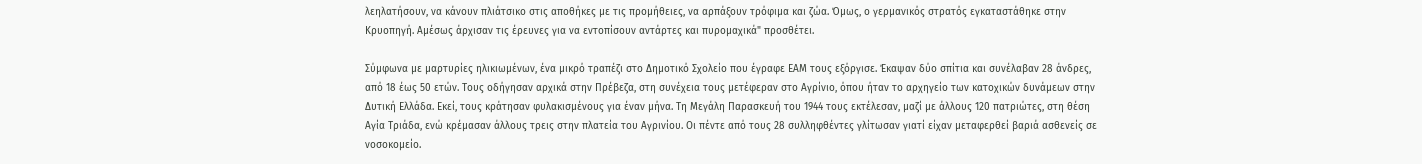λεηλατήσουν, να κάνουν πλιάτσικο στις αποθήκες με τις προμήθειες, να αρπάξουν τρόφιμα και ζώα. Όμως, ο γερμανικός στρατός εγκαταστάθηκε στην Κρυοπηγή. Αμέσως άρχισαν τις έρευνες για να εντοπίσουν αντάρτες και πυρομαχικά" προσθέτει.

Σύμφωνα με μαρτυρίες ηλικιωμένων, ένα μικρό τραπέζι στο Δημοτικό Σχολείο που έγραφε ΕΑΜ τους εξόργισε. Έκαψαν δύο σπίτια και συνέλαβαν 28 άνδρες, από 18 έως 50 ετών. Τους οδήγησαν αρχικά στην Πρέβεζα, στη συνέχεια τους μετέφεραν στο Αγρίνιο, όπου ήταν το αρχηγείο των κατοχικών δυνάμεων στην Δυτική Ελλάδα. Εκεί, τους κράτησαν φυλακισμένους για έναν μήνα. Τη Μεγάλη Παρασκευή του 1944 τους εκτέλεσαν, μαζί με άλλους 120 πατριώτες, στη θέση Αγία Τριάδα, ενώ κρέμασαν άλλους τρεις στην πλατεία του Αγρινίου. Οι πέντε από τους 28 συλληφθέντες γλίτωσαν γιατί είχαν μεταφερθεί βαριά ασθενείς σε νοσοκομείο.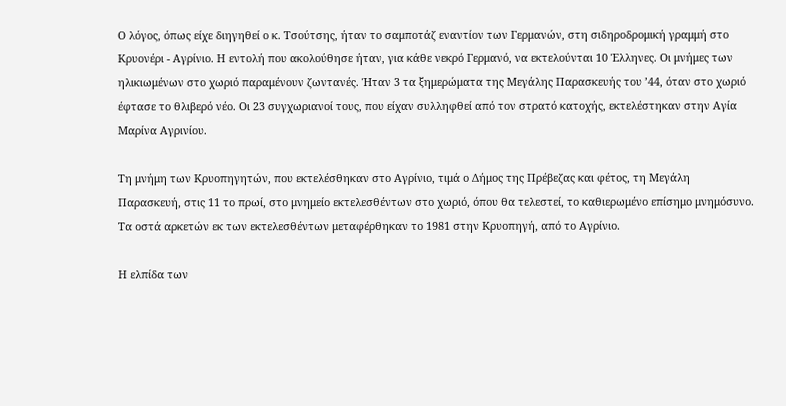Ο λόγος, όπως είχε διηγηθεί ο κ. Τσούτσης, ήταν το σαμποτάζ εναντίον των Γερμανών, στη σιδηροδρομική γραμμή στο Κρυονέρι - Αγρίνιο. Η εντολή που ακολούθησε ήταν, για κάθε νεκρό Γερμανό, να εκτελούνται 10 Έλληνες. Οι μνήμες των ηλικιωμένων στο χωριό παραμένουν ζωντανές. Ήταν 3 τα ξημερώματα της Μεγάλης Παρασκευής του ʼ44, όταν στο χωριό έφτασε το θλιβερό νέο. Οι 23 συγχωριανοί τους, που είχαν συλληφθεί από τον στρατό κατοχής, εκτελέστηκαν στην Αγία Μαρίνα Αγρινίου.

Τη μνήμη των Κρυοπηγητών, που εκτελέσθηκαν στο Αγρίνιο, τιμά ο Δήμος της Πρέβεζας και φέτος, τη Μεγάλη Παρασκευή, στις 11 το πρωί, στο μνημείο εκτελεσθέντων στο χωριό, όπου θα τελεστεί, το καθιερωμένο επίσημο μνημόσυνο. Τα οστά αρκετών εκ των εκτελεσθέντων μεταφέρθηκαν το 1981 στην Κρυοπηγή, από το Αγρίνιο.

Η ελπίδα των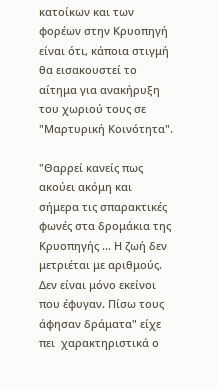κατοίκων και των φορέων στην Κρυοπηγή είναι ότι, κάποια στιγμή θα εισακουστεί το αίτημα για ανακήρυξη του χωριού τους σε "Μαρτυρική Κοινότητα".

"Θαρρεί κανείς πως ακούει ακόμη και σήμερα τις σπαρακτικές φωνές στα δρομάκια της Κρυοπηγής ... Η ζωή δεν μετριέται με αριθμούς. Δεν είναι μόνο εκείνοι που έφυγαν. Πίσω τους άφησαν δράματα" είχε πει  χαρακτηριστικά ο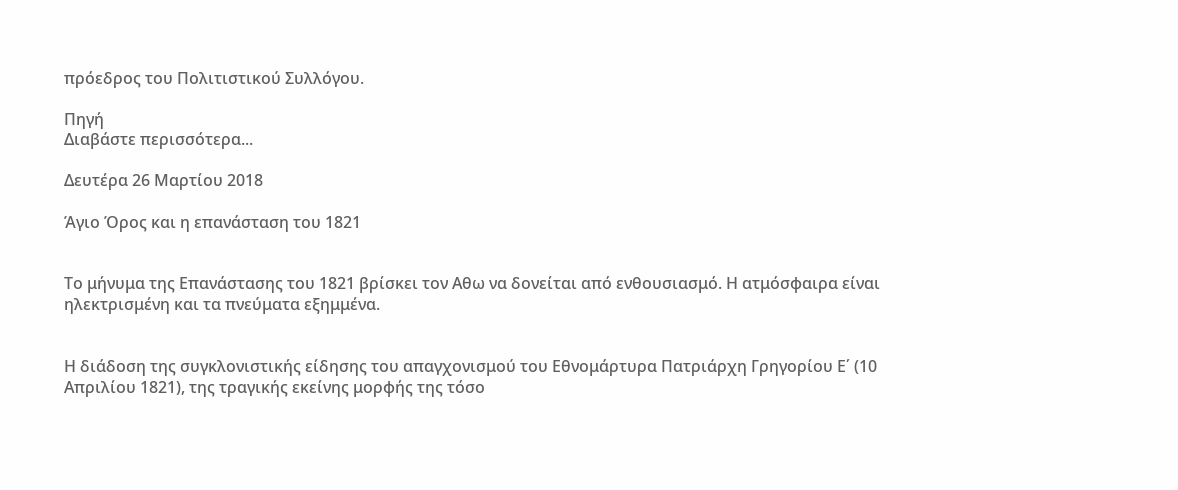πρόεδρος του Πολιτιστικού Συλλόγου.

Πηγή
Διαβάστε περισσότερα...

Δευτέρα 26 Μαρτίου 2018

Άγιο Όρος και η επανάσταση του 1821


Το μήνυμα της Επανάστασης του 1821 βρίσκει τον Αθω να δονείται από ενθουσιασμό. Η ατμόσφαιρα είναι ηλεκτρισμένη και τα πνεύματα εξημμένα.


Η διάδοση της συγκλονιστικής είδησης του απαγχονισμού του Εθνομάρτυρα Πατριάρχη Γρηγορίου Ε΄ (10 Απριλίου 1821), της τραγικής εκείνης μορφής της τόσο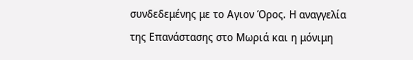συνδεδεμένης με το Αγιον Όρος. Η αναγγελία της Επανάστασης στο Μωριά και η μόνιμη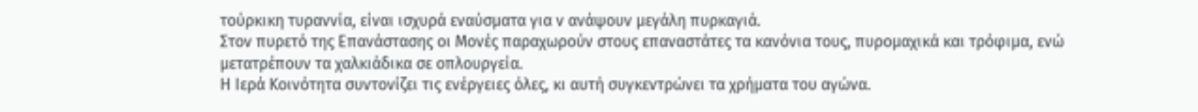τούρκικη τυραννία, είναι ισχυρά εναύσματα για ν ανάψουν μεγάλη πυρκαγιά.
Στον πυρετό της Επανάστασης οι Μονές παραχωρούν στους επαναστάτες τα κανόνια τους, πυρομαχικά και τρόφιμα, ενώ μετατρέπουν τα χαλκιάδικα σε οπλουργεία.
Η Ιερά Κοινότητα συντονίζει τις ενέργειες όλες, κι αυτή συγκεντρώνει τα χρήματα του αγώνα.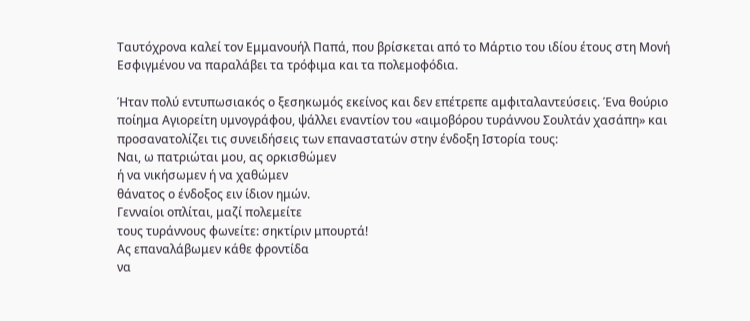Ταυτόχρονα καλεί τον Εμμανουήλ Παπά, που βρίσκεται από το Μάρτιο του ιδίου έτους στη Μονή Εσφιγμένου να παραλάβει τα τρόφιμα και τα πολεμοφόδια.

Ήταν πολύ εντυπωσιακός ο ξεσηκωμός εκείνος και δεν επέτρεπε αμφιταλαντεύσεις. Ένα θούριο ποίημα Αγιορείτη υμνογράφου, ψάλλει εναντίον του «αιμοβόρου τυράννου Σουλτάν χασάπη» και προσανατολίζει τις συνειδήσεις των επαναστατών στην ένδοξη Ιστορία τους:
Ναι, ω πατριώται μου, ας ορκισθώμεν
ή να νικήσωμεν ή να χαθώμεν
θάνατος ο ένδοξος ειν ίδιον ημών.
Γενναίοι οπλίται, μαζί πολεμείτε
τους τυράννους φωνείτε: σηκτίριν μπουρτά!
Ας επαναλάβωμεν κάθε φροντίδα
να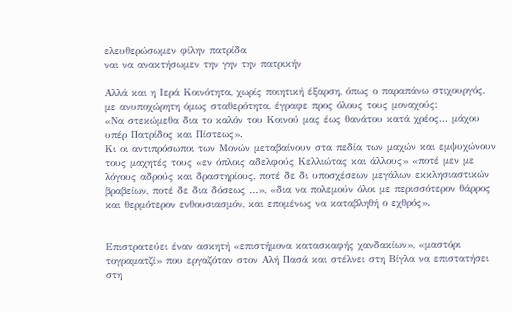ελευθερώσωμεν φίλην πατρίδα
ναι να ανακτήσωμεν την γην την πατρικήν

Αλλά και η Ιερά Κοινότητα, χωρίς ποιητική έξαρση, όπως ο παραπάνω στιχουργός, με ανυποχώρητη όμως σταθερότητα, έγραφε προς όλους τους μοναχούς:
«Να στεκώμεθα δια το καλόν του Κοινού μας έως θανάτου κατά χρέος… μάχου υπέρ Πατρίδος και Πίστεως».
Κι οι αντιπρόσωποι των Μονών μεταβαίνουν στα πεδία των μαχών και εμψυχώνουν τους μαχητές τους «εν όπλοις αδελφούς Κελλιώτας και άλλους» «ποτέ μεν με λόγους αδρούς και δραστηρίους, ποτέ δε δι υποσχέσεων μεγάλων εκκλησιαστικών βραβείων, ποτέ δε δια δόσεως …», «δια να πολεμούν όλοι με περισσότερον θάρρος και θερμότερον ενθουσιασμόν, και επομένως να καταβληθή ο εχθρός».


Επιστρατεύει έναν ασκητή «επιστήμονα κατασκαφής χανδακίων», «μαστόρι τογραματζί» που εργαζόταν στον Αλή Πασά και στέλνει στη Βίγλα να επιστατήσει στη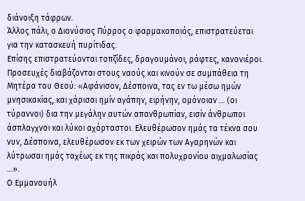διάνοιξη τάφρων.
Άλλος πάλι, ο Διονύσιος Πύρρος ο φαρμακοποιός, επιστρατεύεται για την κατασκευή πυρίτιδας.
Επίσης επιστρατεύονται τοπζίδες, δραγουμάνοι, ράφτες, κανονιέροι.
Προσευχές διαβάζονται στους ναούς και κινούν σε συμπάθεια τη Μητέρα του Θεού: «Αφάνισον, Δέσποινα, τας εν τω μέσω ημών μνησικακίας, και χάρισαι ημίν αγάπην, ειρήνην, ομόνοιαν … (οι τύραννοι) δια την μεγάλην αυτών απανθρωπίαν, εισίν άνθρωποι άσπλαγχνοι και λύκοι αχόρταστοι. Ελευθέρωσον ημάς τα τέκνα σου νυν, Δέσποινα, ελευθέρωσον εκ των χειρών των Αγαρηνών και λύτρωσαι ημάς ταχέως εκ της πικράς και πολυχρονίου αιχμαλωσίας …».
Ο Εμμανουήλ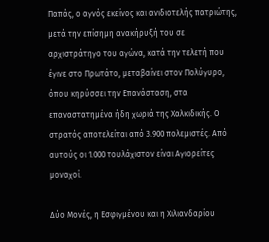Παπάς, ο αγνός εκείνος και ανιδιοτελής πατριώτης, μετά την επίσημη ανακήρυξή του σε αρχιστράτηγο του αγώνα, κατά την τελετή που έγινε στο Πρωτάτο, μεταβαίνει στον Πολύγυρο, όπου κηρύσσει την Επανάσταση, στα επαναστατημένα ήδη χωριά της Χαλκιδικής. Ο στρατός αποτελείται από 3.900 πολεμιστές. Από αυτούς οι 1.000 τουλάχιστον είναι Αγιορείτες μοναχοί.

Δύο Μονές, η Εσφιγμένου και η Χιλιανδαρίου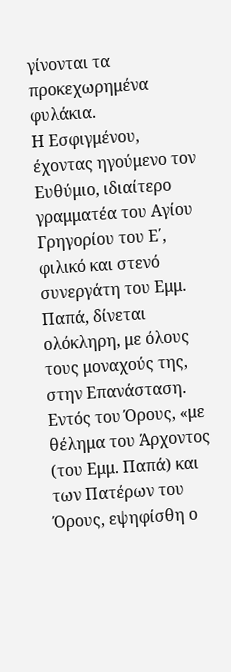γίνονται τα προκεχωρημένα φυλάκια.
Η Εσφιγμένου, έχοντας ηγούμενο τον Ευθύμιο, ιδιαίτερο γραμματέα του Αγίου Γρηγορίου του Ε΄, φιλικό και στενό συνεργάτη του Εμμ. Παπά, δίνεται ολόκληρη, με όλους τους μοναχούς της, στην Επανάσταση.
Εντός του Όρους, «με θέλημα του Άρχοντος (του Εμμ. Παπά) και των Πατέρων του Όρους, εψηφίσθη ο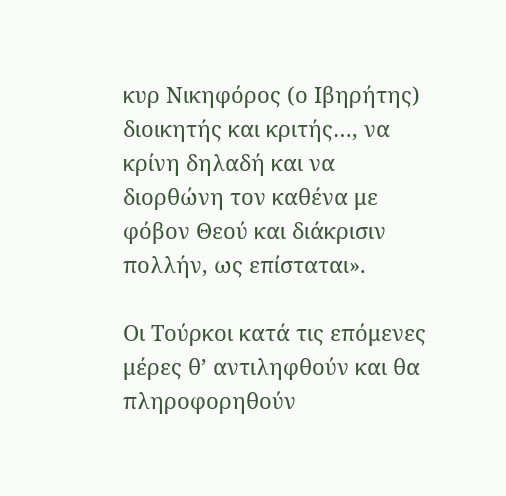κυρ Νικηφόρος (ο Ιβηρήτης) διοικητής και κριτής…, να κρίνη δηλαδή και να διορθώνη τον καθένα με φόβον Θεού και διάκρισιν πολλήν, ως επίσταται».

Οι Τούρκοι κατά τις επόμενες μέρες θ’ αντιληφθούν και θα πληροφορηθούν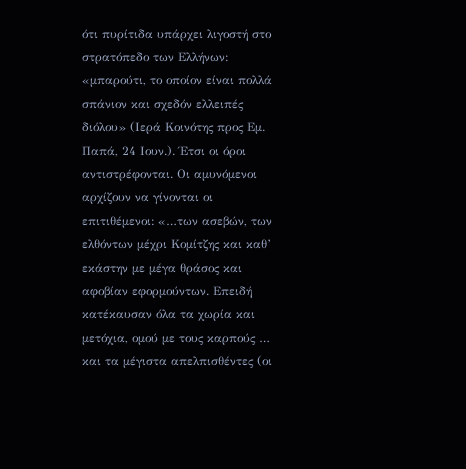ότι πυρίτιδα υπάρχει λιγοστή στο στρατόπεδο των Ελλήνων: «μπαρούτι, το οποίον είναι πολλά σπάνιον και σχεδόν ελλειπές διόλου» (Ιερά Κοινότης προς Εμ. Παπά, 24 Ιουν.). Έτσι οι όροι αντιστρέφονται. Οι αμυνόμενοι αρχίζουν να γίνονται οι επιτιθέμενοι: «…των ασεβών, των ελθόντων μέχρι Κομίτζης και καθ’ εκάστην με μέγα θράσος και αφοβίαν εφορμούντων. Επειδή κατέκαυσαν όλα τα χωρία και μετόχια, ομού με τους καρπούς … και τα μέγιστα απελπισθέντες (οι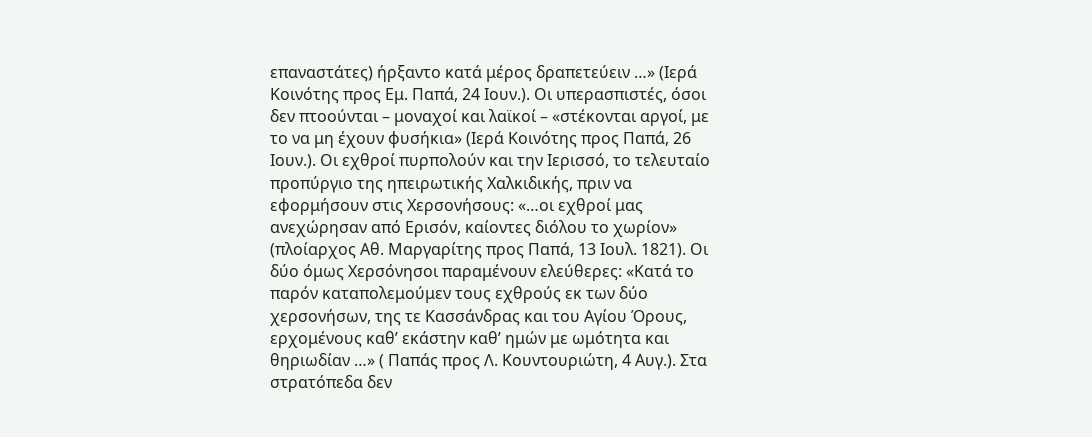επαναστάτες) ήρξαντο κατά μέρος δραπετεύειν …» (Ιερά Κοινότης προς Εμ. Παπά, 24 Ιουν.). Οι υπερασπιστές, όσοι δεν πτοούνται – μοναχοί και λαϊκοί – «στέκονται αργοί, με το να μη έχουν φυσήκια» (Ιερά Κοινότης προς Παπά, 26 Ιουν.). Οι εχθροί πυρπολούν και την Ιερισσό, το τελευταίο προπύργιο της ηπειρωτικής Χαλκιδικής, πριν να εφορμήσουν στις Χερσονήσους: «…οι εχθροί μας ανεχώρησαν από Ερισόν, καίοντες διόλου το χωρίον» (πλοίαρχος Αθ. Μαργαρίτης προς Παπά, 13 Ιουλ. 1821). Οι δύο όμως Χερσόνησοι παραμένουν ελεύθερες: «Κατά το παρόν καταπολεμούμεν τους εχθρούς εκ των δύο χερσονήσων, της τε Κασσάνδρας και του Αγίου Όρους, ερχομένους καθ’ εκάστην καθ’ ημών με ωμότητα και θηριωδίαν …» ( Παπάς προς Λ. Κουντουριώτη, 4 Αυγ.). Στα στρατόπεδα δεν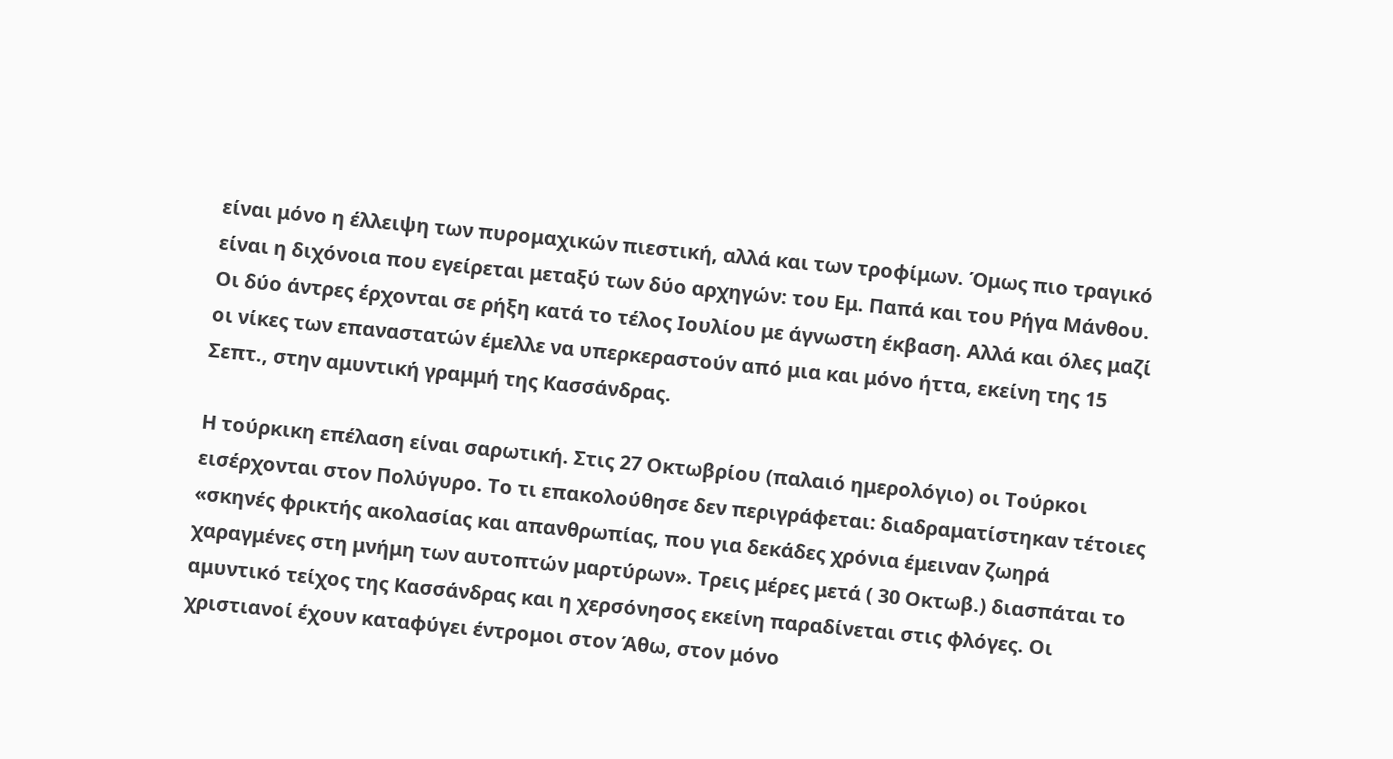είναι μόνο η έλλειψη των πυρομαχικών πιεστική, αλλά και των τροφίμων. Όμως πιο τραγικό είναι η διχόνοια που εγείρεται μεταξύ των δύο αρχηγών: του Εμ. Παπά και του Ρήγα Μάνθου. Οι δύο άντρες έρχονται σε ρήξη κατά το τέλος Ιουλίου με άγνωστη έκβαση. Αλλά και όλες μαζί οι νίκες των επαναστατών έμελλε να υπερκεραστούν από μια και μόνο ήττα, εκείνη της 15 Σεπτ., στην αμυντική γραμμή της Κασσάνδρας.

Η τούρκικη επέλαση είναι σαρωτική. Στις 27 Οκτωβρίου (παλαιό ημερολόγιο) οι Τούρκοι εισέρχονται στον Πολύγυρο. Το τι επακολούθησε δεν περιγράφεται: διαδραματίστηκαν τέτοιες «σκηνές φρικτής ακολασίας και απανθρωπίας, που για δεκάδες χρόνια έμειναν ζωηρά χαραγμένες στη μνήμη των αυτοπτών μαρτύρων». Τρεις μέρες μετά ( 30 Οκτωβ.) διασπάται το αμυντικό τείχος της Κασσάνδρας και η χερσόνησος εκείνη παραδίνεται στις φλόγες. Οι χριστιανοί έχουν καταφύγει έντρομοι στον Άθω, στον μόνο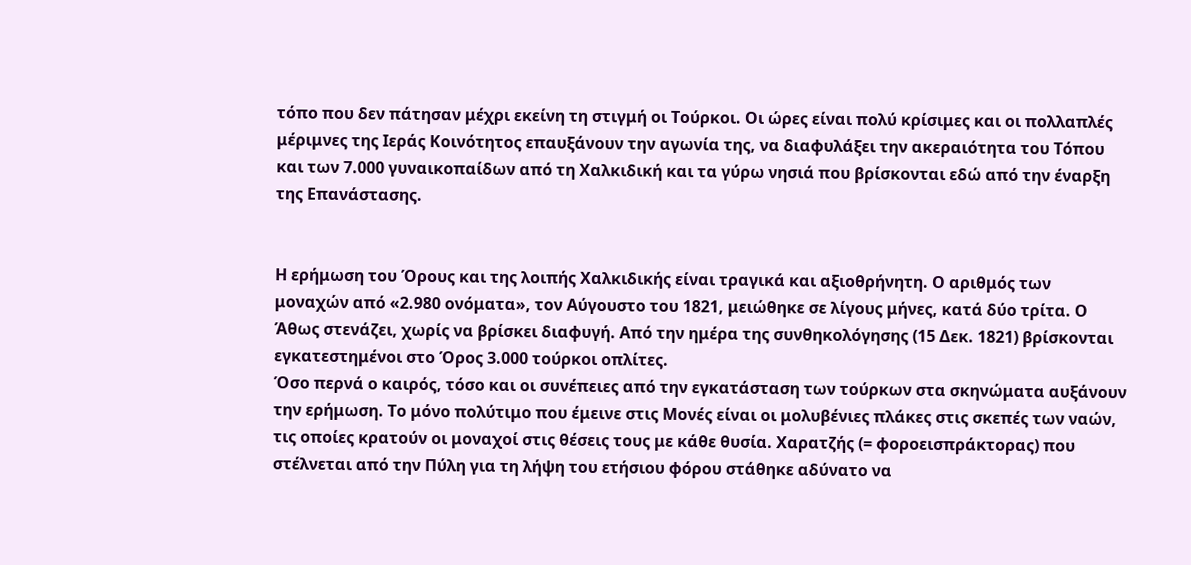τόπο που δεν πάτησαν μέχρι εκείνη τη στιγμή οι Τούρκοι. Οι ώρες είναι πολύ κρίσιμες και οι πολλαπλές μέριμνες της Ιεράς Κοινότητος επαυξάνουν την αγωνία της, να διαφυλάξει την ακεραιότητα του Τόπου και των 7.000 γυναικοπαίδων από τη Χαλκιδική και τα γύρω νησιά που βρίσκονται εδώ από την έναρξη της Επανάστασης.


Η ερήμωση του Όρους και της λοιπής Χαλκιδικής είναι τραγικά και αξιοθρήνητη. Ο αριθμός των μοναχών από «2.980 ονόματα», τον Αύγουστο του 1821, μειώθηκε σε λίγους μήνες, κατά δύο τρίτα. Ο Άθως στενάζει, χωρίς να βρίσκει διαφυγή. Από την ημέρα της συνθηκολόγησης (15 Δεκ. 1821) βρίσκονται εγκατεστημένοι στο Όρος 3.000 τούρκοι οπλίτες.
Όσο περνά ο καιρός, τόσο και οι συνέπειες από την εγκατάσταση των τούρκων στα σκηνώματα αυξάνουν την ερήμωση. Το μόνο πολύτιμο που έμεινε στις Μονές είναι οι μολυβένιες πλάκες στις σκεπές των ναών, τις οποίες κρατούν οι μοναχοί στις θέσεις τους με κάθε θυσία. Χαρατζής (= φοροεισπράκτορας) που στέλνεται από την Πύλη για τη λήψη του ετήσιου φόρου στάθηκε αδύνατο να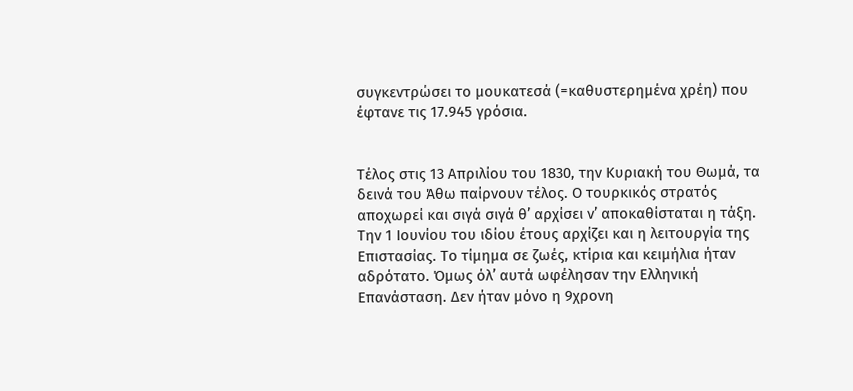συγκεντρώσει το μουκατεσά (=καθυστερημένα χρέη) που έφτανε τις 17.945 γρόσια.


Τέλος στις 13 Απριλίου του 1830, την Κυριακή του Θωμά, τα δεινά του Άθω παίρνουν τέλος. Ο τουρκικός στρατός αποχωρεί και σιγά σιγά θ’ αρχίσει ν’ αποκαθίσταται η τάξη. Την 1 Ιουνίου του ιδίου έτους αρχίζει και η λειτουργία της Επιστασίας. Το τίμημα σε ζωές, κτίρια και κειμήλια ήταν αδρότατο. Όμως όλ’ αυτά ωφέλησαν την Ελληνική Επανάσταση. Δεν ήταν μόνο η 9χρονη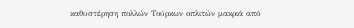καθυστέρηση πολλών Τούρκων οπλιτών μακριά από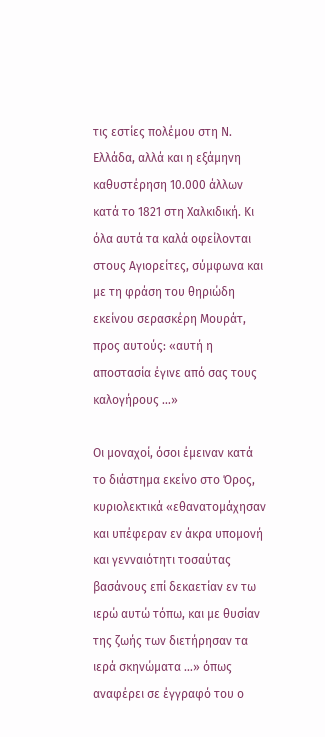τις εστίες πολέμου στη Ν. Ελλάδα, αλλά και η εξάμηνη καθυστέρηση 10.000 άλλων κατά το 1821 στη Χαλκιδική. Κι όλα αυτά τα καλά οφείλονται στους Αγιορείτες, σύμφωνα και με τη φράση του θηριώδη εκείνου σερασκέρη Μουράτ, προς αυτούς: «αυτή η αποστασία έγινε από σας τους καλογήρους …»

Οι μοναχοί, όσοι έμειναν κατά το διάστημα εκείνο στο Όρος, κυριολεκτικά «εθανατομάχησαν και υπέφεραν εν άκρα υπομονή και γενναιότητι τοσαύτας βασάνους επί δεκαετίαν εν τω ιερώ αυτώ τόπω, και με θυσίαν της ζωής των διετήρησαν τα ιερά σκηνώματα …» όπως αναφέρει σε έγγραφό του ο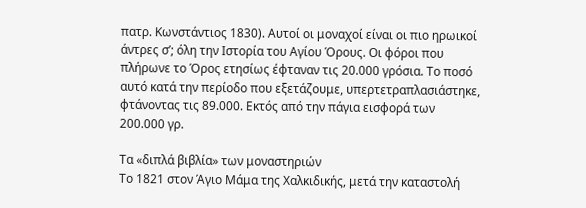πατρ. Κωνστάντιος 1830). Αυτοί οι μοναχοί είναι οι πιο ηρωικοί άντρες σ’; όλη την Ιστορία του Αγίου Όρους. Οι φόροι που πλήρωνε το Όρος ετησίως έφταναν τις 20.000 γρόσια. Το ποσό αυτό κατά την περίοδο που εξετάζουμε, υπερτετραπλασιάστηκε, φτάνοντας τις 89.000. Εκτός από την πάγια εισφορά των 200.000 γρ.

Τα «διπλά βιβλία» των μοναστηριών
Το 1821 στον Άγιο Μάμα της Χαλκιδικής, μετά την καταστολή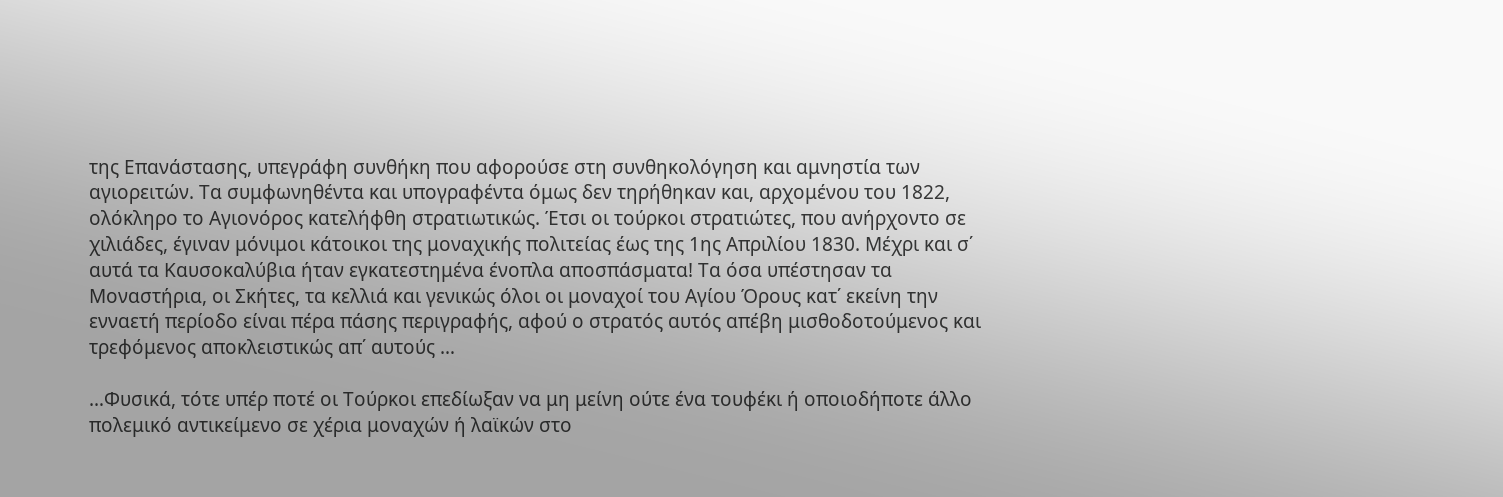της Επανάστασης, υπεγράφη συνθήκη που αφορούσε στη συνθηκολόγηση και αμνηστία των αγιορειτών. Τα συμφωνηθέντα και υπογραφέντα όμως δεν τηρήθηκαν και, αρχομένου του 1822, ολόκληρο το Αγιονόρος κατελήφθη στρατιωτικώς. Έτσι οι τούρκοι στρατιώτες, που ανήρχοντο σε χιλιάδες, έγιναν μόνιμοι κάτοικοι της μοναχικής πολιτείας έως της 1ης Απριλίου 1830. Μέχρι και σ΄ αυτά τα Καυσοκαλύβια ήταν εγκατεστημένα ένοπλα αποσπάσματα! Τα όσα υπέστησαν τα Μοναστήρια, οι Σκήτες, τα κελλιά και γενικώς όλοι οι μοναχοί του Αγίου Όρους κατ΄ εκείνη την ενναετή περίοδο είναι πέρα πάσης περιγραφής, αφού ο στρατός αυτός απέβη μισθοδοτούμενος και τρεφόμενος αποκλειστικώς απ΄ αυτούς …

…Φυσικά, τότε υπέρ ποτέ οι Τούρκοι επεδίωξαν να μη μείνη ούτε ένα τουφέκι ή οποιοδήποτε άλλο πολεμικό αντικείμενο σε χέρια μοναχών ή λαϊκών στο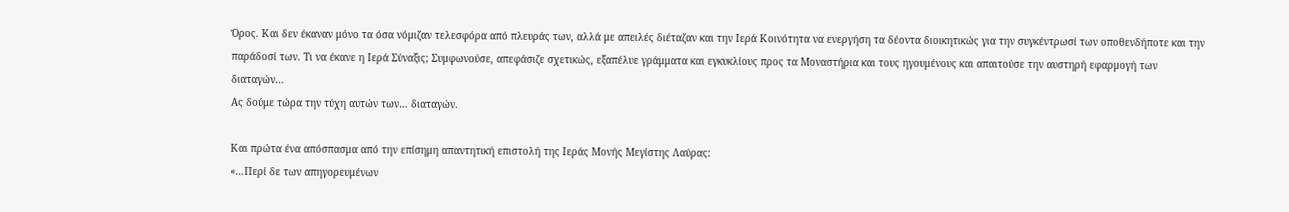Όρος. Και δεν έκαναν μόνο τα όσα νόμιζαν τελεσφόρα από πλευράς των, αλλά με απειλές διέταζαν και την Ιερά Κοινότητα να ενεργήση τα δέοντα διοικητικώς για την συγκέντρωσί των οποθενδήποτε και την παράδοσί των. Τι να έκανε η Ιερά Σύναξις; Συμφωνούσε, απεφάσιζε σχετικώς, εξαπέλυε γράμματα και εγκυκλίους προς τα Μοναστήρια και τους ηγουμένους και απαιτούσε την αυστηρή εφαρμογή των διαταγών…
Ας δούμε τώρα την τύχη αυτών των… διαταγών.

Και πρώτα ένα απόσπασμα από την επίσημη απαντητική επιστολή της Ιεράς Μονής Μεγίστης Λαύρας:
«…Περί δε των απηγορευμένων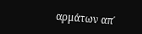αρμάτων απ΄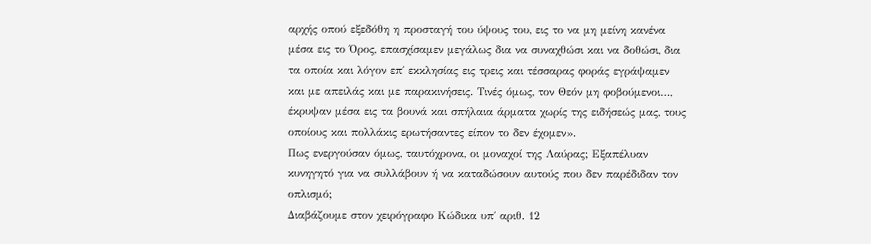αρχής οπού εξεδόθη η προσταγή του ύψους του, εις το να μη μείνη κανένα μέσα εις το Όρος, επασχίσαμεν μεγάλως δια να συναχθώσι και να δοθώσι, δια τα οποία και λόγον επ΄ εκκλησίας εις τρεις και τέσσαρας φοράς εγράψαμεν και με απειλάς και με παρακινήσεις. Τινές όμως, τον Θεόν μη φοβούμενοι…, έκρυψαν μέσα εις τα βουνά και σπήλαια άρματα χωρίς της ειδήσεώς μας, τους οποίους και πολλάκις ερωτήσαντες είπον το δεν έχομεν».
Πως ενεργούσαν όμως, ταυτόχρονα, οι μοναχοί της Λαύρας; Εξαπέλυαν κυνηγητό για να συλλάβουν ή να καταδώσουν αυτούς που δεν παρέδιδαν τον οπλισμό;
Διαβάζουμε στον χειρόγραφο Κώδικα υπ΄ αριθ. 12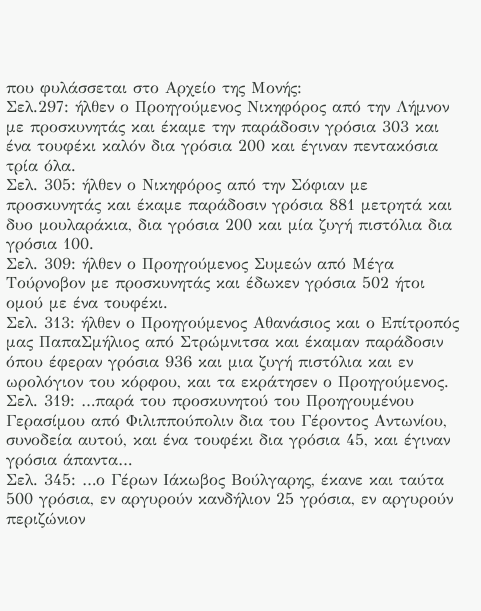που φυλάσσεται στο Αρχείο της Μονής:
Σελ.297: ήλθεν ο Προηγούμενος Νικηφόρος από την Λήμνον με προσκυνητάς και έκαμε την παράδοσιν γρόσια 303 και ένα τουφέκι καλόν δια γρόσια 200 και έγιναν πεντακόσια τρία όλα.
Σελ. 305: ήλθεν ο Νικηφόρος από την Σόφιαν με προσκυνητάς και έκαμε παράδοσιν γρόσια 881 μετρητά και δυο μουλαράκια, δια γρόσια 200 και μία ζυγή πιστόλια δια γρόσια 100.
Σελ. 309: ήλθεν ο Προηγούμενος Συμεών από Μέγα Τούρνοβον με προσκυνητάς και έδωκεν γρόσια 502 ήτοι ομού με ένα τουφέκι.
Σελ. 313: ήλθεν ο Προηγούμενος Αθανάσιος και ο Επίτροπός μας ΠαπαΣμήλιος από Στρώμνιτσα και έκαμαν παράδοσιν όπου έφεραν γρόσια 936 και μια ζυγή πιστόλια και εν ωρολόγιον του κόρφου, και τα εκράτησεν ο Προηγούμενος.
Σελ. 319: …παρά του προσκυνητού του Προηγουμένου Γερασίμου από Φιλιππούπολιν δια του Γέροντος Αντωνίου, συνοδεία αυτού, και ένα τουφέκι δια γρόσια 45, και έγιναν γρόσια άπαντα…
Σελ. 345: …ο Γέρων Ιάκωβος Βούλγαρης, έκανε και ταύτα 500 γρόσια, εν αργυρούν κανδήλιον 25 γρόσια, εν αργυρούν περιζώνιον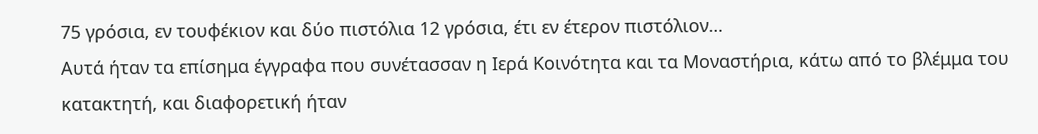75 γρόσια, εν τουφέκιον και δύο πιστόλια 12 γρόσια, έτι εν έτερον πιστόλιον…
Αυτά ήταν τα επίσημα έγγραφα που συνέτασσαν η Ιερά Κοινότητα και τα Μοναστήρια, κάτω από το βλέμμα του κατακτητή, και διαφορετική ήταν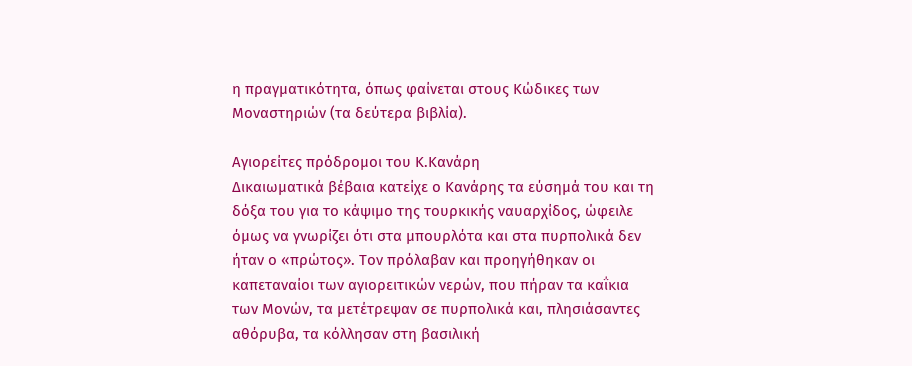η πραγματικότητα, όπως φαίνεται στους Κώδικες των Μοναστηριών (τα δεύτερα βιβλία).

Αγιορείτες πρόδρομοι του Κ.Κανάρη
Δικαιωματικά βέβαια κατείχε ο Κανάρης τα εύσημά του και τη δόξα του για το κάψιμο της τουρκικής ναυαρχίδος, ώφειλε όμως να γνωρίζει ότι στα μπουρλότα και στα πυρπολικά δεν ήταν ο «πρώτος». Τον πρόλαβαν και προηγήθηκαν οι καπεταναίοι των αγιορειτικών νερών, που πήραν τα καΐκια των Μονών, τα μετέτρεψαν σε πυρπολικά και, πλησιάσαντες αθόρυβα, τα κόλλησαν στη βασιλική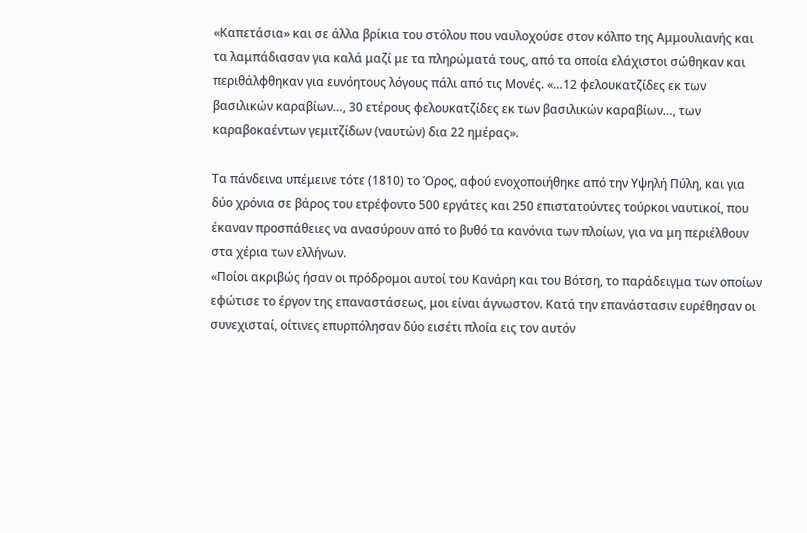«Καπετάσια» και σε άλλα βρίκια του στόλου που ναυλοχούσε στον κόλπο της Αμμουλιανής και τα λαμπάδιασαν για καλά μαζί με τα πληρώματά τους, από τα οποία ελάχιστοι σώθηκαν και περιθάλφθηκαν για ευνόητους λόγους πάλι από τις Μονές. «…12 φελουκατζίδες εκ των βασιλικών καραβίων…, 30 ετέρους φελουκατζίδες εκ των βασιλικών καραβίων…, των καραβοκαέντων γεμιτζίδων (ναυτών) δια 22 ημέρας».

Τα πάνδεινα υπέμεινε τότε (1810) το Όρος, αφού ενοχοποιήθηκε από την Υψηλή Πύλη, και για δύο χρόνια σε βάρος του ετρέφοντο 500 εργάτες και 250 επιστατούντες τούρκοι ναυτικοί, που έκαναν προσπάθειες να ανασύρουν από το βυθό τα κανόνια των πλοίων, για να μη περιέλθουν στα χέρια των ελλήνων.
«Ποίοι ακριβώς ήσαν οι πρόδρομοι αυτοί του Κανάρη και του Βότση, το παράδειγμα των οποίων εφώτισε το έργον της επαναστάσεως, μοι είναι άγνωστον. Κατά την επανάστασιν ευρέθησαν οι συνεχισταί, οίτινες επυρπόλησαν δύο εισέτι πλοία εις τον αυτόν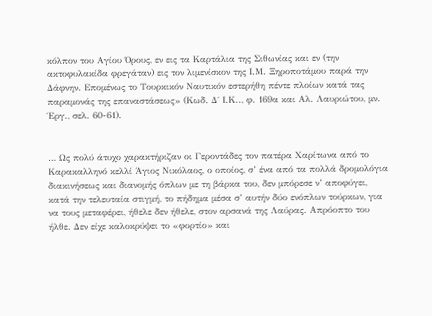κόλπον του Αγίου Όρους, εν εις τα Καρτάλια της Σιθωνίας και εν (την ακτοφυλακίδα φρεγάταν) εις τον λιμενίσκον της Ι.Μ. Ξηροποτάμου παρά την Δάφνην. Επομένως το Τουρκικόν Ναυτικόν εστερήθη πέντε πλοίων κατά τας παραμονάς της επαναστάσεως» (Κωδ. Δ΄ Ι.Κ.., φ. 169α και Αλ. Λαυριώτου, μν. Έργ., σελ. 60-61).


… Ως πολύ άτυχο χαρακτήριζαν οι Γεροντάδες τον πατέρα Χαρίτωνα από το Καρακαλληνό κελλί Άγιος Νικόλαος, ο οποίος, σ’ ένα από τα πολλά δρομολόγια διακινήσεως και διανομής όπλων με τη βάρκα του, δεν μπόρεσε ν’ αποφύγει, κατά την τελευταία στιγμή, το πήδημα μέσα σ’ αυτήν δύο ενόπλων τούρκων, για να τους μεταφέρει, ήθελε δεν ήθελε, στον αρσανά της Λαύρας. Απρόοπτο του ήλθε. Δεν είχε καλοκρύψει το «φορτίο» και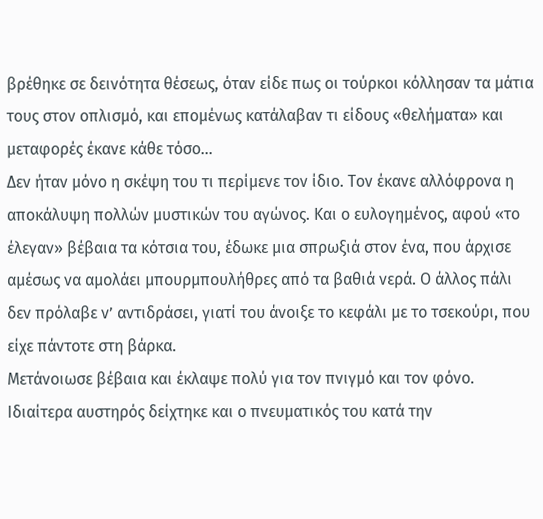βρέθηκε σε δεινότητα θέσεως, όταν είδε πως οι τούρκοι κόλλησαν τα μάτια τους στον οπλισμό, και επομένως κατάλαβαν τι είδους «θελήματα» και μεταφορές έκανε κάθε τόσο…
Δεν ήταν μόνο η σκέψη του τι περίμενε τον ίδιο. Τον έκανε αλλόφρονα η αποκάλυψη πολλών μυστικών του αγώνος. Και ο ευλογημένος, αφού «το έλεγαν» βέβαια τα κότσια του, έδωκε μια σπρωξιά στον ένα, που άρχισε αμέσως να αμολάει μπουρμπουλήθρες από τα βαθιά νερά. Ο άλλος πάλι δεν πρόλαβε ν’ αντιδράσει, γιατί του άνοιξε το κεφάλι με το τσεκούρι, που είχε πάντοτε στη βάρκα.
Μετάνοιωσε βέβαια και έκλαψε πολύ για τον πνιγμό και τον φόνο. Ιδιαίτερα αυστηρός δείχτηκε και ο πνευματικός του κατά την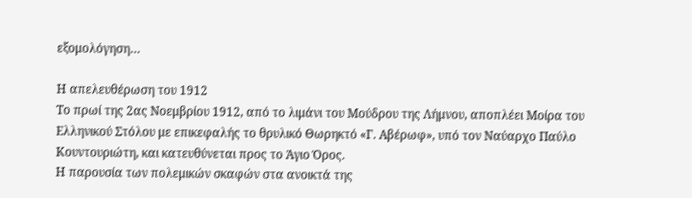εξομολόγηση…

Η απελευθέρωση του 1912
Το πρωί της 2ας Νοεμβρίου 1912, από το λιμάνι του Μούδρου της Λήμνου, αποπλέει Μοίρα του Ελληνικού Στόλου με επικεφαλής το θρυλικό Θωρηκτό «Γ. Αβέρωφ», υπό τον Ναύαρχο Παύλο Κουντουριώτη, και κατευθύνεται προς το Άγιο Όρος.
Η παρουσία των πολεμικών σκαφών στα ανοικτά της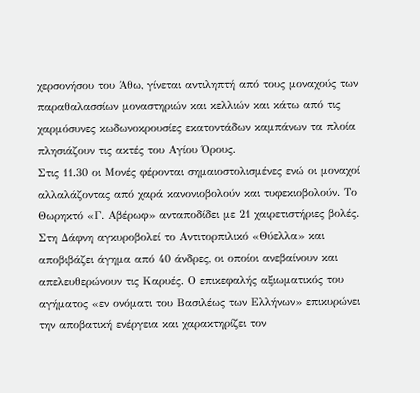χερσονήσου του Άθω, γίνεται αντιληπτή από τους μοναχούς των παραθαλασσίων μοναστηριών και κελλιών και κάτω από τις χαρμόσυνες κωδωνοκρουσίες εκατοντάδων καμπάνων τα πλοία πλησιάζουν τις ακτές του Αγίου Όρους.
Στις 11.30 οι Μονές φέρονται σημαιοστολισμένες ενώ οι μοναχοί αλλαλάζοντας από χαρά κανονιοβολούν και τυφεκιοβολούν. Το Θωρηκτό «Γ. Αβέρωφ» ανταποδίδει με 21 χαιρετιστήριες βολές.
Στη Δάφνη αγκυροβολεί το Αντιτορπιλικό «Θύελλα» και αποβιβάζει άγημα από 40 άνδρες, οι οποίοι ανεβαίνουν και απελευθερώνουν τις Καρυές. Ο επικεφαλής αξιωματικός του αγήματος «εν ονόματι του Βασιλέως των Ελλήνων» επικυρώνει την αποβατική ενέργεια και χαρακτηρίζει τον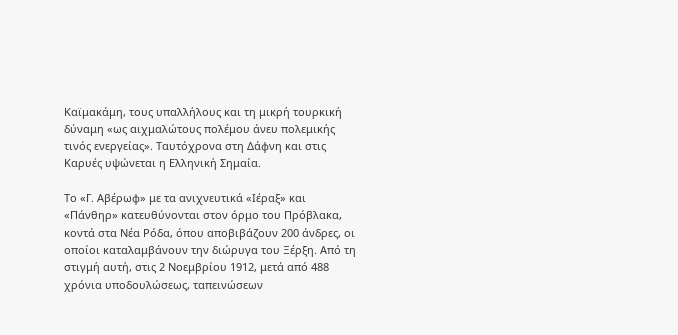Καϊμακάμη, τους υπαλλήλους και τη μικρή τουρκική δύναμη «ως αιχμαλώτους πολέμου άνευ πολεμικής τινός ενεργείας». Ταυτόχρονα στη Δάφνη και στις Καρυές υψώνεται η Ελληνική Σημαία.

Το «Γ. Αβέρωφ» με τα ανιχνευτικά «Ιέραξ» και «Πάνθηρ» κατευθύνονται στον όρμο του Πρόβλακα, κοντά στα Νέα Ρόδα, όπου αποβιβάζουν 200 άνδρες, οι οποίοι καταλαμβάνουν την διώρυγα του Ξέρξη. Από τη στιγμή αυτή, στις 2 Νοεμβρίου 1912, μετά από 488 χρόνια υποδουλώσεως, ταπεινώσεων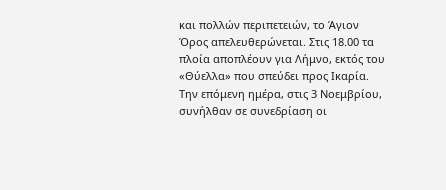και πολλών περιπετειών, το Άγιον Όρος απελευθερώνεται. Στις 18.00 τα πλοία αποπλέουν για Λήμνο, εκτός του «Θύελλα» που σπεύδει προς Ικαρία.
Την επόμενη ημέρα, στις 3 Νοεμβρίου, συνήλθαν σε συνεδρίαση οι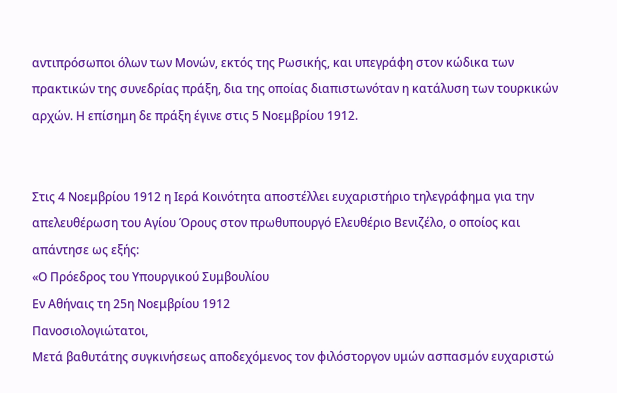αντιπρόσωποι όλων των Μονών, εκτός της Ρωσικής, και υπεγράφη στον κώδικα των πρακτικών της συνεδρίας πράξη, δια της οποίας διαπιστωνόταν η κατάλυση των τουρκικών αρχών. Η επίσημη δε πράξη έγινε στις 5 Νοεμβρίου 1912.


Στις 4 Νοεμβρίου 1912 η Ιερά Κοινότητα αποστέλλει ευχαριστήριο τηλεγράφημα για την απελευθέρωση του Αγίου Όρους στον πρωθυπουργό Ελευθέριο Βενιζέλο, ο οποίος και απάντησε ως εξής:
«Ο Πρόεδρος του Υπουργικού Συμβουλίου
Εν Αθήναις τη 25η Νοεμβρίου 1912
Πανοσιολογιώτατοι,
Μετά βαθυτάτης συγκινήσεως αποδεχόμενος τον φιλόστοργον υμών ασπασμόν ευχαριστώ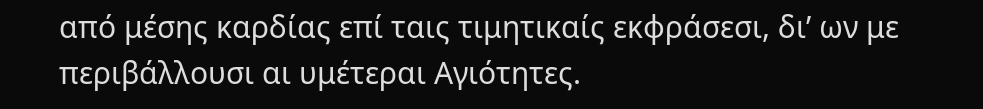από μέσης καρδίας επί ταις τιμητικαίς εκφράσεσι, δι’ ων με περιβάλλουσι αι υμέτεραι Αγιότητες.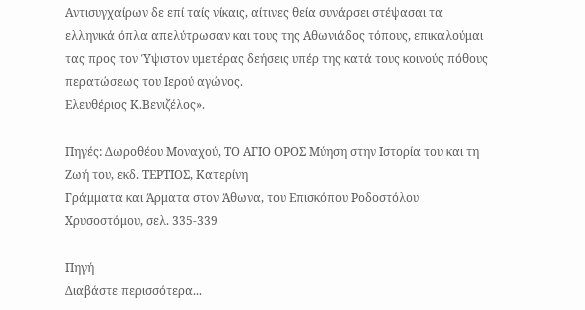Αντισυγχαίρων δε επί ταίς νίκαις, αίτινες θεία συνάρσει στέψασαι τα ελληνικά όπλα απελύτρωσαν και τους της Αθωνιάδος τόπους, επικαλούμαι τας προς τον Ύψιστον υμετέρας δεήσεις υπέρ της κατά τους κοινούς πόθους περατώσεως του Ιερού αγώνος.
Ελευθέριος Κ.Βενιζέλος».

Πηγές: Δωροθέου Μοναχού, ΤΟ ΑΓΙΟ ΟΡΟΣ Μύηση στην Ιστορία του και τη Ζωή του, εκδ. ΤΕΡΤΙΟΣ, Κατερίνη
Γράμματα και Άρματα στον Άθωνα, του Επισκόπου Ροδοστόλου Χρυσοστόμου, σελ. 335-339

Πηγή
Διαβάστε περισσότερα...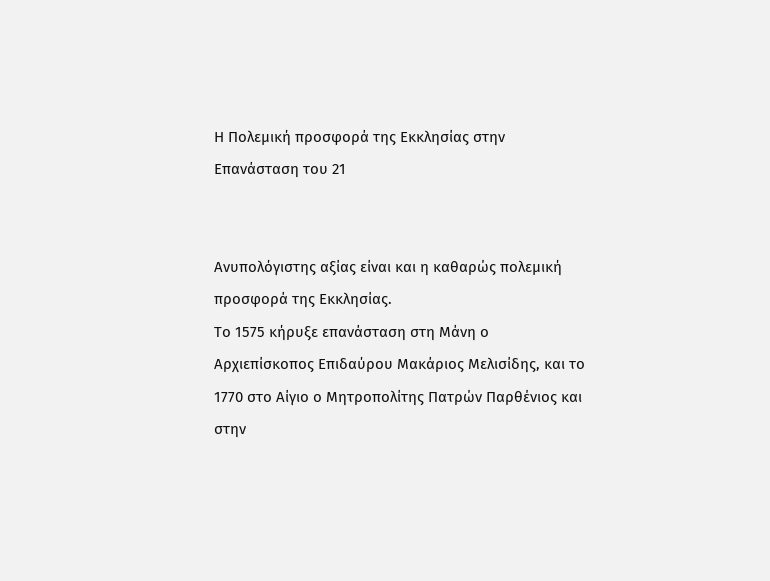Η Πολεμική προσφορά της Εκκλησίας στην Επανάσταση του 21


Ανυπολόγιστης αξίας είναι και η καθαρώς πολεμική προσφορά της Εκκλησίας.
Το 1575 κήρυξε επανάσταση στη Μάνη ο Αρχιεπίσκοπος Επιδαύρου Μακάριος Μελισίδης, και το 1770 στο Αίγιο ο Μητροπολίτης Πατρών Παρθένιος και στην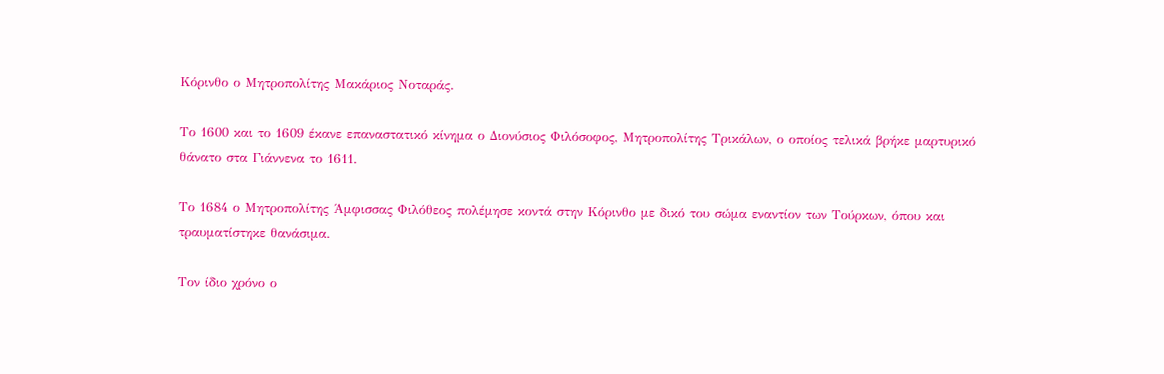Κόρινθο ο Μητροπολίτης Μακάριος Νοταράς.

Το 1600 και το 1609 έκανε επαναστατικό κίνημα ο Διονύσιος Φιλόσοφος, Μητροπολίτης Τρικάλων, ο οποίος τελικά βρήκε μαρτυρικό θάνατο στα Γιάννενα το 1611.

Το 1684 ο Μητροπολίτης Άμφισσας Φιλόθεος πολέμησε κοντά στην Κόρινθο με δικό του σώμα εναντίον των Τούρκων, όπου και τραυματίστηκε θανάσιμα.

Τον ίδιο χρόνο ο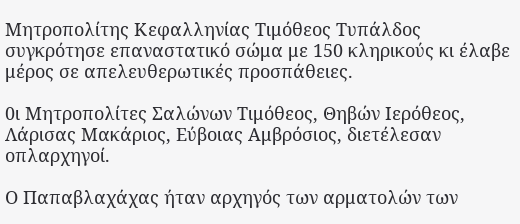Μητροπολίτης Κεφαλληνίας Τιμόθεος Τυπάλδος συγκρότησε επαναστατικό σώμα με 150 κληρικούς κι έλαβε μέρος σε απελευθερωτικές προσπάθειες.

0ι Μητροπολίτες Σαλώνων Τιμόθεος, Θηβών Ιερόθεος, Λάρισας Μακάριος, Εύβοιας Αμβρόσιος, διετέλεσαν οπλαρχηγοί.

Ο Παπαβλαχάχας ήταν αρχηγός των αρματολών των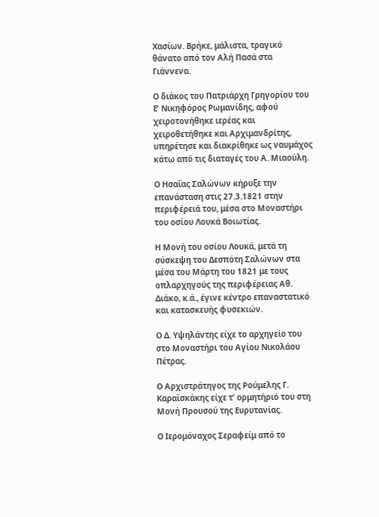Χασίων. Βρήκε, μάλιστα, τραγικό θάνατο από τον Αλή Πασά στα Γιάννενα.

Ο διάκος του Πατριάρχη Γρηγορίου του Ε’ Νικηφόρος Ρωμανίδης, αφού χειροτονήθηκε ιερέας και χειροθετήθηκε και Αρχιμανδρίτης, υπηρέτησε και διακρίθηκε ως ναυμάχος κάτω από τις διαταγές του Α. Μιαούλη.

Ο Ησαΐας Σαλώνων κήρυξε την επανάσταση στις 27.3.1821 στην περιφέρειά του, μέσα στο Μοναστήρι του οσίου Λουκά Βοιωτίας.

Η Μονή του οσίου Λουκά, μετά τη σύσκεψη του Δεσπότη Σαλώνων στα μέσα του Μάρτη του 1821 με τους οπλαρχηγούς της περιφέρειας Αθ. Διάκο, κ.ά., έγινε κέντρο επαναστατικό και κατασκευής φυσεκιών.

Ο Δ. Υψηλάντης είχε το αρχηγείο του στο Μοναστήρι του Αγίου Νικολάου Πέτρας.

Ο Αρχιστράτηγος της Ρούμελης Γ. Καραϊσκάκης είχε τ’ ορμητήριό του στη Μονή Προυσού της Ευρυτανίας.

Ο Ιερομόναχος Σεραφείμ από το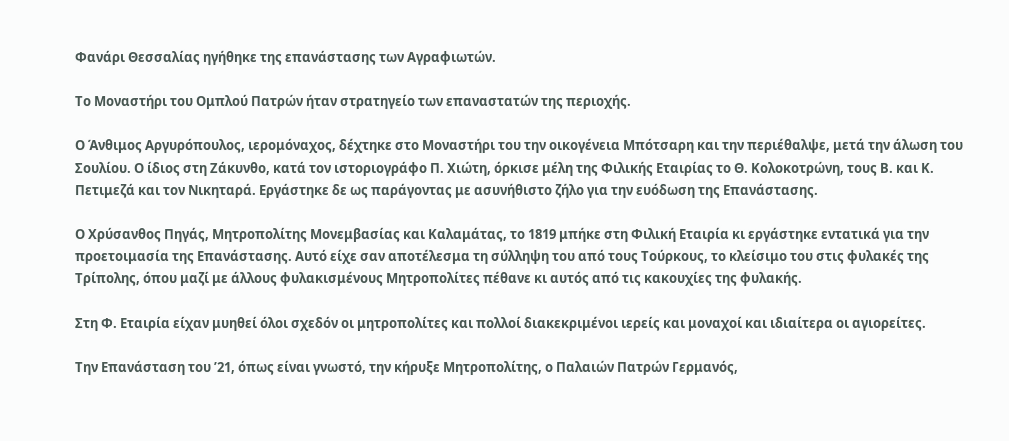Φανάρι Θεσσαλίας ηγήθηκε της επανάστασης των Αγραφιωτών.

Το Μοναστήρι του Ομπλού Πατρών ήταν στρατηγείο των επαναστατών της περιοχής.

Ο Άνθιμος Αργυρόπουλος, ιερομόναχος, δέχτηκε στο Μοναστήρι του την οικογένεια Μπότσαρη και την περιέθαλψε, μετά την άλωση του Σουλίου. Ο ίδιος στη Ζάκυνθο, κατά τον ιστοριογράφο Π. Χιώτη, όρκισε μέλη της Φιλικής Εταιρίας το Θ. Κολοκοτρώνη, τους Β. και Κ. Πετιμεζά και τον Νικηταρά. Εργάστηκε δε ως παράγοντας με ασυνήθιστο ζήλο για την ευόδωση της Επανάστασης.

Ο Χρύσανθος Πηγάς, Μητροπολίτης Μονεμβασίας και Καλαμάτας, το 1819 μπήκε στη Φιλική Εταιρία κι εργάστηκε εντατικά για την προετοιμασία της Επανάστασης. Αυτό είχε σαν αποτέλεσμα τη σύλληψη του από τους Τούρκους, το κλείσιμο του στις φυλακές της Τρίπολης, όπου μαζί με άλλους φυλακισμένους Μητροπολίτες πέθανε κι αυτός από τις κακουχίες της φυλακής.

Στη Φ. Εταιρία είχαν μυηθεί όλοι σχεδόν οι μητροπολίτες και πολλοί διακεκριμένοι ιερείς και μοναχοί και ιδιαίτερα οι αγιορείτες.

Την Επανάσταση του ’21, όπως είναι γνωστό, την κήρυξε Μητροπολίτης, ο Παλαιών Πατρών Γερμανός,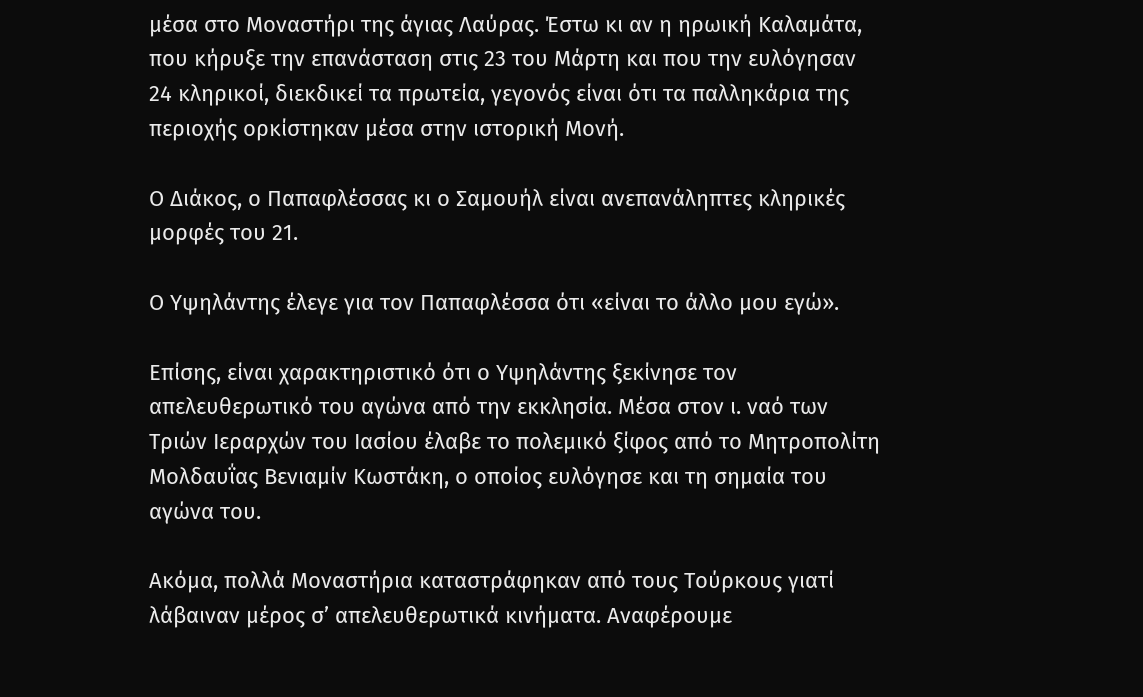μέσα στο Μοναστήρι της άγιας Λαύρας. Έστω κι αν η ηρωική Καλαμάτα, που κήρυξε την επανάσταση στις 23 του Μάρτη και που την ευλόγησαν 24 κληρικοί, διεκδικεί τα πρωτεία, γεγονός είναι ότι τα παλληκάρια της περιοχής ορκίστηκαν μέσα στην ιστορική Μονή.

Ο Διάκος, ο Παπαφλέσσας κι ο Σαμουήλ είναι ανεπανάληπτες κληρικές μορφές του 21.

Ο Υψηλάντης έλεγε για τον Παπαφλέσσα ότι «είναι το άλλο μου εγώ».

Επίσης, είναι χαρακτηριστικό ότι ο Υψηλάντης ξεκίνησε τον απελευθερωτικό του αγώνα από την εκκλησία. Μέσα στον ι. ναό των Τριών Ιεραρχών του Ιασίου έλαβε το πολεμικό ξίφος από το Μητροπολίτη Μολδαυΐας Βενιαμίν Κωστάκη, ο οποίος ευλόγησε και τη σημαία του αγώνα του.

Ακόμα, πολλά Μοναστήρια καταστράφηκαν από τους Τούρκους γιατί λάβαιναν μέρος σ’ απελευθερωτικά κινήματα. Αναφέρουμε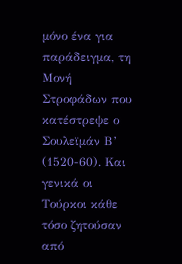μόνο ένα για παράδειγμα, τη Μονή Στροφάδων που κατέστρεψε ο Σουλεϊμάν Β’ (1520-60). Και γενικά οι Τούρκοι κάθε τόσο ζητούσαν από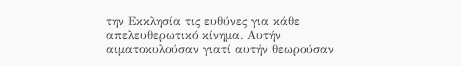την Εκκλησία τις ευθύνες για κάθε απελευθερωτικό κίνημα. Αυτήν αιματοκυλούσαν γιατί αυτήν θεωρούσαν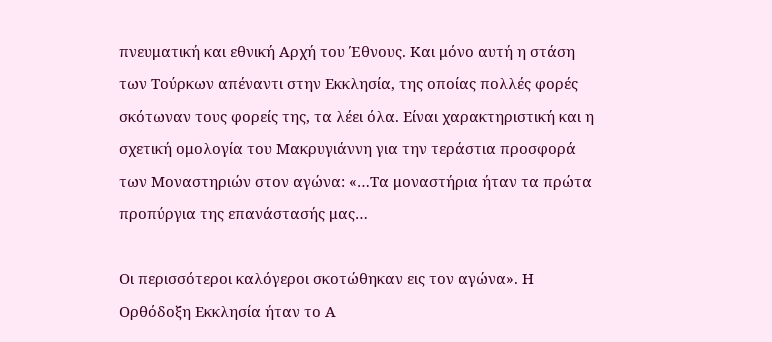πνευματική και εθνική Αρχή του Έθνους. Και μόνο αυτή η στάση των Τούρκων απέναντι στην Εκκλησία, της οποίας πολλές φορές σκότωναν τους φορείς της, τα λέει όλα. Είναι χαρακτηριστική και η σχετική ομολογία του Μακρυγιάννη για την τεράστια προσφορά των Μοναστηριών στον αγώνα: «…Τα μοναστήρια ήταν τα πρώτα προπύργια της επανάστασής μας…

Οι περισσότεροι καλόγεροι σκοτώθηκαν εις τον αγώνα». Η Ορθόδοξη Εκκλησία ήταν το Α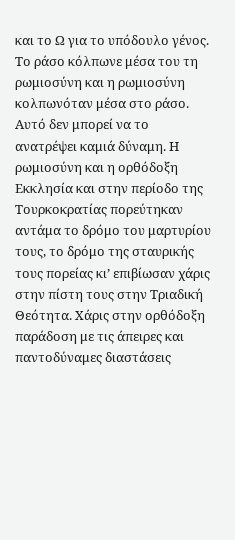και το Ω για το υπόδουλο γένος. Το ράσο κόλπωνε μέσα του τη ρωμιοσύνη και η ρωμιοσύνη κολπωνόταν μέσα στο ράσο. Αυτό δεν μπορεί να το ανατρέψει καμιά δύναμη. Η ρωμιοσύνη και η ορθόδοξη Εκκλησία και στην περίοδο της Τουρκοκρατίας πορεύτηκαν αντάμα το δρόμο του μαρτυρίου τους, το δρόμο της σταυρικής τους πορείας κι’ επιβίωσαν χάρις στην πίστη τους στην Τριαδική Θεότητα. Χάρις στην ορθόδοξη παράδοση με τις άπειρες και παντοδύναμες διαστάσεις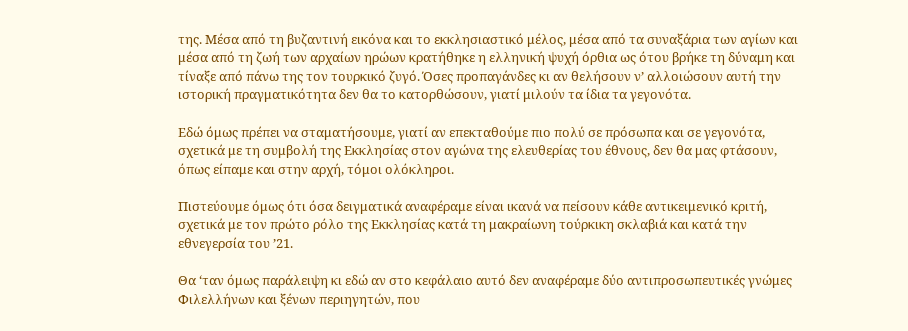της. Μέσα από τη βυζαντινή εικόνα και το εκκλησιαστικό μέλος, μέσα από τα συναξάρια των αγίων και μέσα από τη ζωή των αρχαίων ηρώων κρατήθηκε η ελληνική ψυχή όρθια ως ότου βρήκε τη δύναμη και τίναξε από πάνω της τον τουρκικό ζυγό. Όσες προπαγάνδες κι αν θελήσουν ν’ αλλοιώσουν αυτή την ιστορική πραγματικότητα δεν θα το κατορθώσουν, γιατί μιλούν τα ίδια τα γεγονότα.

Εδώ όμως πρέπει να σταματήσουμε, γιατί αν επεκταθούμε πιο πολύ σε πρόσωπα και σε γεγονότα, σχετικά με τη συμβολή της Εκκλησίας στον αγώνα της ελευθερίας του έθνους, δεν θα μας φτάσουν, όπως είπαμε και στην αρχή, τόμοι ολόκληροι.

Πιστεύουμε όμως ότι όσα δειγματικά αναφέραμε είναι ικανά να πείσουν κάθε αντικειμενικό κριτή, σχετικά με τον πρώτο ρόλο της Εκκλησίας κατά τη μακραίωνη τούρκικη σκλαβιά και κατά την εθνεγερσία του ’21.

Θα ‘ταν όμως παράλειψη κι εδώ αν στο κεφάλαιο αυτό δεν αναφέραμε δύο αντιπροσωπευτικές γνώμες Φιλελλήνων και ξένων περιηγητών, που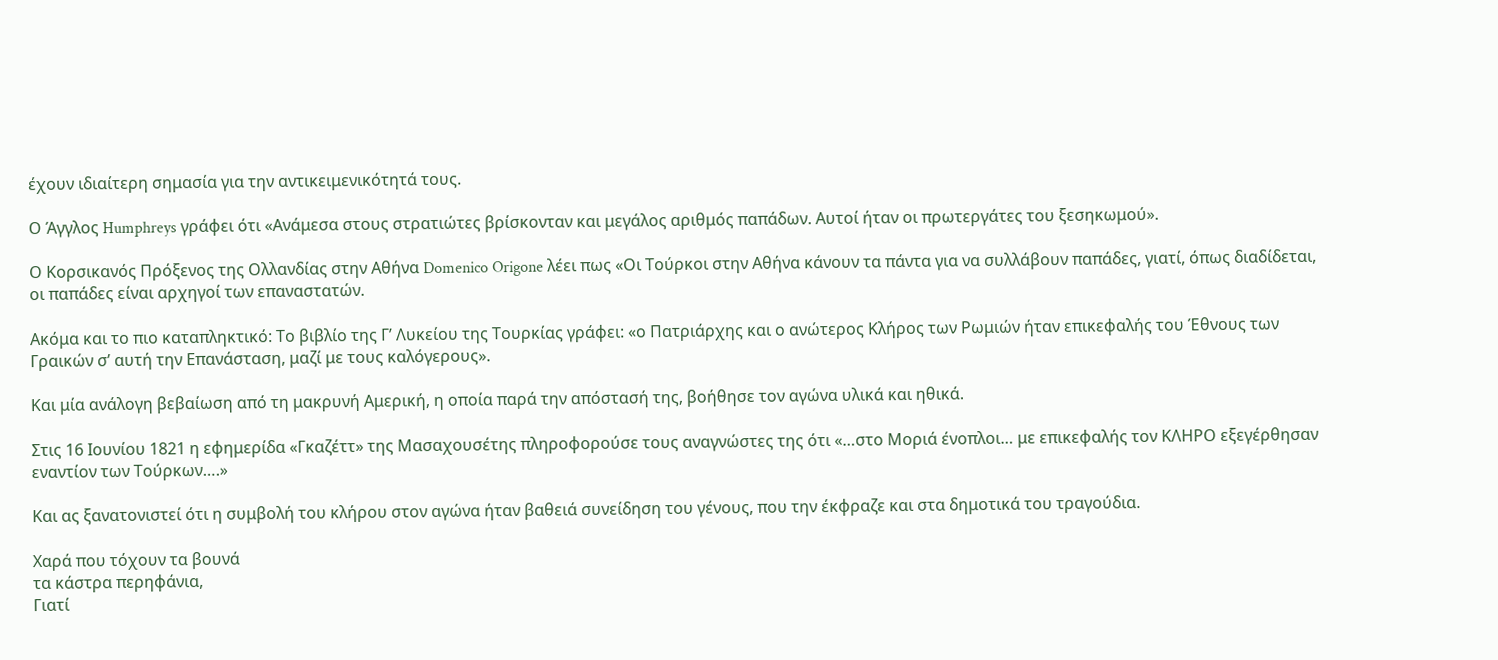έχουν ιδιαίτερη σημασία για την αντικειμενικότητά τους.

Ο Άγγλος Humphreys γράφει ότι «Ανάμεσα στους στρατιώτες βρίσκονταν και μεγάλος αριθμός παπάδων. Αυτοί ήταν οι πρωτεργάτες του ξεσηκωμού».

Ο Κορσικανός Πρόξενος της Ολλανδίας στην Αθήνα Domenico Origone λέει πως «Οι Τούρκοι στην Αθήνα κάνουν τα πάντα για να συλλάβουν παπάδες, γιατί, όπως διαδίδεται, οι παπάδες είναι αρχηγοί των επαναστατών.

Ακόμα και το πιο καταπληκτικό: Το βιβλίο της Γ’ Λυκείου της Τουρκίας γράφει: «ο Πατριάρχης και ο ανώτερος Κλήρος των Ρωμιών ήταν επικεφαλής του Έθνους των Γραικών σ’ αυτή την Επανάσταση, μαζί με τους καλόγερους».

Και μία ανάλογη βεβαίωση από τη μακρυνή Αμερική, η οποία παρά την απόστασή της, βοήθησε τον αγώνα υλικά και ηθικά.

Στις 16 Ιουνίου 1821 η εφημερίδα «Γκαζέττ» της Μασαχουσέτης πληροφορούσε τους αναγνώστες της ότι «…στο Μοριά ένοπλοι… με επικεφαλής τον ΚΛΗΡΟ εξεγέρθησαν εναντίον των Τούρκων….»

Και ας ξανατονιστεί ότι η συμβολή του κλήρου στον αγώνα ήταν βαθειά συνείδηση του γένους, που την έκφραζε και στα δημοτικά του τραγούδια.

Χαρά που τόχουν τα βουνά
τα κάστρα περηφάνια,
Γιατί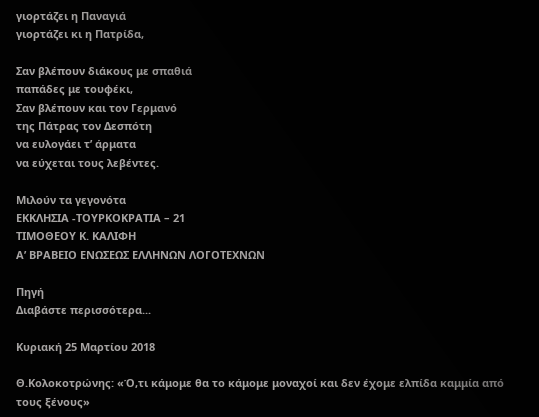γιορτάζει η Παναγιά
γιορτάζει κι η Πατρίδα,

Σαν βλέπουν διάκους με σπαθιά
παπάδες με τουφέκι,
Σαν βλέπουν και τον Γερμανό
της Πάτρας τον Δεσπότη
να ευλογάει τ’ άρματα
να εύχεται τους λεβέντες.

Μιλούν τα γεγονότα
ΕΚΚΛΗΣΙΑ -ΤΟΥΡΚΟΚΡΑΤΙΑ – 21
ΤΙΜΟΘΕΟΥ Κ. ΚΑΛΙΦΗ
Α’ ΒΡΑΒΕΙΟ ΕΝΩΣΕΩΣ ΕΛΛΗΝΩΝ ΛΟΓΟΤΕΧΝΩΝ

Πηγή
Διαβάστε περισσότερα...

Κυριακή 25 Μαρτίου 2018

Θ.Κολοκοτρώνης: «Ό,τι κάμομε θα το κάμομε μοναχοί και δεν έχομε ελπίδα καμμία από τους ξένους»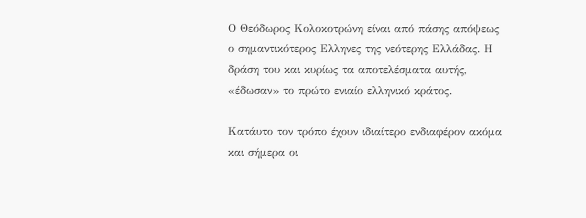Ο Θεόδωρος Κολοκοτρώνη είναι από πάσης απόψεως ο σημαντικότερος Ελληνες της νεότερης Ελλάδας. Η δράση του και κυρίως τα αποτελέσματα αυτής, «έδωσαν» το πρώτο ενιαίο ελληνικό κράτος.

Κατάυτο τον τρόπο έχουν ιδιαίτερο ενδιαφέρον ακόμα και σήμερα οι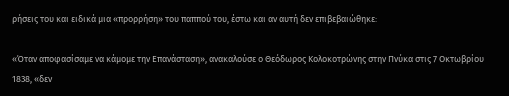ρήσεις του και ειδικά μια «προρρήση» του παππού του, έστω και αν αυτή δεν επιβεβαιώθηκε:

«Όταν αποφασίσαμε να κάμομε την Επανάσταση», ανακαλούσε ο Θεόδωρος Κολοκοτρώνης στην Πνύκα στις 7 Οκτωβρίου 1838, «δεν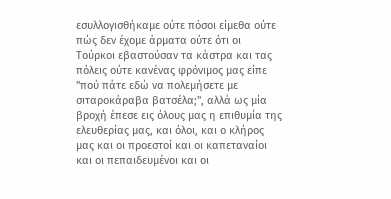εσυλλογισθήκαμε ούτε πόσοι είμεθα ούτε πώς δεν έχομε άρματα ούτε ότι οι Τούρκοι εβαστούσαν τα κάστρα και τας πόλεις ούτε κανένας φρόνιμος μας είπε "πού πάτε εδώ να πολεμήσετε με σιταροκάραβα βατσέλα;", αλλά ως μία βροχή έπεσε εις όλους μας η επιθυμία της ελευθερίας μας, και όλοι, και ο κλήρος μας και οι προεστοί και οι καπεταναίοι και οι πεπαιδευμένοι και οι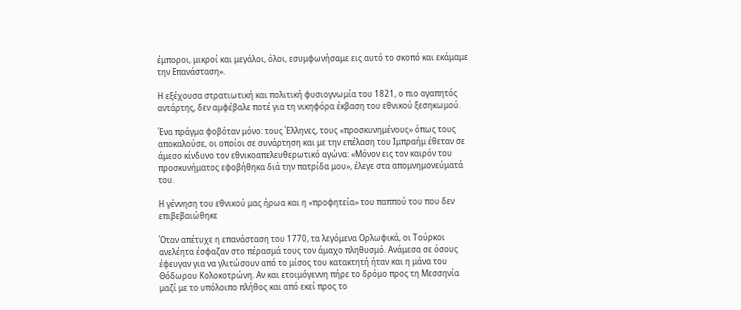έμποροι, μικροί και μεγάλοι, όλοι, εσυμφωνήσαμε εις αυτό το σκοπό και εκάμαμε την Επανάσταση».

Η εξέχουσα στρατιωτική και πολιτική φυσιογνωμία του 1821, ο πιο αγαπητός αντάρτης, δεν αμφέβαλε ποτέ για τη νικηφόρα έκβαση του εθνικού ξεσηκωμού.

Ένα πράγμα φοβόταν μόνο: τους Έλληνες, τους «προσκυνημένους» όπως τους αποκαλούσε, οι οποίοι σε συνάρτηση και με την επέλαση του Ιμπραήμ έθεταν σε άμεσο κίνδυνο τον εθνικοαπελευθερωτικό αγώνα: «Μόνον εις τον καιρόν του προσκυνήματος εφοβήθηκα διά την πατρίδα μου», έλεγε στα απομνημονεύματά του.

Η γέννηση του εθνικού μας ήρωα και η «προφητεία» του παππού του που δεν επιβεβαιώθηκε

Όταν απέτυχε η επανάσταση του 1770, τα λεγόμενα Ορλωφικά, οι Τούρκοι ανελέητα έσφαζαν στο πέρασμά τους τον άμαχο πληθυσμό. Ανάμεσα σε όσους έφευγαν για να γλιτώσουν από το μίσος του κατακτητή ήταν και η μάνα του Θόδωρου Κολοκοτρώνη. Αν και ετοιμόγεννη πήρε το δρόμο προς τη Μεσσηνία μαζί με το υπόλοιπο πλήθος και από εκεί προς το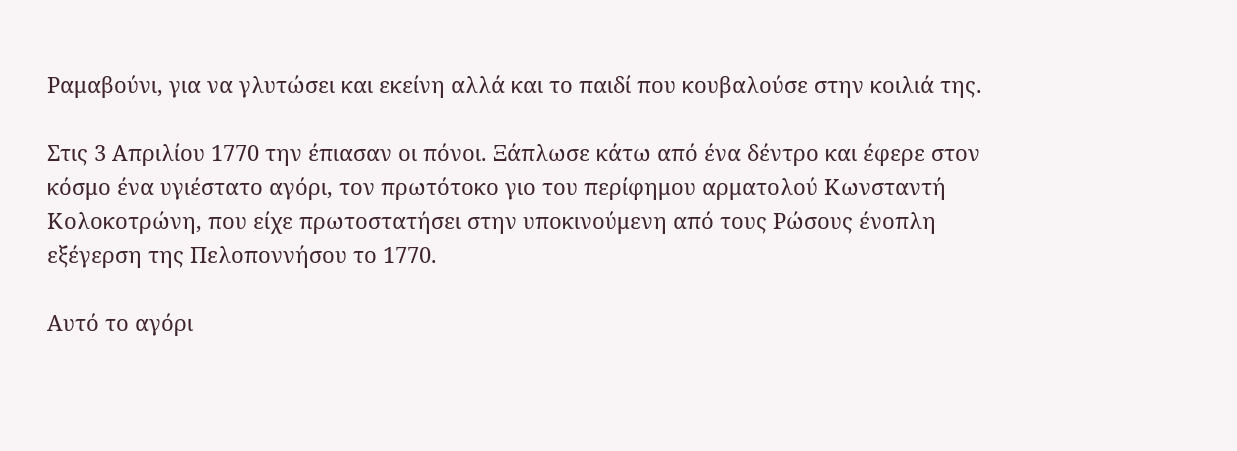Ραμαβούνι, για να γλυτώσει και εκείνη αλλά και το παιδί που κουβαλούσε στην κοιλιά της.

Στις 3 Απριλίου 1770 την έπιασαν οι πόνοι. Ξάπλωσε κάτω από ένα δέντρο και έφερε στον κόσμο ένα υγιέστατο αγόρι, τον πρωτότοκο γιο του περίφημου αρματολού Κωνσταντή Κολοκοτρώνη, που είχε πρωτοστατήσει στην υποκινούμενη από τους Ρώσους ένοπλη εξέγερση της Πελοποννήσου το 1770.

Αυτό το αγόρι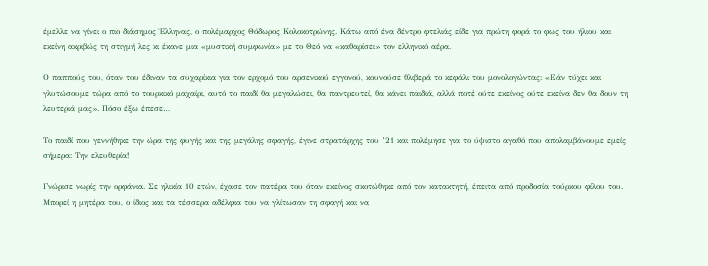έμελλε να γίνει ο πιο διάσημος Έλληνας, ο πολέμαρχος Θόδωρος Κολοκοτρώνης. Κάτω από ένα δέντρο φτελιάς είδε για πρώτη φορά το φως του ήλιου και εκείνη ακριβώς τη στιγμή λες κι έκανε μια «μυστική συμφωνία» με το Θεό να «καθαρίσει» τον ελληνικό αέρα.

Ο παππούς του, όταν του έδιναν τα συχαρίκια για τον ερχομό του αρσενικού εγγονού, κουνούσε θλιβερά το κεφάλι του μονολογώντας: «Εάν τύχει και γλυτώσουμε τώρα από το τουρκικό μαχαίρι, αυτό το παιδί θα μεγαλώσει, θα παντρευτεί, θα κάνει παιδιά, αλλά ποτέ ούτε εκείνος ούτε εκείνα δεν θα δουν τη λευτεριά μας». Πόσο έξω έπεσε…

Το παιδί που γεννήθηκε την ώρα της φυγής και της μεγάλης σφαγής, έγινε στρατάρχης του ’21 και πολέμησε για το ύψιστο αγαθό που απολαμβάνουμε εμείς σήμερα: Την ελευθερία!

Γνώρισε νωρίς την ορφάνια. Σε ηλικία 10 ετών, έχασε τον πατέρα του όταν εκείνος σκοτώθηκε από τον κατακτητή, έπειτα από προδοσία τούρκου φίλου του. Μπορεί η μητέρα του, ο ίδιος και τα τέσσερα αδέλφια του να γλίτωσαν τη σφαγή και να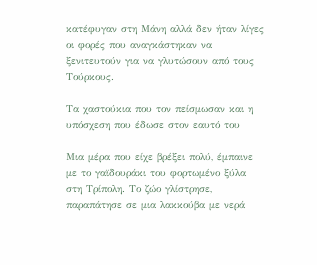κατέφυγαν στη Μάνη αλλά δεν ήταν λίγες οι φορές που αναγκάστηκαν να ξενιτευτούν για να γλυτώσουν από τους Τούρκους.

Τα χαστούκια που τον πείσμωσαν και η υπόσχεση που έδωσε στον εαυτό του

Μια μέρα που είχε βρέξει πολύ, έμπαινε με το γαϊδουράκι του φορτωμένο ξύλα στη Τρίπολη. Το ζώο γλίστρησε, παραπάτησε σε μια λακκούβα με νερά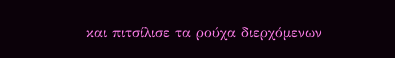και πιτσίλισε τα ρούχα διερχόμενων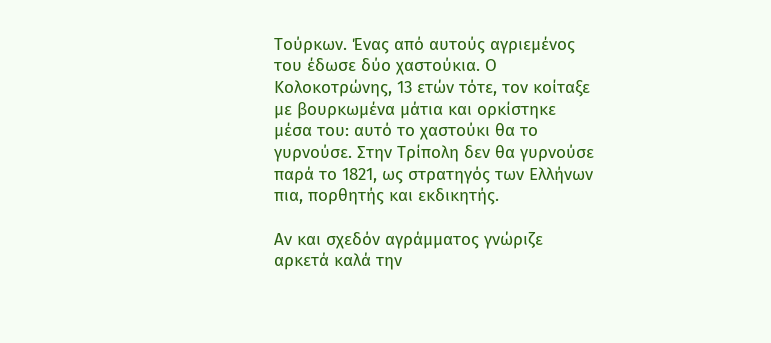Τούρκων. Ένας από αυτούς αγριεμένος του έδωσε δύο χαστούκια. Ο Κολοκοτρώνης, 13 ετών τότε, τον κοίταξε με βουρκωμένα μάτια και ορκίστηκε μέσα του: αυτό το χαστούκι θα το γυρνούσε. Στην Τρίπολη δεν θα γυρνούσε παρά το 1821, ως στρατηγός των Ελλήνων πια, πορθητής και εκδικητής.

Αν και σχεδόν αγράμματος γνώριζε αρκετά καλά την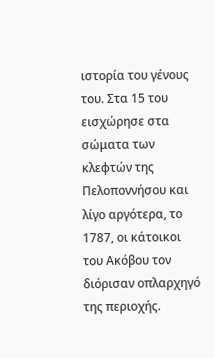ιστορία του γένους του. Στα 15 του εισχώρησε στα σώματα των κλεφτών της Πελοποννήσου και λίγο αργότερα, το 1787, οι κάτοικοι του Ακόβου τον διόρισαν οπλαρχηγό της περιοχής.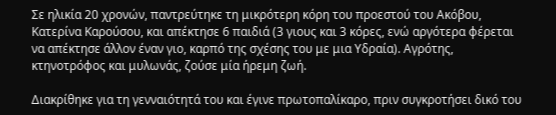Σε ηλικία 20 χρονών, παντρεύτηκε τη μικρότερη κόρη του προεστού του Ακόβου, Κατερίνα Καρούσου, και απέκτησε 6 παιδιά (3 γιους και 3 κόρες, ενώ αργότερα φέρεται να απέκτησε άλλον έναν γιο, καρπό της σχέσης του με μια Υδραία). Αγρότης, κτηνοτρόφος και μυλωνάς, ζούσε μία ήρεμη ζωή.

Διακρίθηκε για τη γενναιότητά του και έγινε πρωτοπαλίκαρο, πριν συγκροτήσει δικό του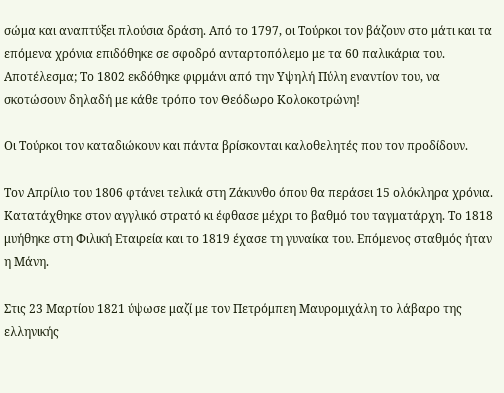σώμα και αναπτύξει πλούσια δράση. Από το 1797, οι Τούρκοι τον βάζουν στο μάτι και τα επόμενα χρόνια επιδόθηκε σε σφοδρό ανταρτοπόλεμο με τα 60 παλικάρια του. Αποτέλεσμα; Το 1802 εκδόθηκε φιρμάνι από την Υψηλή Πύλη εναντίον του, να σκοτώσουν δηλαδή με κάθε τρόπο τον Θεόδωρο Κολοκοτρώνη!

Οι Τούρκοι τον καταδιώκουν και πάντα βρίσκονται καλοθελητές που τον προδίδουν.

Τον Απρίλιο του 1806 φτάνει τελικά στη Ζάκυνθο όπου θα περάσει 15 ολόκληρα χρόνια. Κατατάχθηκε στον αγγλικό στρατό κι έφθασε μέχρι το βαθμό του ταγματάρχη. Το 1818 μυήθηκε στη Φιλική Εταιρεία και το 1819 έχασε τη γυναίκα του. Επόμενος σταθμός ήταν η Μάνη.

Στις 23 Μαρτίου 1821 ύψωσε μαζί με τον Πετρόμπεη Μαυρομιχάλη το λάβαρο της ελληνικής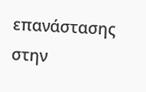επανάστασης στην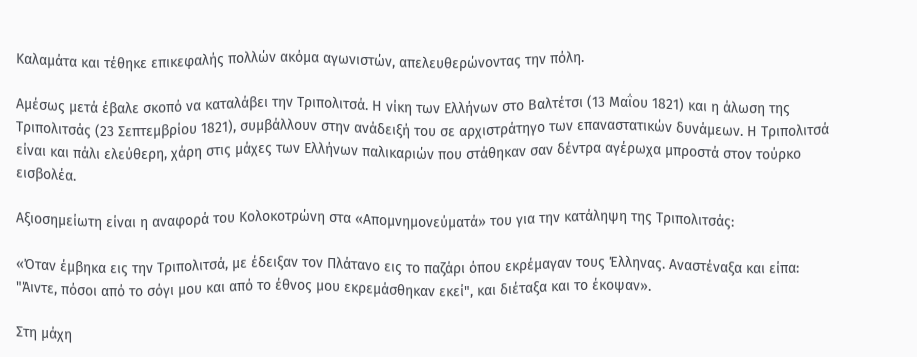Καλαμάτα και τέθηκε επικεφαλής πολλών ακόμα αγωνιστών, απελευθερώνοντας την πόλη.

Αμέσως μετά έβαλε σκοπό να καταλάβει την Τριπολιτσά. Η νίκη των Ελλήνων στο Βαλτέτσι (13 Μαΐου 1821) και η άλωση της Τριπολιτσάς (23 Σεπτεμβρίου 1821), συμβάλλουν στην ανάδειξή του σε αρχιστράτηγο των επαναστατικών δυνάμεων. Η Τριπολιτσά είναι και πάλι ελεύθερη, χάρη στις μάχες των Ελλήνων παλικαριών που στάθηκαν σαν δέντρα αγέρωχα μπροστά στον τούρκο εισβολέα.

Αξιοσημείωτη είναι η αναφορά του Κολοκοτρώνη στα «Απομνημονεύματά» του για την κατάληψη της Τριπολιτσάς:

«Όταν έμβηκα εις την Τριπολιτσά, με έδειξαν τον Πλάτανο εις το παζάρι όπου εκρέμαγαν τους Έλληνας. Αναστέναξα και είπα: "Άιντε, πόσοι από το σόγι μου και από το έθνος μου εκρεμάσθηκαν εκεί", και διέταξα και το έκοψαν».

Στη μάχη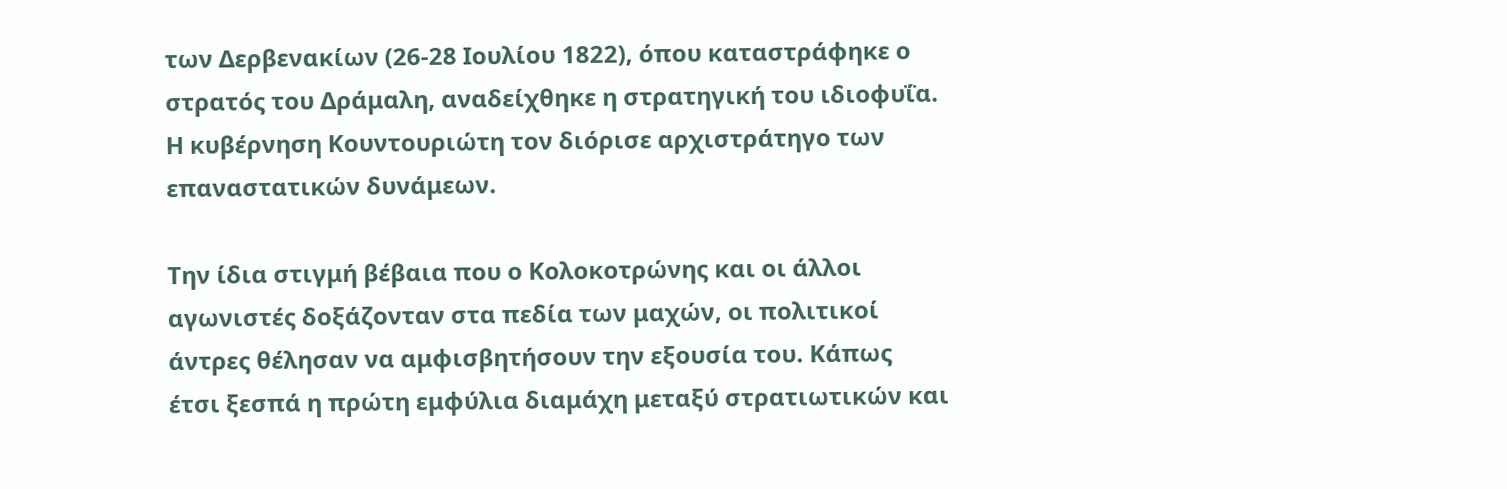των Δερβενακίων (26-28 Ιουλίου 1822), όπου καταστράφηκε ο στρατός του Δράμαλη, αναδείχθηκε η στρατηγική του ιδιοφυΐα. Η κυβέρνηση Κουντουριώτη τον διόρισε αρχιστράτηγο των επαναστατικών δυνάμεων.

Την ίδια στιγμή βέβαια που ο Κολοκοτρώνης και οι άλλοι αγωνιστές δοξάζονταν στα πεδία των μαχών, οι πολιτικοί άντρες θέλησαν να αμφισβητήσουν την εξουσία του. Κάπως έτσι ξεσπά η πρώτη εμφύλια διαμάχη μεταξύ στρατιωτικών και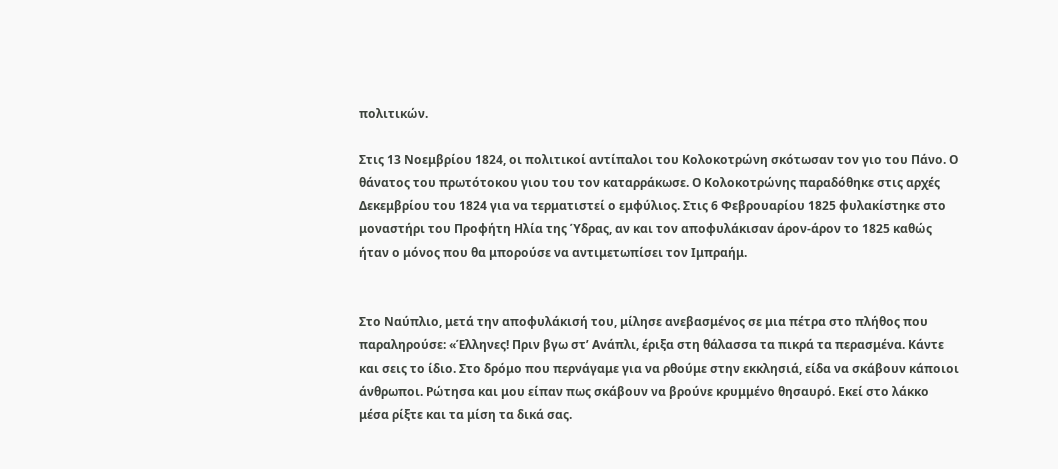πολιτικών.

Στις 13 Νοεμβρίου 1824, οι πολιτικοί αντίπαλοι του Κολοκοτρώνη σκότωσαν τον γιο του Πάνο. Ο θάνατος του πρωτότοκου γιου του τον καταρράκωσε. Ο Κολοκοτρώνης παραδόθηκε στις αρχές Δεκεμβρίου του 1824 για να τερματιστεί ο εμφύλιος. Στις 6 Φεβρουαρίου 1825 φυλακίστηκε στο μοναστήρι του Προφήτη Ηλία της Ύδρας, αν και τον αποφυλάκισαν άρον-άρον το 1825 καθώς ήταν ο μόνος που θα μπορούσε να αντιμετωπίσει τον Ιμπραήμ.


Στο Ναύπλιο, μετά την αποφυλάκισή του, μίλησε ανεβασμένος σε μια πέτρα στο πλήθος που παραληρούσε: «Έλληνες! Πριν βγω στ’ Ανάπλι, έριξα στη θάλασσα τα πικρά τα περασμένα. Κάντε και σεις το ίδιο. Στο δρόμο που περνάγαμε για να ρθούμε στην εκκλησιά, είδα να σκάβουν κάποιοι άνθρωποι. Ρώτησα και μου είπαν πως σκάβουν να βρούνε κρυμμένο θησαυρό. Εκεί στο λάκκο μέσα ρίξτε και τα μίση τα δικά σας.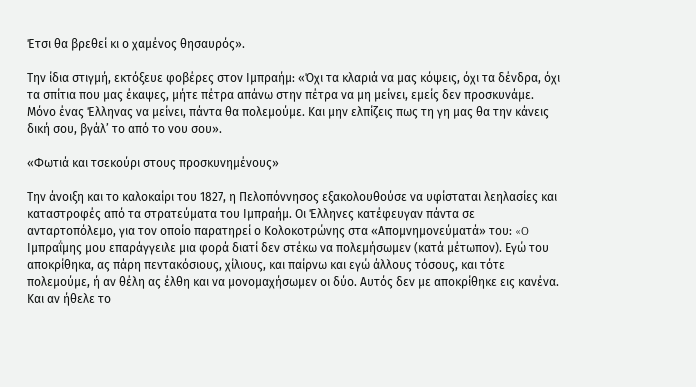Έτσι θα βρεθεί κι ο χαμένος θησαυρός».

Την ίδια στιγμή, εκτόξευε φοβέρες στον Ιμπραήμ: «Όχι τα κλαριά να μας κόψεις, όχι τα δένδρα, όχι τα σπίτια που μας έκαψες, μήτε πέτρα απάνω στην πέτρα να μη μείνει, εμείς δεν προσκυνάμε. Μόνο ένας Έλληνας να μείνει, πάντα θα πολεμούμε. Και μην ελπίζεις πως τη γη μας θα την κάνεις δική σου, βγάλ’ το από το νου σου».

«Φωτιά και τσεκούρι στους προσκυνημένους»

Την άνοιξη και το καλοκαίρι του 1827, η Πελοπόννησος εξακολουθούσε να υφίσταται λεηλασίες και καταστροφές από τα στρατεύματα του Ιμπραήμ. Οι Έλληνες κατέφευγαν πάντα σε ανταρτοπόλεμο, για τον οποίο παρατηρεί ο Κολοκοτρώνης στα «Απομνημονεύματά» του: «O Ιμπραΐμης μου επαράγγειλε μια φορά διατί δεν στέκω να πολεμήσωμεν (κατά μέτωπον). Εγώ του αποκρίθηκα, ας πάρη πεντακόσιους, χίλιους, και παίρνω και εγώ άλλους τόσους, και τότε πολεμούμε, ή αν θέλη ας έλθη και να μονομαχήσωμεν οι δύο. Αυτός δεν με αποκρίθηκε εις κανένα. Και αν ήθελε το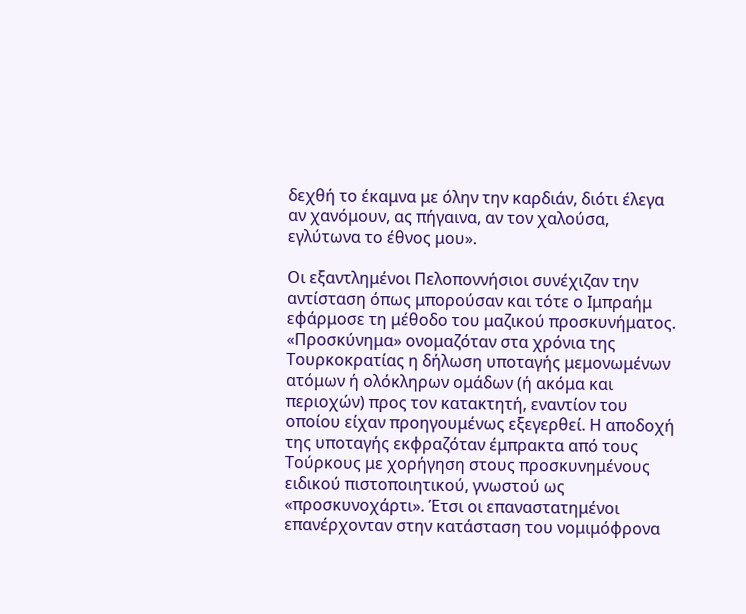δεχθή το έκαμνα με όλην την καρδιάν, διότι έλεγα αν χανόμουν, ας πήγαινα, αν τον χαλούσα, εγλύτωνα το έθνος μου».

Οι εξαντλημένοι Πελοποννήσιοι συνέχιζαν την αντίσταση όπως μπορούσαν και τότε ο Ιμπραήμ εφάρμοσε τη μέθοδο του μαζικού προσκυνήματος. «Προσκύνημα» ονομαζόταν στα χρόνια της Τουρκοκρατίας η δήλωση υποταγής μεμονωμένων ατόμων ή ολόκληρων ομάδων (ή ακόμα και περιοχών) προς τον κατακτητή, εναντίον του οποίου είχαν προηγουμένως εξεγερθεί. Η αποδοχή της υποταγής εκφραζόταν έμπρακτα από τους Τούρκους με χορήγηση στους προσκυνημένους ειδικού πιστοποιητικού, γνωστού ως «προσκυνοχάρτι». Έτσι οι επαναστατημένοι επανέρχονταν στην κατάσταση του νομιμόφρονα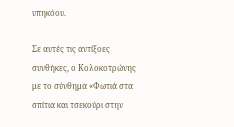υπηκόου.

Σε αυτές τις αντίξοες συνθήκες, ο Κολοκοτρώνης με το σύνθημα «Φωτιά στα σπίτια και τσεκούρι στην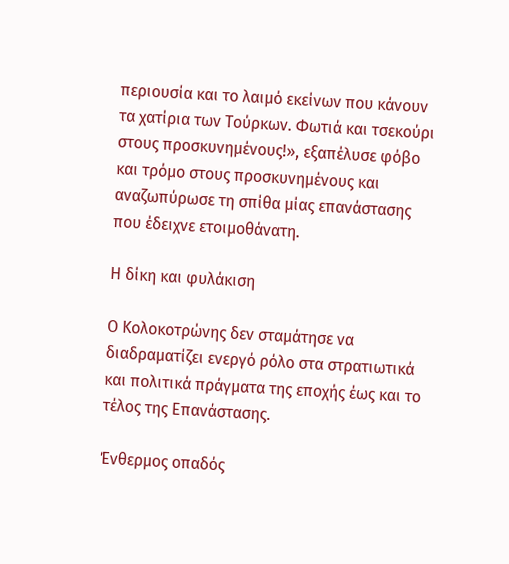περιουσία και το λαιμό εκείνων που κάνουν τα χατίρια των Τούρκων. Φωτιά και τσεκούρι στους προσκυνημένους!», εξαπέλυσε φόβο και τρόμο στους προσκυνημένους και αναζωπύρωσε τη σπίθα μίας επανάστασης που έδειχνε ετοιμοθάνατη.

Η δίκη και φυλάκιση

Ο Κολοκοτρώνης δεν σταμάτησε να διαδραματίζει ενεργό ρόλο στα στρατιωτικά και πολιτικά πράγματα της εποχής έως και το τέλος της Επανάστασης.

Ένθερμος οπαδός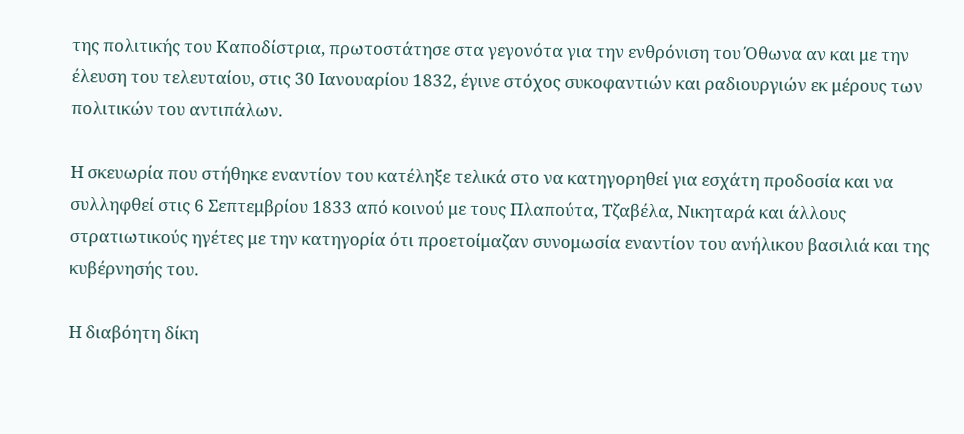της πολιτικής του Καποδίστρια, πρωτοστάτησε στα γεγονότα για την ενθρόνιση του Όθωνα αν και με την έλευση του τελευταίου, στις 30 Ιανουαρίου 1832, έγινε στόχος συκοφαντιών και ραδιουργιών εκ μέρους των πολιτικών του αντιπάλων.

Η σκευωρία που στήθηκε εναντίον του κατέληξε τελικά στο να κατηγορηθεί για εσχάτη προδοσία και να συλληφθεί στις 6 Σεπτεμβρίου 1833 από κοινού με τους Πλαπούτα, Τζαβέλα, Νικηταρά και άλλους στρατιωτικούς ηγέτες με την κατηγορία ότι προετοίμαζαν συνομωσία εναντίον του ανήλικου βασιλιά και της κυβέρνησής του.

Η διαβόητη δίκη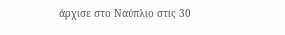άρχισε στο Ναύπλιο στις 30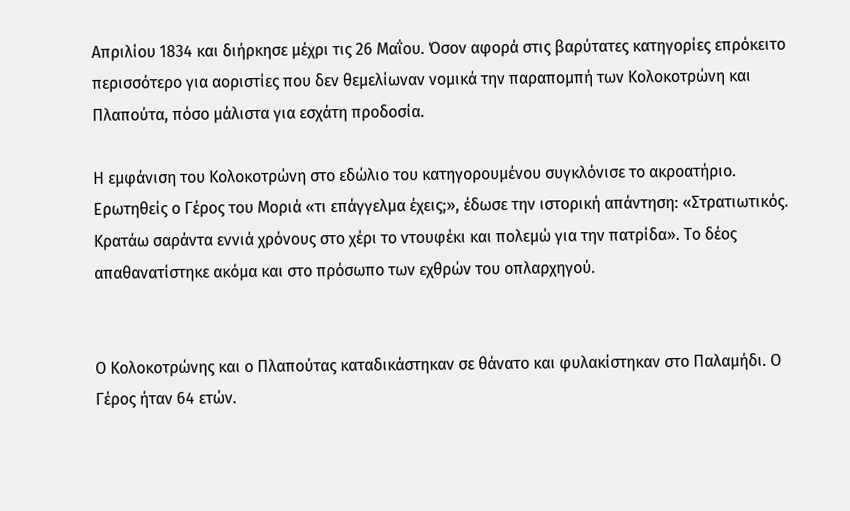Απριλίου 1834 και διήρκησε μέχρι τις 26 Μαΐου. Όσον αφορά στις βαρύτατες κατηγορίες επρόκειτο περισσότερο για αοριστίες που δεν θεμελίωναν νομικά την παραπομπή των Κολοκοτρώνη και Πλαπούτα, πόσο μάλιστα για εσχάτη προδοσία.

Η εμφάνιση του Κολοκοτρώνη στο εδώλιο του κατηγορουμένου συγκλόνισε το ακροατήριο. Ερωτηθείς ο Γέρος του Μοριά «τι επάγγελμα έχεις;», έδωσε την ιστορική απάντηση: «Στρατιωτικός. Κρατάω σαράντα εννιά χρόνους στο χέρι το ντουφέκι και πολεμώ για την πατρίδα». Το δέος απαθανατίστηκε ακόμα και στο πρόσωπο των εχθρών του οπλαρχηγού.


Ο Κολοκοτρώνης και ο Πλαπούτας καταδικάστηκαν σε θάνατο και φυλακίστηκαν στο Παλαμήδι. Ο Γέρος ήταν 64 ετών.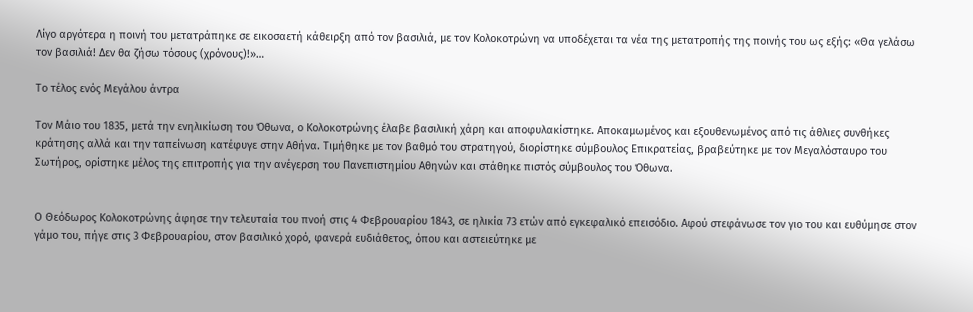Λίγο αργότερα η ποινή του μετατράπηκε σε εικοσαετή κάθειρξη από τον βασιλιά, με τον Κολοκοτρώνη να υποδέχεται τα νέα της μετατροπής της ποινής του ως εξής: «Θα γελάσω τον βασιλιά! Δεν θα ζήσω τόσους (χρόνους)!»…

Το τέλος ενός Μεγάλου άντρα

Τον Μάιο του 1835, μετά την ενηλικίωση του Όθωνα, ο Κολοκοτρώνης έλαβε βασιλική χάρη και αποφυλακίστηκε. Αποκαμωμένος και εξουθενωμένος από τις άθλιες συνθήκες κράτησης αλλά και την ταπείνωση κατέφυγε στην Αθήνα. Τιμήθηκε με τον βαθμό του στρατηγού, διορίστηκε σύμβουλος Επικρατείας, βραβεύτηκε με τον Μεγαλόσταυρο του Σωτήρος, ορίστηκε μέλος της επιτροπής για την ανέγερση του Πανεπιστημίου Αθηνών και στάθηκε πιστός σύμβουλος του Όθωνα.


Ο Θεόδωρος Κολοκοτρώνης άφησε την τελευταία του πνοή στις 4 Φεβρουαρίου 1843, σε ηλικία 73 ετών από εγκεφαλικό επεισόδιο. Αφού στεφάνωσε τον γιο του και ευθύμησε στον γάμο του, πήγε στις 3 Φεβρουαρίου, στον βασιλικό χορό, φανερά ευδιάθετος, όπου και αστειεύτηκε με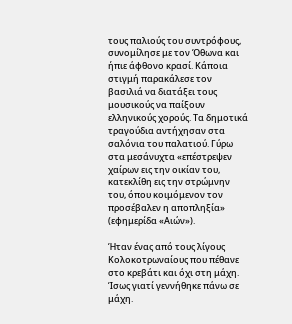τους παλιούς του συντρόφους, συνομίλησε με τον Όθωνα και ήπιε άφθονο κρασί. Κάποια στιγμή παρακάλεσε τον βασιλιά να διατάξει τους μουσικούς να παίξουν ελληνικούς χορούς. Τα δημοτικά τραγούδια αντήχησαν στα σαλόνια του παλατιού. Γύρω στα μεσάνυχτα «επέστρεψεν χαίρων εις την οικίαν του, κατεκλίθη εις την στρώμνην του, όπου κοιμόμενον τον προσέβαλεν η αποπληξία» (εφημερίδα «Αιών»).

Ήταν ένας από τους λίγους Κολοκοτρωναίους που πέθανε στο κρεβάτι και όχι στη μάχη. Ίσως γιατί γεννήθηκε πάνω σε μάχη.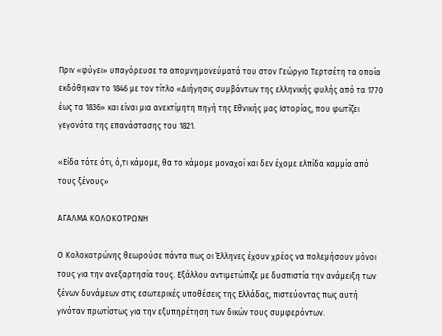Πριν «φύγει» υπαγόρευσε τα απομνημονεύματά του στον Γεώργιο Τερτσέτη τα οποία εκδόθηκαν το 1846 με τον τίτλο «Διήγησις συμβάντων της ελληνικής φυλής από τα 1770 έως τα 1836» και είναι μια ανεκτίμητη πηγή της Εθνικής μας Ιστορίας, που φωτίζει γεγονότα της επανάστασης του 1821.

«Είδα τότε ότι, ό,τι κάμομε, θα το κάμομε μοναχοί και δεν έχομε ελπίδα καμμία από τους ξένους»

ΑΓΑΛΜΑ ΚΟΛΟΚΟΤΡΩΝΗ

Ο Κολοκοτρώνης θεωρούσε πάντα πως οι Έλληνες έχουν χρέος να πολεμήσουν μόνοι τους για την ανεξαρτησία τους. Εξάλλου αντιμετώπιζε με δυσπιστία την ανάμειξη των ξένων δυνάμεων στις εσωτερικές υποθέσεις της Ελλάδας, πιστεύοντας πως αυτή γινόταν πρωτίστως για την εξυπηρέτηση των δικών τους συμφερόντων.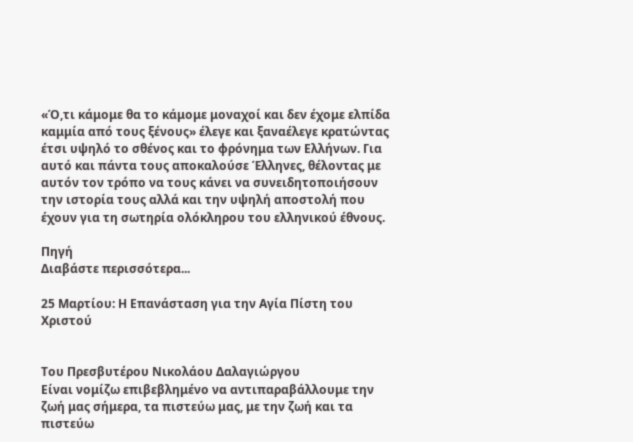«Ό,τι κάμομε θα το κάμομε μοναχοί και δεν έχομε ελπίδα καμμία από τους ξένους» έλεγε και ξαναέλεγε κρατώντας έτσι υψηλό το σθένος και το φρόνημα των Ελλήνων. Για αυτό και πάντα τους αποκαλούσε Έλληνες, θέλοντας με αυτόν τον τρόπο να τους κάνει να συνειδητοποιήσουν την ιστορία τους αλλά και την υψηλή αποστολή που έχουν για τη σωτηρία ολόκληρου του ελληνικού έθνους.

Πηγή
Διαβάστε περισσότερα...

25 Μαρτίου: Η Επανάσταση για την Αγία Πίστη του Χριστού


Tου Πρεσβυτέρου Νικολάου Δαλαγιώργου
Είναι νομίζω επιβεβλημένο να αντιπαραβάλλουμε την ζωή μας σήμερα, τα πιστεύω μας, με την ζωή και τα πιστεύω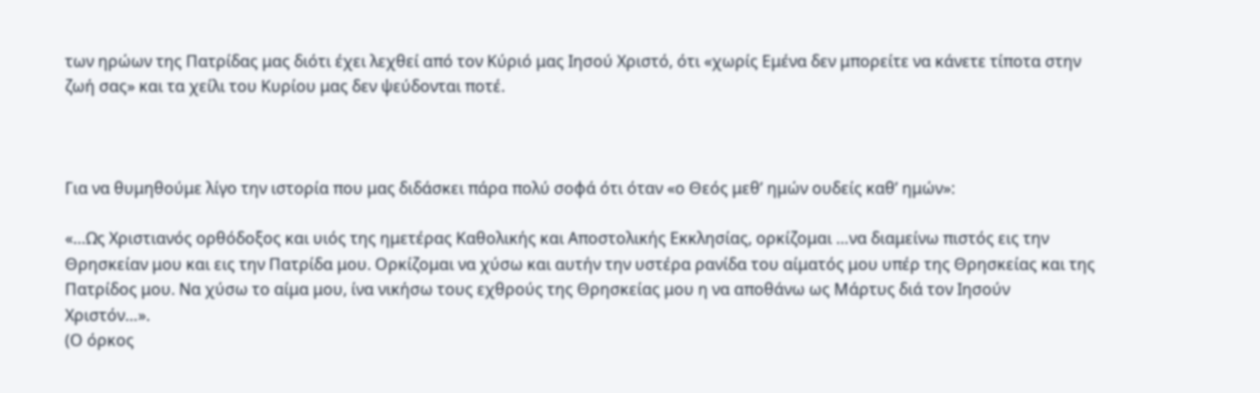των ηρώων της Πατρίδας μας διότι έχει λεχθεί από τον Κύριό μας Ιησού Χριστό, ότι «χωρίς Εμένα δεν μπορείτε να κάνετε τίποτα στην ζωή σας» και τα χείλι του Κυρίου μας δεν ψεύδονται ποτέ.



Για να θυμηθούμε λίγο την ιστορία που μας διδάσκει πάρα πολύ σοφά ότι όταν «ο Θεός μεθ’ ημών ουδείς καθ’ ημών»:

«…Ως Χριστιανός ορθόδοξος και υιός της ημετέρας Καθολικής και Αποστολικής Εκκλησίας, ορκίζομαι …να διαμείνω πιστός εις την Θρησκείαν μου και εις την Πατρίδα μου. Ορκίζομαι να χύσω και αυτήν την υστέρα ρανίδα του αίματός μου υπέρ της Θρησκείας και της Πατρίδος μου. Να χύσω το αίμα μου, ίνα νικήσω τους εχθρούς της Θρησκείας μου η να αποθάνω ως Μάρτυς διά τον Ιησούν Χριστόν…».
(Ο όρκος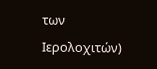των Ιερολοχιτών)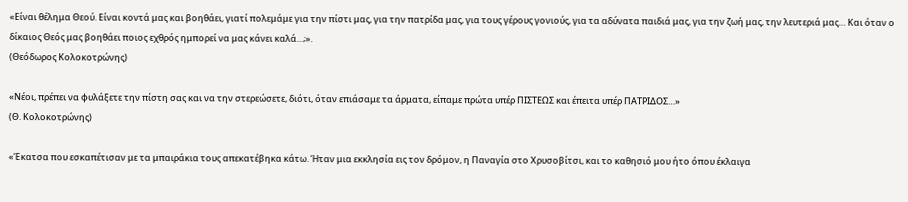«Είναι θέλημα Θεού. Είναι κοντά μας και βοηθάει, γιατί πολεμάμε για την πίστι μας, για την πατρίδα μας, για τους γέρους γονιούς, για τα αδύνατα παιδιά μας, για την ζωή μας, την λευτεριά μας… Και όταν ο δίκαιος Θεός μας βοηθάει ποιος εχθρός ημπορεί να μας κάνει καλά…;».
(Θεόδωρος Κολοκοτρώνης)

«Νέοι, πρέπει να φυλάξετε την πίστη σας και να την στερεώσετε, διότι, όταν επιάσαμε τα άρματα, είπαμε πρώτα υπέρ ΠΙΣΤΕΩΣ και έπειτα υπέρ ΠΑΤΡΙΔΟΣ…»
(Θ. Κολοκοτρώνης)

«Έκατσα που εσκαπέτισαν με τα μπαιράκια τους απεκατέβηκα κάτω. Ήταν μια εκκλησία εις τον δρόμον, η Παναγία στο Χρυσοβίτσι, και το καθησιό μου ήτο όπου έκλαιγα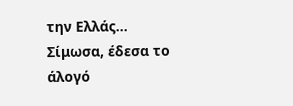την Ελλάς… Σίμωσα, έδεσα το άλογό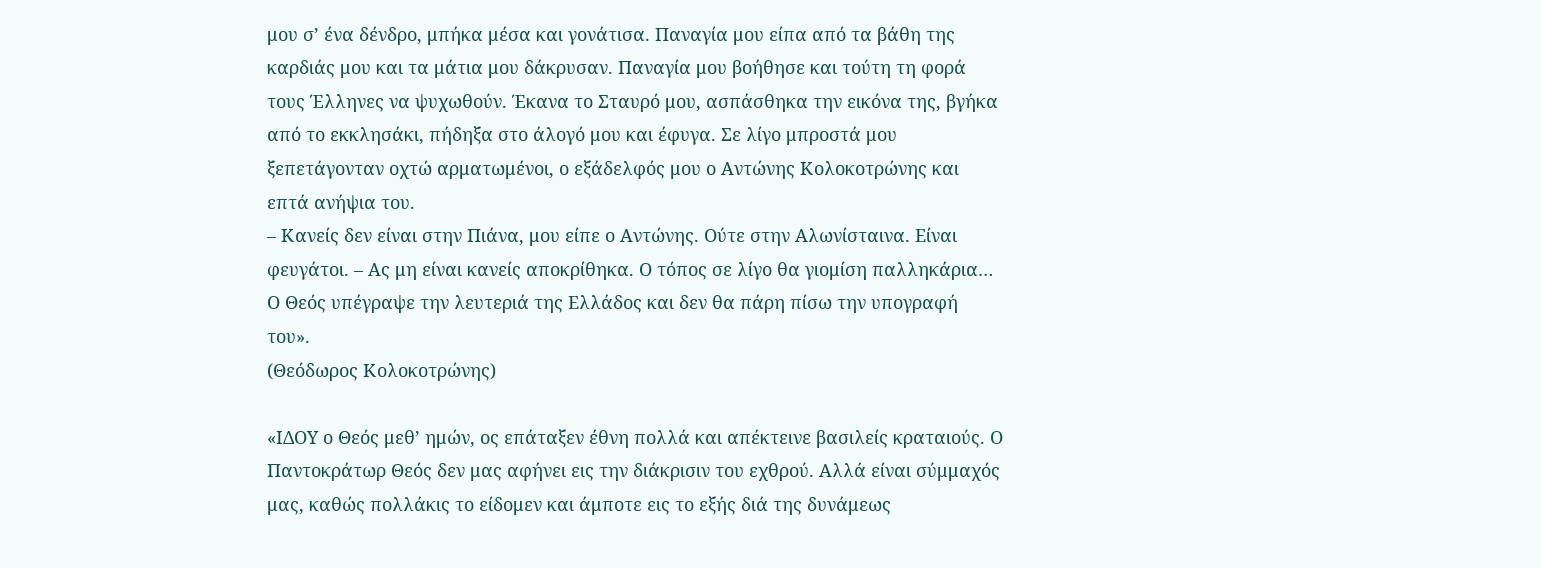μου σ’ ένα δένδρο, μπήκα μέσα και γονάτισα. Παναγία μου είπα από τα βάθη της καρδιάς μου και τα μάτια μου δάκρυσαν. Παναγία μου βοήθησε και τούτη τη φορά τους Έλληνες να ψυχωθούν. Έκανα το Σταυρό μου, ασπάσθηκα την εικόνα της, βγήκα από το εκκλησάκι, πήδηξα στο άλογό μου και έφυγα. Σε λίγο μπροστά μου ξεπετάγονταν οχτώ αρματωμένοι, ο εξάδελφός μου ο Αντώνης Κολοκοτρώνης και επτά ανήψια του.
– Κανείς δεν είναι στην Πιάνα, μου είπε ο Αντώνης. Ούτε στην Αλωνίσταινα. Είναι φευγάτοι. – Ας μη είναι κανείς αποκρίθηκα. Ο τόπος σε λίγο θα γιομίση παλληκάρια… Ο Θεός υπέγραψε την λευτεριά της Ελλάδος και δεν θα πάρη πίσω την υπογραφή του».
(Θεόδωρος Κολοκοτρώνης)

«ΙΔΟΥ ο Θεός μεθ’ ημών, ος επάταξεν έθνη πολλά και απέκτεινε βασιλείς κραταιούς. Ο Παντοκράτωρ Θεός δεν μας αφήνει εις την διάκρισιν του εχθρού. Αλλά είναι σύμμαχός μας, καθώς πολλάκις το είδομεν και άμποτε εις το εξής διά της δυνάμεως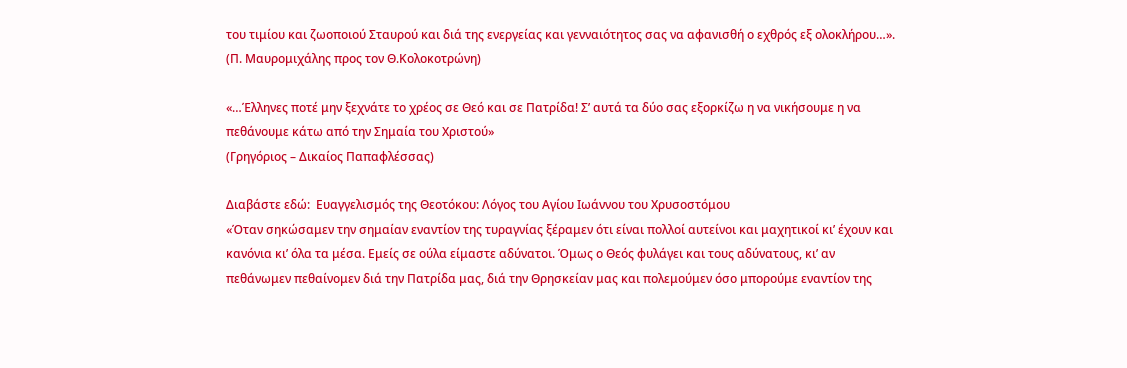του τιμίου και ζωοποιού Σταυρού και διά της ενεργείας και γενναιότητος σας να αφανισθή ο εχθρός εξ ολοκλήρου…».
(Π. Μαυρομιχάλης προς τον Θ.Κολοκοτρώνη)

«…Έλληνες ποτέ μην ξεχνάτε το χρέος σε Θεό και σε Πατρίδα! Σ’ αυτά τα δύο σας εξορκίζω η να νικήσουμε η να πεθάνουμε κάτω από την Σημαία του Χριστού»
(Γρηγόριος – Δικαίος Παπαφλέσσας)

Διαβάστε εδώ:  Ευαγγελισμός της Θεοτόκου: Λόγος του Αγίου Ιωάννου του Χρυσοστόμου
«Όταν σηκώσαμεν την σημαίαν εναντίον της τυραγνίας ξέραμεν ότι είναι πολλοί αυτείνοι και μαχητικοί κι’ έχουν και κανόνια κι’ όλα τα μέσα. Εμείς σε ούλα είμαστε αδύνατοι. Όμως ο Θεός φυλάγει και τους αδύνατους, κι’ αν πεθάνωμεν πεθαίνομεν διά την Πατρίδα μας, διά την Θρησκείαν μας και πολεμούμεν όσο μπορούμε εναντίον της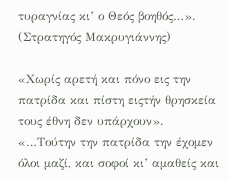τυραγνίας κι’ ο Θεός βοηθός…».
(Στρατηγός Μακρυγιάννης)

«Χωρίς αρετή και πόνο εις την πατρίδα και πίστη ειςτήν θρησκεία τους έθνη δεν υπάρχουν». «…Τούτην την πατρίδα την έχομεν όλοι μαζί, και σοφοί κι’ αμαθείς και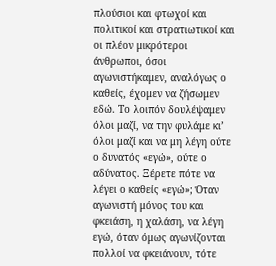πλούσιοι και φτωχοί και πολιτικοί και στρατιωτικοί και οι πλέον μικρότεροι άνθρωποι, όσοι αγωνιστήκαμεν, αναλόγως ο καθείς, έχομεν να ζήσωμεν εδώ. Το λοιπόν δουλέψαμεν όλοι μαζί, να την φυλάμε κι’ όλοι μαζί και να μη λέγη ούτε ο δυνατός «εγώ», ούτε ο αδύνατος. Ξέρετε πότε να λέγει ο καθείς «εγώ»; Όταν αγωνιστή μόνος του και φκειάση, η χαλάση, να λέγη εγώ, όταν όμως αγωνίζονται πολλοί να φκειάνουν, τότε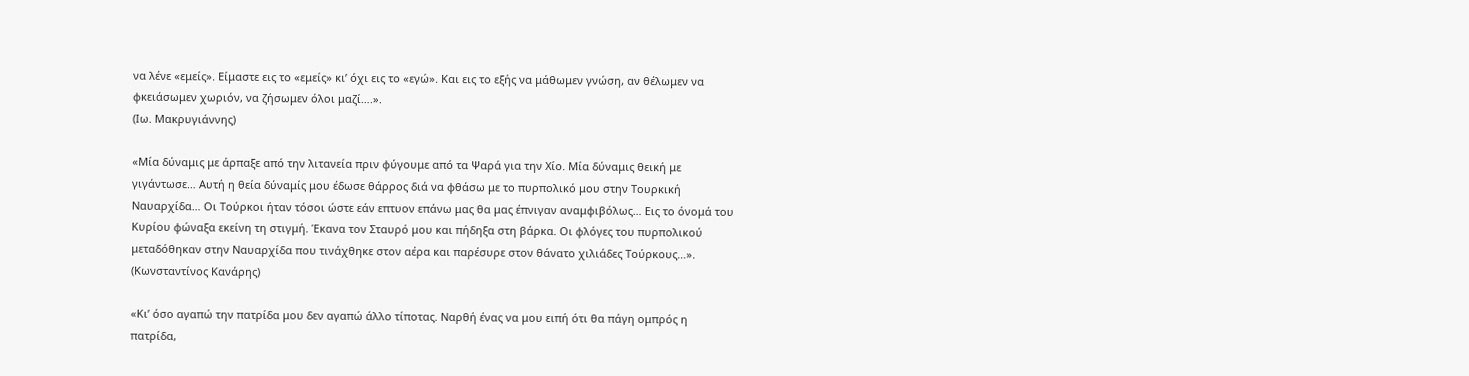να λένε «εμείς». Είμαστε εις το «εμείς» κι’ όχι εις το «εγώ». Και εις το εξής να μάθωμεν γνώση, αν θέλωμεν να φκειάσωμεν χωριόν, να ζήσωμεν όλοι μαζί….».
(Ιω. Μακρυγιάννης)

«Μία δύναμις με άρπαξε από την λιτανεία πριν φύγουμε από τα Ψαρά για την Χίο. Μία δύναμις θεική με γιγάντωσε… Αυτή η θεία δύναμίς μου έδωσε θάρρος διά να φθάσω με το πυρπολικό μου στην Τουρκική Ναυαρχίδα… Οι Τούρκοι ήταν τόσοι ώστε εάν επτυον επάνω μας θα μας έπνιγαν αναμφιβόλως… Εις το όνομά του Κυρίου φώναξα εκείνη τη στιγμή. Έκανα τον Σταυρό μου και πήδηξα στη βάρκα. Οι φλόγες του πυρπολικού μεταδόθηκαν στην Ναυαρχίδα που τινάχθηκε στον αέρα και παρέσυρε στον θάνατο χιλιάδες Τούρκους…».
(Κωνσταντίνος Κανάρης)

«Κι’ όσο αγαπώ την πατρίδα μου δεν αγαπώ άλλο τίποτας. Ναρθή ένας να μου ειπή ότι θα πάγη ομπρός η πατρίδα,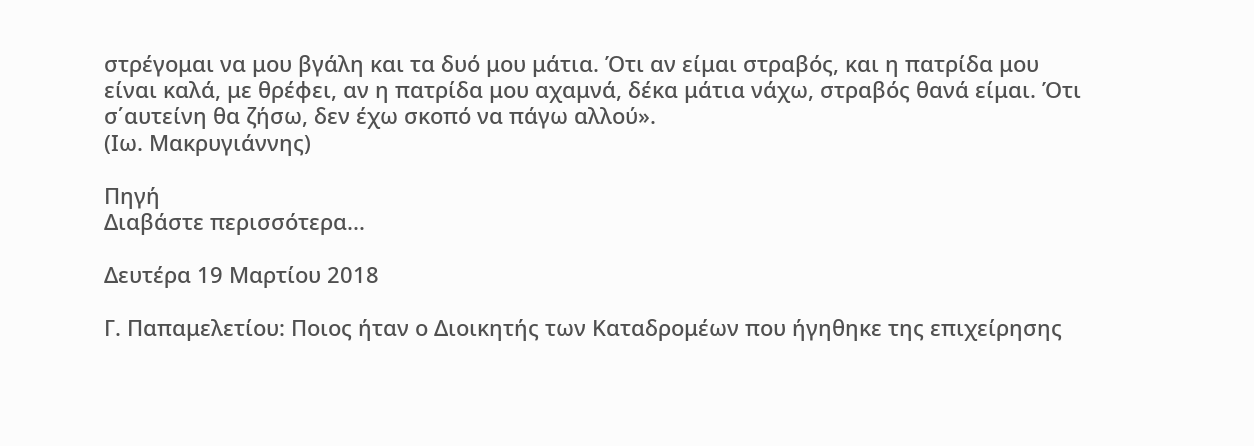στρέγομαι να μου βγάλη και τα δυό μου μάτια. Ότι αν είμαι στραβός, και η πατρίδα μου είναι καλά, με θρέφει, αν η πατρίδα μου αχαμνά, δέκα μάτια νάχω, στραβός θανά είμαι. Ότι σ΄αυτείνη θα ζήσω, δεν έχω σκοπό να πάγω αλλού».
(Ιω. Μακρυγιάννης)

Πηγή
Διαβάστε περισσότερα...

Δευτέρα 19 Μαρτίου 2018

Γ. Παπαμελετίου: Ποιος ήταν ο Διοικητής των Καταδρομέων που ήγηθηκε της επιχείρησης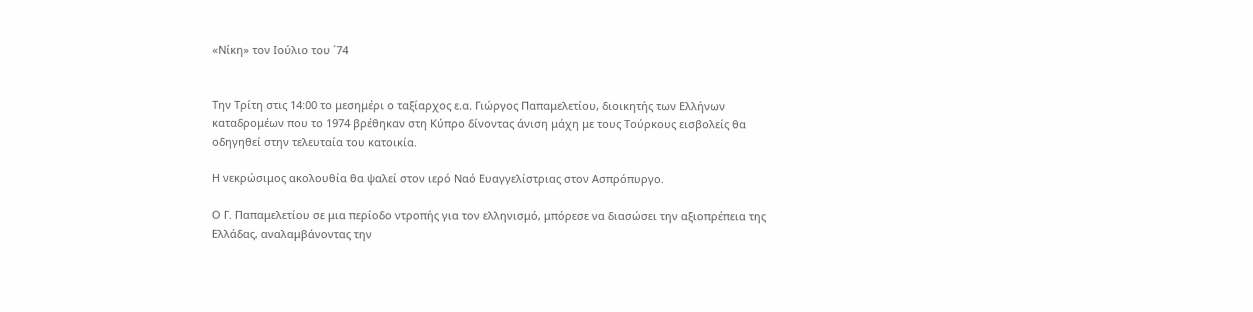«Νίκη» τον Ιούλιο του ΄74


Την Τρίτη στις 14:00 το μεσημέρι ο ταξίαρχος ε.α. Γιώργος Παπαμελετίου, διοικητής των Ελλήνων καταδρομέων που το 1974 βρέθηκαν στη Κύπρο δίνοντας άνιση μάχη με τους Τούρκους εισβολείς θα οδηγηθεί στην τελευταία του κατοικία.

Η νεκρώσιμος ακολουθία θα ψαλεί στον ιερό Ναό Ευαγγελίστριας στον Ασπρόπυργο.

Ο Γ. Παπαμελετίου σε μια περίοδο ντροπής για τον ελληνισμό, μπόρεσε να διασώσει την αξιοπρέπεια της Ελλάδας, αναλαμβάνοντας την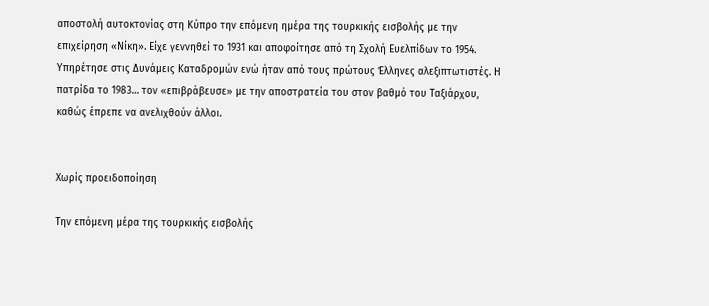αποστολή αυτοκτονίας στη Κύπρο την επόμενη ημέρα της τουρκικής εισβολής με την επιχείρηση «Νίκη». Είχε γεννηθεί το 1931 και αποφοίτησε από τη Σχολή Ευελπίδων το 1954. Υπηρέτησε στις Δυνάμεις Καταδρομών ενώ ήταν από τους πρώτους Έλληνες αλεξιπτωτιστές. Η πατρίδα το 1983… τον «επιβράβευσε» με την αποστρατεία του στον βαθμό του Ταξιάρχου, καθώς έπρεπε να ανελιχθούν άλλοι.


Χωρίς προειδοποίηση

Την επόμενη μέρα της τουρκικής εισβολής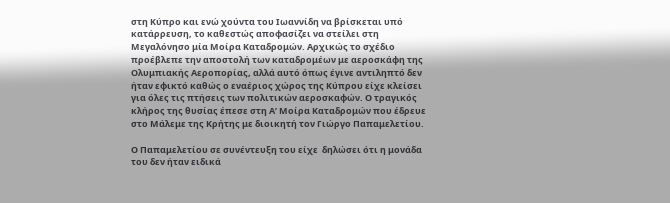στη Κύπρο και ενώ χούντα του Ιωαννίδη να βρίσκεται υπό κατάρρευση, το καθεστώς αποφασίζει να στείλει στη Μεγαλόνησο μία Μοίρα Καταδρομών. Αρχικώς το σχέδιο προέβλεπε την αποστολή των καταδρομέων με αεροσκάφη της Ολυμπιακής Αεροπορίας, αλλά αυτό όπως έγινε αντιληπτό δεν ήταν εφικτό καθώς ο εναέριος χώρος της Κύπρου είχε κλείσει για όλες τις πτήσεις των πολιτικών αεροσκαφών. Ο τραγικός κλήρος της θυσίας έπεσε στη Α’ Μοίρα Καταδρομών που έδρευε στο Μάλεμε της Κρήτης με διοικητή τον Γιώργο Παπαμελετίου.

Ο Παπαμελετίου σε συνέντευξη του είχε  δηλώσει ότι η μονάδα του δεν ήταν ειδικά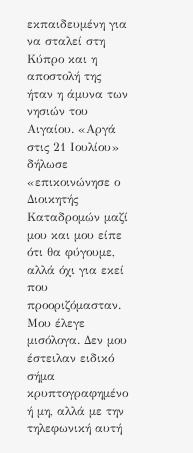εκπαιδευμένη για να σταλεί στη Κύπρο και η αποστολή της ήταν η άμυνα των νησιών του Αιγαίου. «Αργά στις 21 Ιουλίου» δήλωσε «επικοινώνησε ο Διοικητής Καταδρομών μαζί μου και μου είπε ότι θα φύγουμε, αλλά όχι για εκεί που προοριζόμασταν. Μου έλεγε μισόλογα. Δεν μου έστειλαν ειδικό σήμα κρυπτογραφημένο ή μη, αλλά με την τηλεφωνική αυτή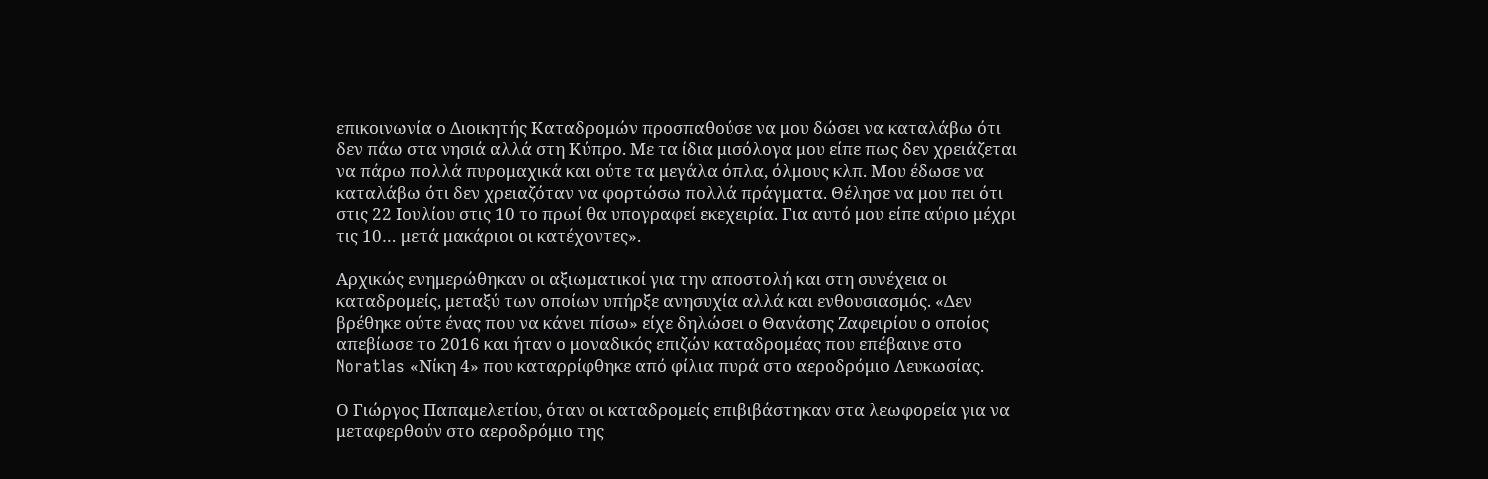επικοινωνία ο Διοικητής Καταδρομών προσπαθούσε να μου δώσει να καταλάβω ότι δεν πάω στα νησιά αλλά στη Κύπρο. Με τα ίδια μισόλογα μου είπε πως δεν χρειάζεται να πάρω πολλά πυρομαχικά και ούτε τα μεγάλα όπλα, όλμους κλπ. Μου έδωσε να καταλάβω ότι δεν χρειαζόταν να φορτώσω πολλά πράγματα. Θέλησε να μου πει ότι στις 22 Ιουλίου στις 10 το πρωί θα υπογραφεί εκεχειρία. Για αυτό μου είπε αύριο μέχρι τις 10… μετά μακάριοι οι κατέχοντες».

Αρχικώς ενημερώθηκαν οι αξιωματικοί για την αποστολή και στη συνέχεια οι καταδρομείς, μεταξύ των οποίων υπήρξε ανησυχία αλλά και ενθουσιασμός. «Δεν βρέθηκε ούτε ένας που να κάνει πίσω» είχε δηλώσει ο Θανάσης Ζαφειρίου ο οποίος απεβίωσε το 2016 και ήταν ο μοναδικός επιζών καταδρομέας που επέβαινε στο Noratlas «Νίκη 4» που καταρρίφθηκε από φίλια πυρά στο αεροδρόμιο Λευκωσίας.

Ο Γιώργος Παπαμελετίου, όταν οι καταδρομείς επιβιβάστηκαν στα λεωφορεία για να μεταφερθούν στο αεροδρόμιο της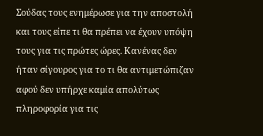Σούδας τους ενημέρωσε για την αποστολή και τους είπε τι θα πρέπει να έχουν υπόψη τους για τις πρώτες ώρες. Κανένας δεν ήταν σίγουρος για το τι θα αντιμετώπιζαν αφού δεν υπήρχε καμία απολύτως πληροφορία για τις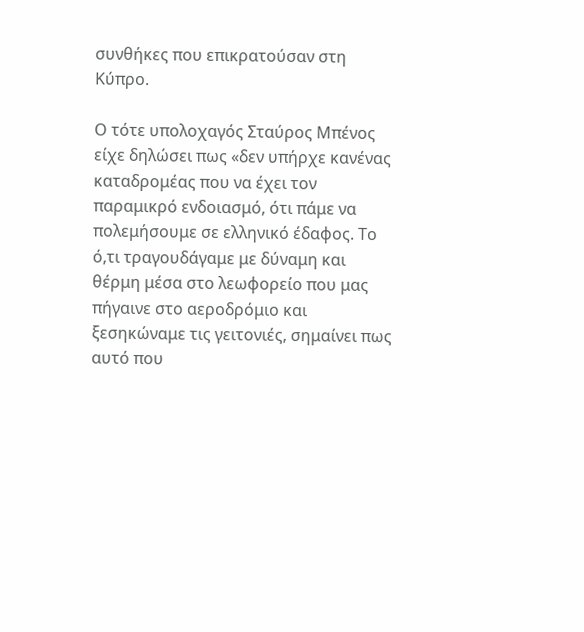συνθήκες που επικρατούσαν στη Κύπρο.

Ο τότε υπολοχαγός Σταύρος Μπένος είχε δηλώσει πως «δεν υπήρχε κανένας καταδρομέας που να έχει τον παραμικρό ενδοιασμό, ότι πάμε να πολεμήσουμε σε ελληνικό έδαφος. Το ό,τι τραγουδάγαμε με δύναμη και θέρμη μέσα στο λεωφορείο που μας πήγαινε στο αεροδρόμιο και ξεσηκώναμε τις γειτονιές, σημαίνει πως αυτό που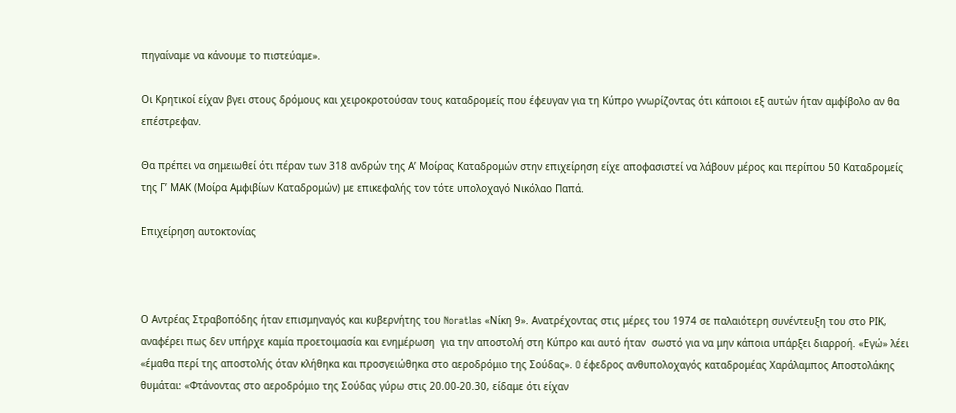πηγαίναμε να κάνουμε το πιστεύαμε».

Οι Κρητικοί είχαν βγει στους δρόμους και χειροκροτούσαν τους καταδρομείς που έφευγαν για τη Κύπρο γνωρίζοντας ότι κάποιοι εξ αυτών ήταν αμφίβολο αν θα επέστρεφαν.

Θα πρέπει να σημειωθεί ότι πέραν των 318 ανδρών της Α’ Μοίρας Καταδρομών στην επιχείρηση είχε αποφασιστεί να λάβουν μέρος και περίπου 50 Καταδρομείς της Γ’ ΜΑΚ (Μοίρα Αμφιβίων Καταδρομών) με επικεφαλής τον τότε υπολοχαγό Νικόλαο Παπά.

Επιχείρηση αυτοκτονίας



Ο Αντρέας Στραβοπόδης ήταν επισμηναγός και κυβερνήτης του Noratlas «Νίκη 9». Ανατρέχοντας στις μέρες του 1974 σε παλαιότερη συνέντευξη του στο ΡΙΚ, αναφέρει πως δεν υπήρχε καμία προετοιμασία και ενημέρωση  για την αποστολή στη Κύπρο και αυτό ήταν  σωστό για να μην κάποια υπάρξει διαρροή. «Εγώ» λέει «έμαθα περί της αποστολής όταν κλήθηκα και προσγειώθηκα στο αεροδρόμιο της Σούδας». O έφεδρος ανθυπολοχαγός καταδρομέας Χαράλαμπος Αποστολάκης θυμάται: «Φτάνοντας στο αεροδρόμιο της Σούδας γύρω στις 20.00-20.30, είδαμε ότι είχαν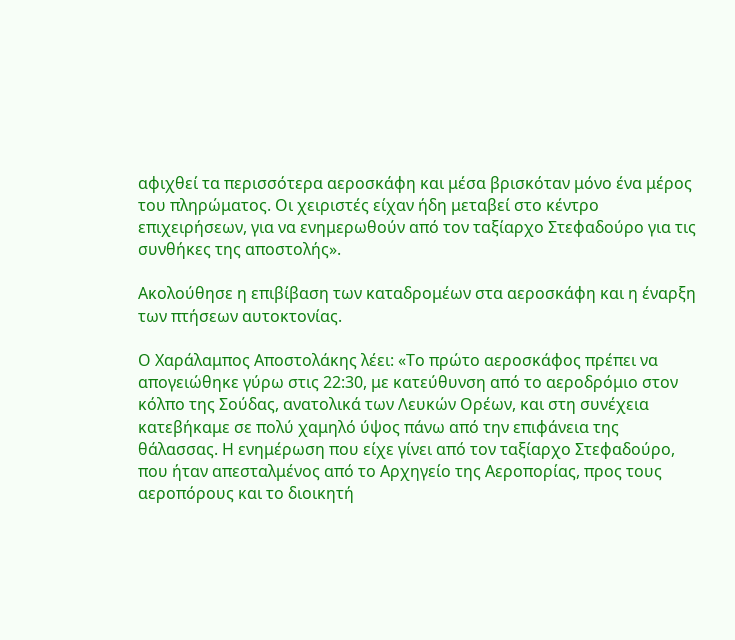αφιχθεί τα περισσότερα αεροσκάφη και μέσα βρισκόταν μόνο ένα μέρος του πληρώματος. Οι χειριστές είχαν ήδη μεταβεί στο κέντρο επιχειρήσεων, για να ενημερωθούν από τον ταξίαρχο Στεφαδούρο για τις συνθήκες της αποστολής».

Ακολούθησε η επιβίβαση των καταδρομέων στα αεροσκάφη και η έναρξη των πτήσεων αυτοκτονίας.

Ο Χαράλαμπος Αποστολάκης λέει: «Το πρώτο αεροσκάφος πρέπει να απογειώθηκε γύρω στις 22:30, με κατεύθυνση από το αεροδρόμιο στον κόλπο της Σούδας, ανατολικά των Λευκών Ορέων, και στη συνέχεια κατεβήκαμε σε πολύ χαμηλό ύψος πάνω από την επιφάνεια της θάλασσας. Η ενημέρωση που είχε γίνει από τον ταξίαρχο Στεφαδούρο, που ήταν απεσταλμένος από το Αρχηγείο της Αεροπορίας, προς τους αεροπόρους και το διοικητή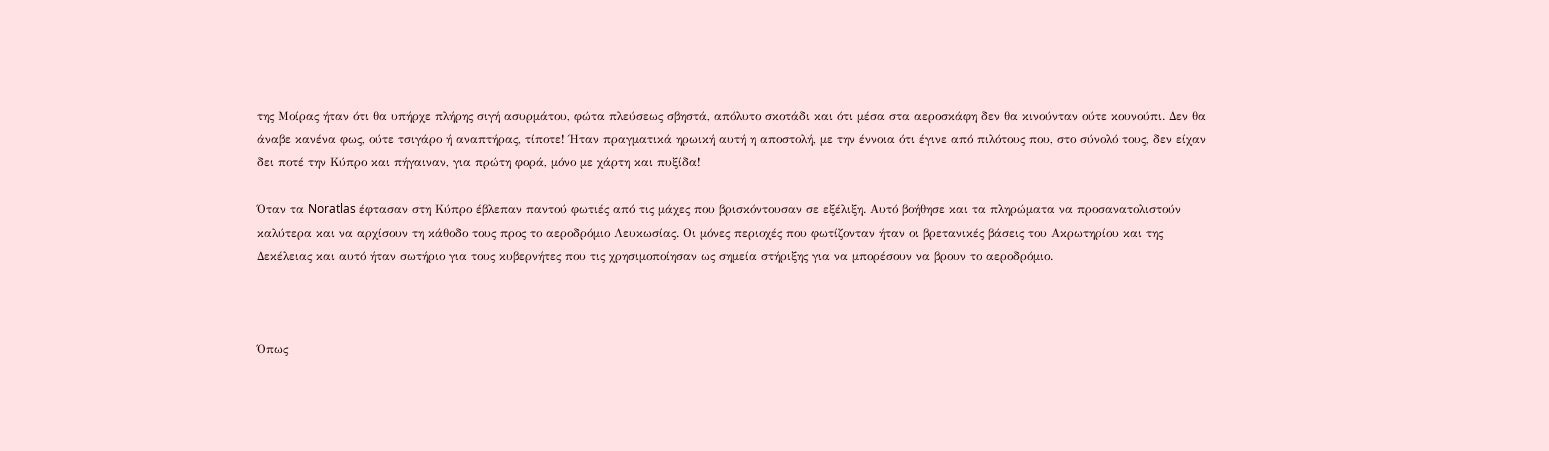της Μοίρας ήταν ότι θα υπήρχε πλήρης σιγή ασυρμάτου, φώτα πλεύσεως σβηστά, απόλυτο σκοτάδι και ότι μέσα στα αεροσκάφη δεν θα κινούνταν ούτε κουνούπι. Δεν θα άναβε κανένα φως, ούτε τσιγάρο ή αναπτήρας, τίποτε! Ήταν πραγματικά ηρωική αυτή η αποστολή, με την έννοια ότι έγινε από πιλότους που, στο σύνολό τους, δεν είχαν δει ποτέ την Κύπρο και πήγαιναν, για πρώτη φορά, μόνο με χάρτη και πυξίδα!

Όταν τα Noratlas έφτασαν στη Κύπρο έβλεπαν παντού φωτιές από τις μάχες που βρισκόντουσαν σε εξέλιξη. Αυτό βοήθησε και τα πληρώματα να προσανατολιστούν καλύτερα και να αρχίσουν τη κάθοδο τους προς το αεροδρόμιο Λευκωσίας. Οι μόνες περιοχές που φωτίζονταν ήταν οι βρετανικές βάσεις του Ακρωτηρίου και της Δεκέλειας και αυτό ήταν σωτήριο για τους κυβερνήτες που τις χρησιμοποίησαν ως σημεία στήριξης για να μπορέσουν να βρουν το αεροδρόμιο.



Όπως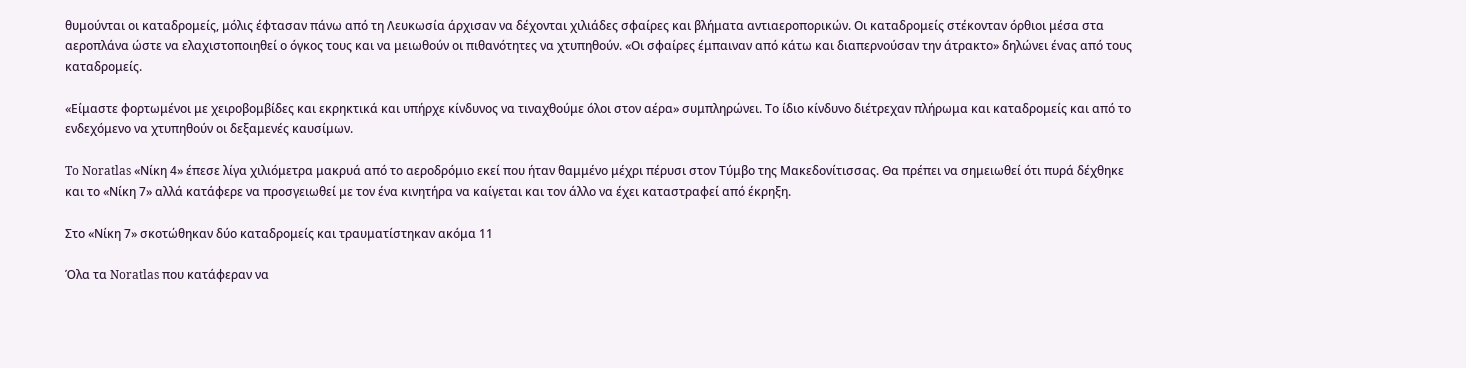θυμούνται οι καταδρομείς, μόλις έφτασαν πάνω από τη Λευκωσία άρχισαν να δέχονται χιλιάδες σφαίρες και βλήματα αντιαεροπορικών. Οι καταδρομείς στέκονταν όρθιοι μέσα στα αεροπλάνα ώστε να ελαχιστοποιηθεί ο όγκος τους και να μειωθούν οι πιθανότητες να χτυπηθούν. «Οι σφαίρες έμπαιναν από κάτω και διαπερνούσαν την άτρακτο» δηλώνει ένας από τους καταδρομείς.

«Είμαστε φορτωμένοι με χειροβομβίδες και εκρηκτικά και υπήρχε κίνδυνος να τιναχθούμε όλοι στον αέρα» συμπληρώνει. Το ίδιο κίνδυνο διέτρεχαν πλήρωμα και καταδρομείς και από το ενδεχόμενο να χτυπηθούν οι δεξαμενές καυσίμων.

To Noratlas «Νίκη 4» έπεσε λίγα χιλιόμετρα μακρυά από το αεροδρόμιο εκεί που ήταν θαμμένο μέχρι πέρυσι στον Τύμβο της Μακεδονίτισσας. Θα πρέπει να σημειωθεί ότι πυρά δέχθηκε και το «Νίκη 7» αλλά κατάφερε να προσγειωθεί με τον ένα κινητήρα να καίγεται και τον άλλο να έχει καταστραφεί από έκρηξη.

Στο «Νίκη 7» σκοτώθηκαν δύο καταδρομείς και τραυματίστηκαν ακόμα 11

Όλα τα Noratlas που κατάφεραν να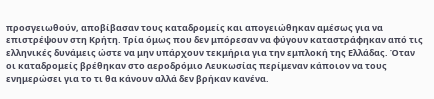προσγειωθούν, αποβίβασαν τους καταδρομείς και απογειώθηκαν αμέσως για να επιστρέψουν στη Κρήτη. Τρία όμως που δεν μπόρεσαν να φύγουν καταστράφηκαν από τις ελληνικές δυνάμεις ώστε να μην υπάρχουν τεκμήρια για την εμπλοκή της Ελλάδας. Όταν οι καταδρομείς βρέθηκαν στο αεροδρόμιο Λευκωσίας περίμεναν κάποιον να τους ενημερώσει για το τι θα κάνουν αλλά δεν βρήκαν κανένα.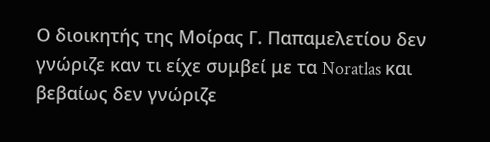Ο διοικητής της Μοίρας Γ. Παπαμελετίου δεν γνώριζε καν τι είχε συμβεί με τα Noratlas και βεβαίως δεν γνώριζε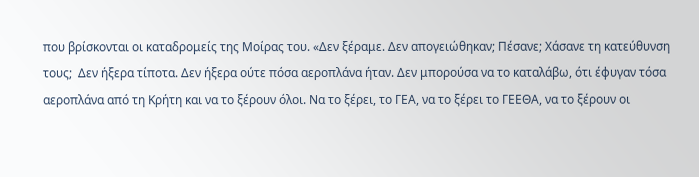που βρίσκονται οι καταδρομείς της Μοίρας του. «Δεν ξέραμε. Δεν απογειώθηκαν; Πέσανε; Χάσανε τη κατεύθυνση τους;  Δεν ήξερα τίποτα. Δεν ήξερα ούτε πόσα αεροπλάνα ήταν. Δεν μπορούσα να το καταλάβω, ότι έφυγαν τόσα αεροπλάνα από τη Κρήτη και να το ξέρουν όλοι. Να το ξέρει, το ΓΕΑ, να το ξέρει το ΓΕΕΘΑ, να το ξέρουν οι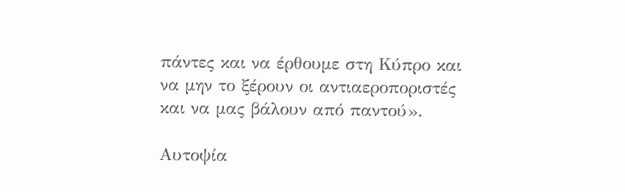πάντες και να έρθουμε στη Κύπρο και να μην το ξέρουν οι αντιαεροποριστές και να μας βάλουν από παντού».

Αυτοψία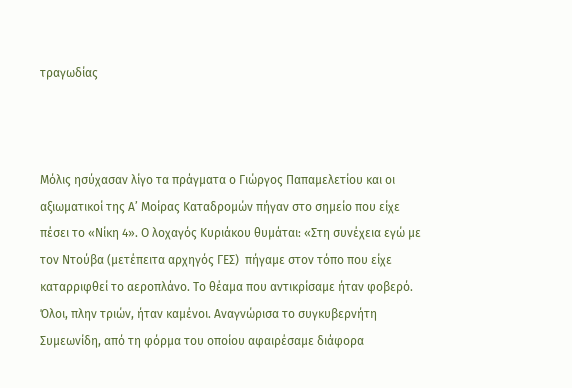τραγωδίας



Μόλις ησύχασαν λίγο τα πράγματα ο Γιώργος Παπαμελετίου και οι αξιωματικοί της Α’ Μοίρας Καταδρομών πήγαν στο σημείο που είχε πέσει το «Νίκη 4». Ο λοχαγός Κυριάκου θυμάται: «Στη συνέχεια εγώ με τον Ντούβα (μετέπειτα αρχηγός ΓΕΣ)  πήγαμε στον τόπο που είχε καταρριφθεί το αεροπλάνο. Το θέαμα που αντικρίσαμε ήταν φοβερό. Όλοι, πλην τριών, ήταν καμένοι. Αναγνώρισα το συγκυβερνήτη Συμεωνίδη, από τη φόρμα του οποίου αφαιρέσαμε διάφορα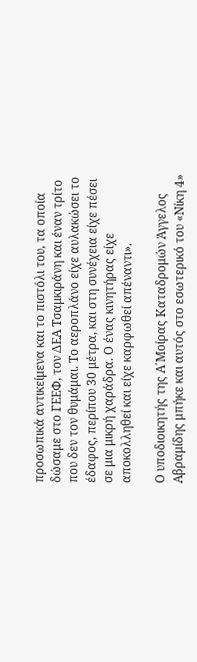προσωπικά αντικείμενα και το πιστόλι του, τα οποία δώσαμε στο ΓΕΕΦ, τον ΔΕΑ Τσαμκιράνη και έναν τρίτο που δεν τον θυμάμαι. Το αεροπλάνο είχε αυλακώσει το έδαφος, περίπου 30 μέτρα, και στη συνέχεια είχε πέσει σε μια μικρή χαράδρα. Ο ένας κινητήρας είχε αποκολληθεί και είχε καρφωθεί απέναντι».

Ο υποδιοικητής της Α΄Μοίρας Καταδρομών Άγγελος Αβραμίδης μπήκε και αυτός στο εσωτερικό του «Νίκη 4»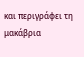και περιγράφει τη μακάβρια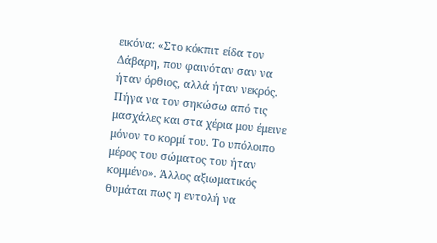εικόνα: «Στο κόκπιτ είδα τον Δάβαρη, που φαινόταν σαν να ήταν όρθιος, αλλά ήταν νεκρός. Πήγα να τον σηκώσω από τις μασχάλες και στα χέρια μου έμεινε μόνον το κορμί του. Το υπόλοιπο μέρος του σώματος του ήταν κομμένο». Άλλος αξιωματικός θυμάται πως η εντολή να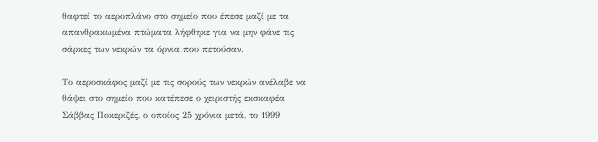θαφτεί το αεροπλάνο στο σημείο που έπεσε μαζί με τα απανθρακωμένα πτώματα λήφθηκε για να μην φάνε τις σάρκες των νεκρών τα όρνια που πετούσαν.

Το αεροσκάφος μαζί με τις σορούς των νεκρών ανέλαβε να θάψει στο σημείο που κατέπεσε ο χειριστής εκσκαφέα Σάββας Ποκεριζές, ο οποίος 25 χρόνια μετά, το 1999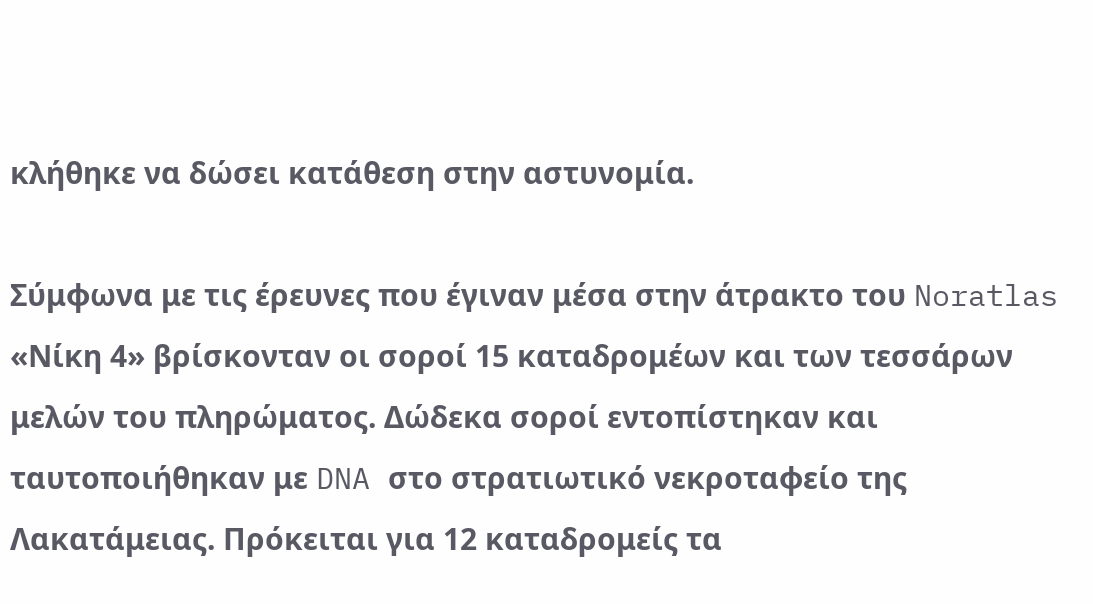κλήθηκε να δώσει κατάθεση στην αστυνομία.

Σύμφωνα με τις έρευνες που έγιναν μέσα στην άτρακτο του Noratlas «Νίκη 4» βρίσκονταν οι σοροί 15 καταδρομέων και των τεσσάρων μελών του πληρώματος. Δώδεκα σοροί εντοπίστηκαν και ταυτοποιήθηκαν με DNA στο στρατιωτικό νεκροταφείο της Λακατάμειας. Πρόκειται για 12 καταδρομείς τα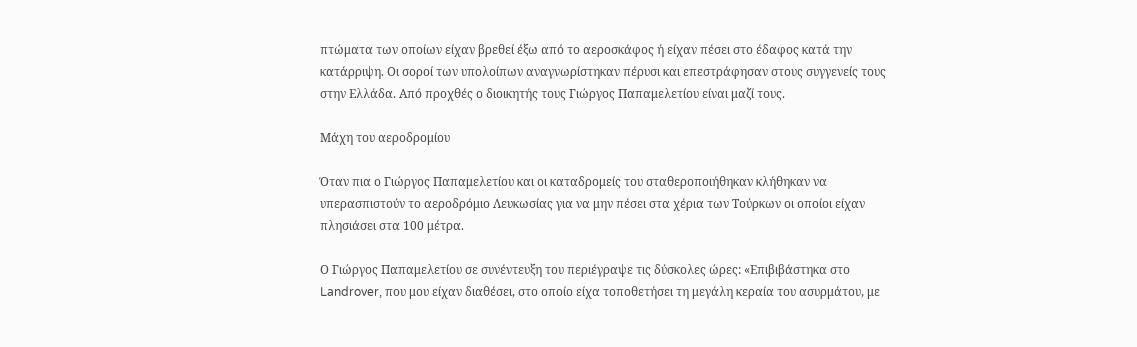πτώματα των οποίων είχαν βρεθεί έξω από το αεροσκάφος ή είχαν πέσει στο έδαφος κατά την κατάρριψη. Οι σοροί των υπολοίπων αναγνωρίστηκαν πέρυσι και επεστράφησαν στους συγγενείς τους στην Ελλάδα. Από προχθές ο διοικητής τους Γιώργος Παπαμελετίου είναι μαζί τους.

Μάχη του αεροδρομίου

Όταν πια ο Γιώργος Παπαμελετίου και οι καταδρομείς του σταθεροποιήθηκαν κλήθηκαν να υπερασπιστούν το αεροδρόμιο Λευκωσίας για να μην πέσει στα χέρια των Τούρκων οι οποίοι είχαν πλησιάσει στα 100 μέτρα.

Ο Γιώργος Παπαμελετίου σε συνέντευξη του περιέγραψε τις δύσκολες ώρες: «Επιβιβάστηκα στο Landrover, που μου είχαν διαθέσει, στο οποίο είχα τοποθετήσει τη μεγάλη κεραία του ασυρμάτου, με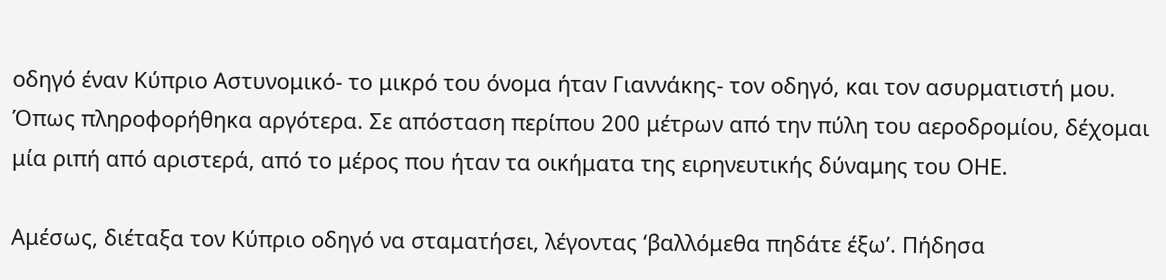οδηγό έναν Κύπριο Αστυνομικό- το μικρό του όνομα ήταν Γιαννάκης- τον οδηγό, και τον ασυρματιστή μου. Όπως πληροφορήθηκα αργότερα. Σε απόσταση περίπου 200 μέτρων από την πύλη του αεροδρομίου, δέχομαι μία ριπή από αριστερά, από το μέρος που ήταν τα οικήματα της ειρηνευτικής δύναμης του ΟΗΕ.

Αμέσως, διέταξα τον Κύπριο οδηγό να σταματήσει, λέγοντας ‘βαλλόμεθα πηδάτε έξω’. Πήδησα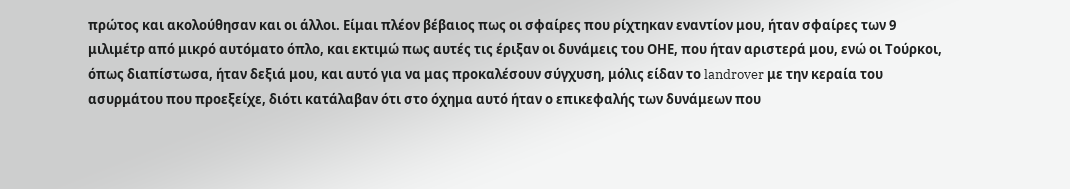πρώτος και ακολούθησαν και οι άλλοι. Είμαι πλέον βέβαιος πως οι σφαίρες που ρίχτηκαν εναντίον μου, ήταν σφαίρες των 9 μιλιμέτρ από μικρό αυτόματο όπλο, και εκτιμώ πως αυτές τις έριξαν οι δυνάμεις του ΟΗΕ, που ήταν αριστερά μου, ενώ οι Τούρκοι, όπως διαπίστωσα, ήταν δεξιά μου, και αυτό για να μας προκαλέσουν σύγχυση, μόλις είδαν το landrover με την κεραία του ασυρμάτου που προεξείχε, διότι κατάλαβαν ότι στο όχημα αυτό ήταν ο επικεφαλής των δυνάμεων που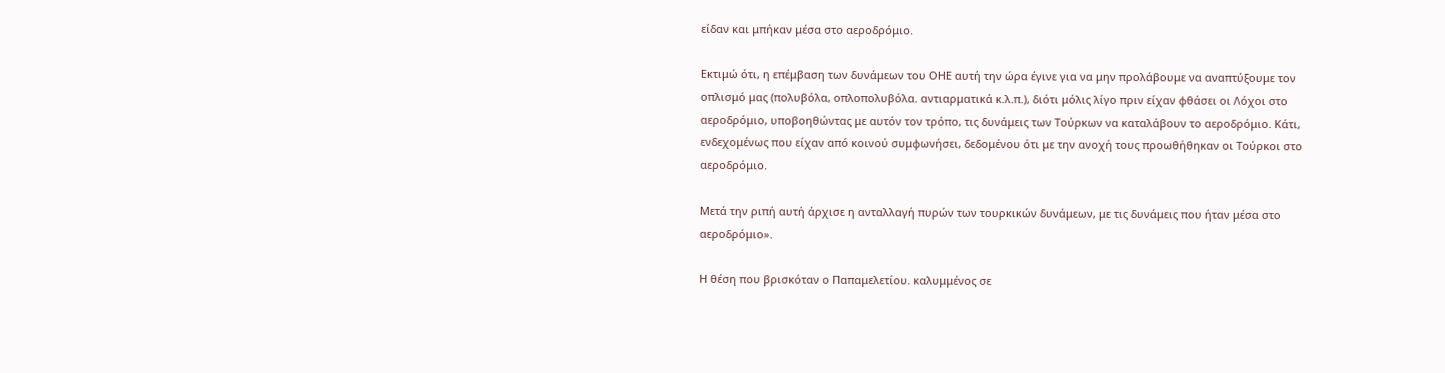είδαν και μπήκαν μέσα στο αεροδρόμιο.

Εκτιμώ ότι, η επέμβαση των δυνάμεων του ΟΗΕ αυτή την ώρα έγινε για να μην προλάβουμε να αναπτύξουμε τον οπλισμό μας (πολυβόλα, οπλοπολυβόλα. αντιαρματικά κ.λ.π.), διότι μόλις λίγο πριν είχαν φθάσει οι Λόχοι στο αεροδρόμιο, υποβοηθώντας με αυτόν τον τρόπο, τις δυνάμεις των Τούρκων να καταλάβουν το αεροδρόμιο. Κάτι, ενδεχομένως που είχαν από κοινού συμφωνήσει, δεδομένου ότι με την ανοχή τους προωθήθηκαν οι Τούρκοι στο αεροδρόμιο.

Μετά την ριπή αυτή άρχισε η ανταλλαγή πυρών των τουρκικών δυνάμεων, με τις δυνάμεις που ήταν μέσα στο αεροδρόμιο».

Η θέση που βρισκόταν ο Παπαμελετίου. καλυμμένος σε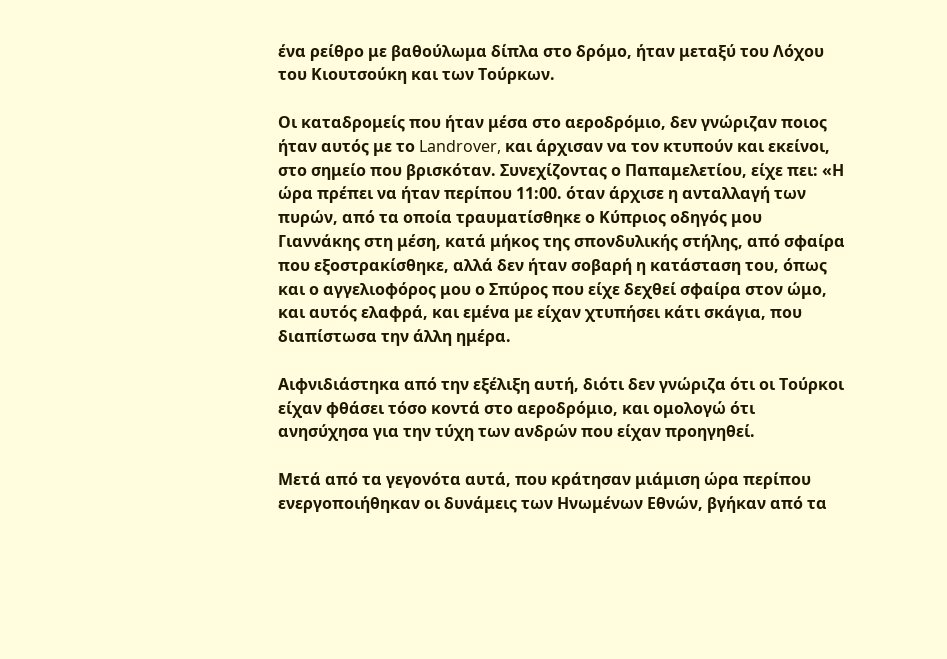ένα ρείθρο με βαθούλωμα δίπλα στο δρόμο, ήταν μεταξύ του Λόχου του Κιουτσούκη και των Τούρκων.

Οι καταδρομείς που ήταν μέσα στο αεροδρόμιο, δεν γνώριζαν ποιος ήταν αυτός με το Landrover, και άρχισαν να τον κτυπούν και εκείνοι, στο σημείο που βρισκόταν. Συνεχίζοντας ο Παπαμελετίου, είχε πει: «Η ώρα πρέπει να ήταν περίπου 11:00. όταν άρχισε η ανταλλαγή των πυρών, από τα οποία τραυματίσθηκε ο Κύπριος οδηγός μου Γιαννάκης στη μέση, κατά μήκος της σπονδυλικής στήλης, από σφαίρα που εξοστρακίσθηκε, αλλά δεν ήταν σοβαρή η κατάσταση του, όπως και ο αγγελιοφόρος μου ο Σπύρος που είχε δεχθεί σφαίρα στον ώμο, και αυτός ελαφρά, και εμένα με είχαν χτυπήσει κάτι σκάγια, που διαπίστωσα την άλλη ημέρα.

Αιφνιδιάστηκα από την εξέλιξη αυτή, διότι δεν γνώριζα ότι οι Τούρκοι είχαν φθάσει τόσο κοντά στο αεροδρόμιο, και ομολογώ ότι ανησύχησα για την τύχη των ανδρών που είχαν προηγηθεί.

Μετά από τα γεγονότα αυτά, που κράτησαν μιάμιση ώρα περίπου ενεργοποιήθηκαν οι δυνάμεις των Ηνωμένων Εθνών, βγήκαν από τα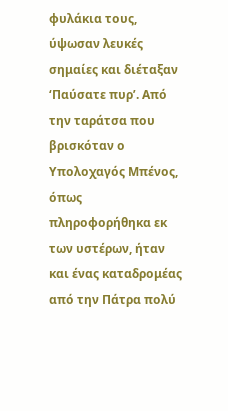φυλάκια τους, ύψωσαν λευκές σημαίες και διέταξαν ‘Παύσατε πυρ’. Από την ταράτσα που βρισκόταν ο Υπολοχαγός Μπένος, όπως πληροφορήθηκα εκ των υστέρων, ήταν και ένας καταδρομέας από την Πάτρα πολύ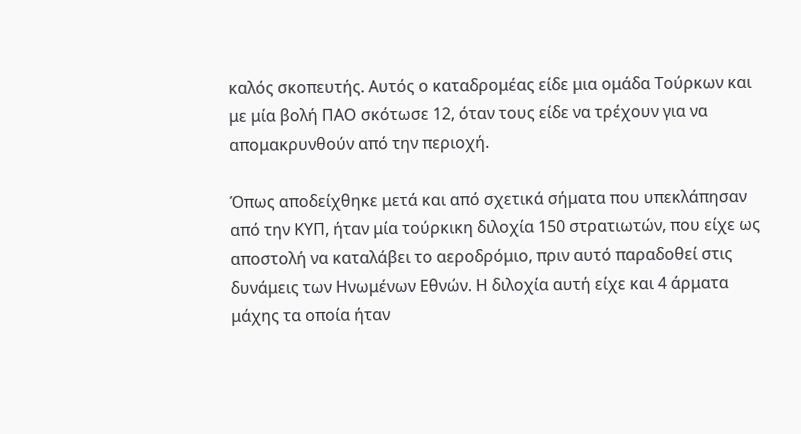καλός σκοπευτής. Αυτός ο καταδρομέας είδε μια ομάδα Τούρκων και με μία βολή ΠΑΟ σκότωσε 12, όταν τους είδε να τρέχουν για να απομακρυνθούν από την περιοχή.

Όπως αποδείχθηκε μετά και από σχετικά σήματα που υπεκλάπησαν από την ΚΥΠ, ήταν μία τούρκικη διλοχία 150 στρατιωτών, που είχε ως αποστολή να καταλάβει το αεροδρόμιο, πριν αυτό παραδοθεί στις δυνάμεις των Ηνωμένων Εθνών. Η διλοχία αυτή είχε και 4 άρματα μάχης τα οποία ήταν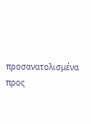προσανατολισμένα προς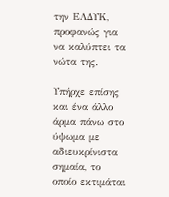την ΕΛΔΥΚ, προφανώς για να καλύπτει τα νώτα της.

Υπήρχε επίσης και ένα άλλο άρμα πάνω στο ύψωμα με αδιευκρίνιστα σημαία, το οποίο εκτιμάται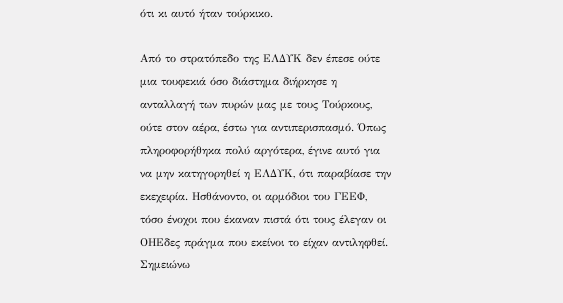ότι κι αυτό ήταν τούρκικο.

Από το στρατόπεδο της ΕΛΔΥΚ δεν έπεσε ούτε μια τουφεκιά όσο διάστημα διήρκησε η ανταλλαγή των πυρών μας με τους Τούρκους, ούτε στον αέρα, έστω για αντιπερισπασμό. Όπως πληροφορήθηκα πολύ αργότερα, έγινε αυτό για να μην κατηγορηθεί η ΕΛΔΥΚ, ότι παραβίασε την εκεχειρία. Ησθάνοντο, οι αρμόδιοι του ΓΕΕΦ, τόσο ένοχοι που έκαναν πιστά ότι τους έλεγαν οι ΟΗΕδες πράγμα που εκείνοι το είχαν αντιληφθεί. Σημειώνω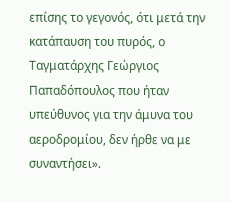επίσης το γεγονός, ότι μετά την κατάπαυση του πυρός, ο Ταγματάρχης Γεώργιος Παπαδόπουλος που ήταν υπεύθυνος για την άμυνα του αεροδρομίου, δεν ήρθε να με συναντήσει».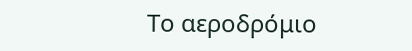Το αεροδρόμιο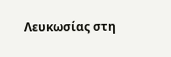Λευκωσίας στη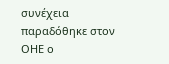συνέχεια παραδόθηκε στον ΟΗΕ ο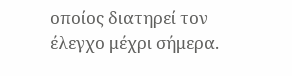οποίος διατηρεί τον έλεγχο μέχρι σήμερα.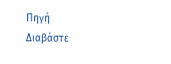Πηγή
Διαβάστε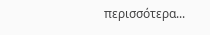περισσότερα...